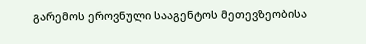გარემოს ეროვნული სააგენტოს მეთევზეობისა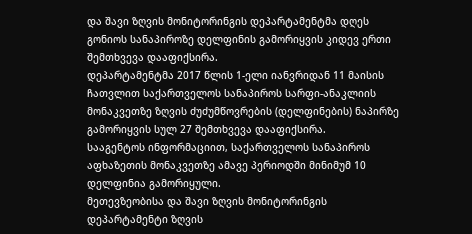და შავი ზღვის მონიტორინგის დეპარტამენტმა დღეს გონიოს სანაპიროზე დელფინის გამორიყვის კიდევ ერთი შემთხვევა დააფიქსირა.
დეპარტამენტმა 2017 წლის 1-ელი იანვრიდან 11 მაისის ჩათვლით საქართველოს სანაპიროს სარფი-ანაკლიის მონაკვეთზე ზღვის ძუძუმწოვრების (დელფინების) ნაპირზე გამორიყვის სულ 27 შემთხვევა დააფიქსირა.
სააგენტოს ინფორმაციით, საქართველოს სანაპიროს აფხაზეთის მონაკვეთზე ამავე პერიოდში მინიმუმ 10 დელფინია გამორიყული.
მეთევზეობისა და შავი ზღვის მონიტორინგის დეპარტამენტი ზღვის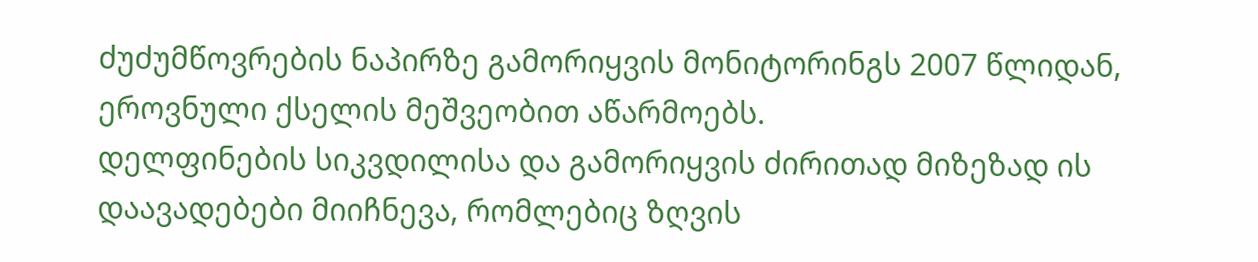ძუძუმწოვრების ნაპირზე გამორიყვის მონიტორინგს 2007 წლიდან, ეროვნული ქსელის მეშვეობით აწარმოებს.
დელფინების სიკვდილისა და გამორიყვის ძირითად მიზეზად ის დაავადებები მიიჩნევა, რომლებიც ზღვის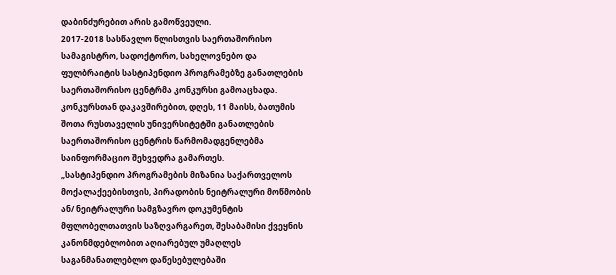დაბინძურებით არის გამოწვეული.
2017-2018 სასწავლო წლისთვის საერთაშორისო სამაგისტრო, სადოქტორო, სახელოვნებო და ფულბრაიტის სასტიპენდიო პროგრამებზე განათლების საერთაშორისო ცენტრმა კონკურსი გამოაცხადა. კონკურსთან დაკავშირებით, დღეს, 11 მაისს, ბათუმის შოთა რუსთაველის უნივერსიტეტში განათლების საერთაშორისო ცენტრის წარმომადგენლებმა საინფორმაციო შეხვედრა გამართეს.
„სასტიპენდიო პროგრამების მიზანია საქართველოს მოქალაქეებისთვის, პირადობის ნეიტრალური მოწმობის ან/ ნეიტრალური სამგზავრო დოკუმენტის მფლობელთათვის საზღვარგარეთ, შესაბამისი ქვეყნის კანონმდებლობით აღიარებულ უმაღლეს საგანმანათლებლო დაწესებულებაში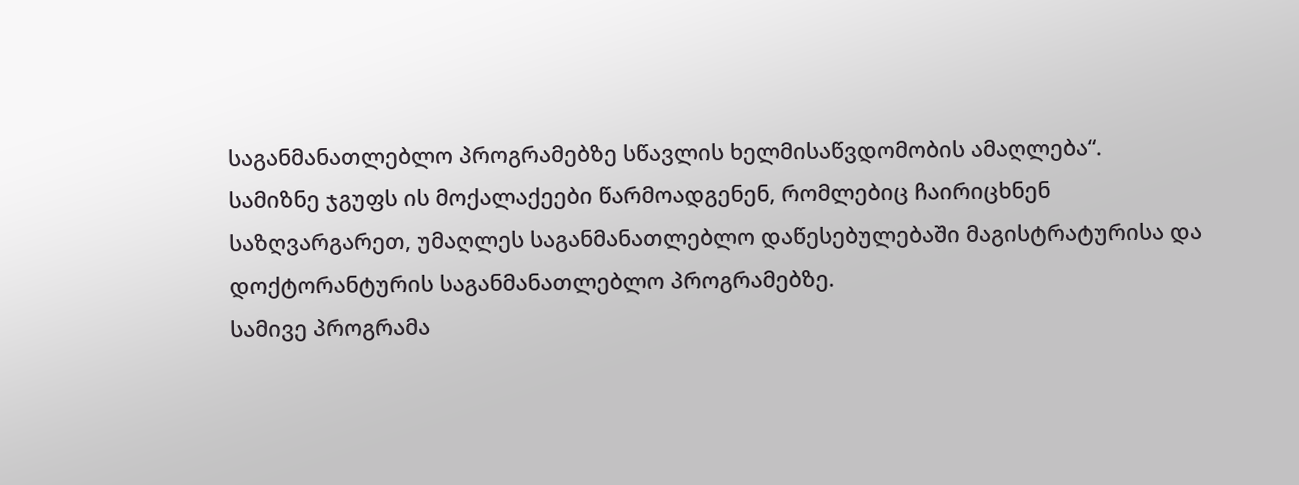საგანმანათლებლო პროგრამებზე სწავლის ხელმისაწვდომობის ამაღლება“.
სამიზნე ჯგუფს ის მოქალაქეები წარმოადგენენ, რომლებიც ჩაირიცხნენ საზღვარგარეთ, უმაღლეს საგანმანათლებლო დაწესებულებაში მაგისტრატურისა და დოქტორანტურის საგანმანათლებლო პროგრამებზე.
სამივე პროგრამა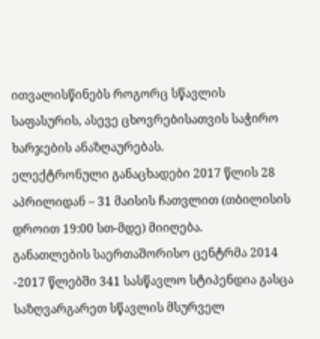ითვალისწინებს როგორც სწავლის საფასურის, ასევე ცხოვრებისათვის საჭირო ხარჯების ანაზღაურებას.
ელექტრონული განაცხადები 2017 წლის 28 აპრილიდან – 31 მაისის ჩათვლით (თბილისის დროით 19:00 სთ-მდე) მიიღება.
განათლების საერთაშორისო ცენტრმა 2014 -2017 წლებში 341 სასწავლო სტიპენდია გასცა საზღვარგარეთ სწავლის მსურველ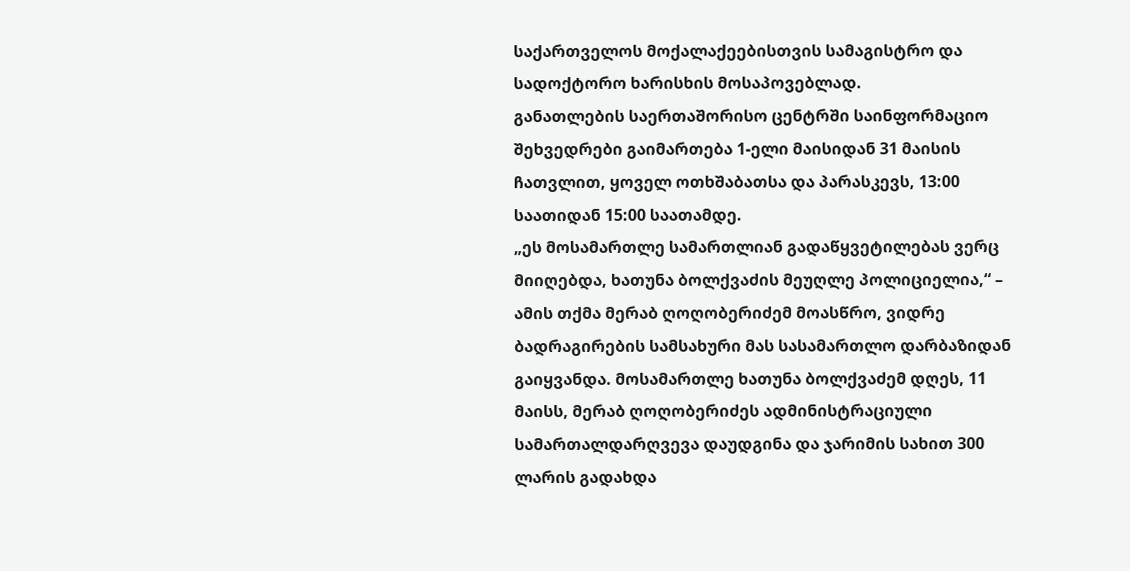საქართველოს მოქალაქეებისთვის სამაგისტრო და სადოქტორო ხარისხის მოსაპოვებლად.
განათლების საერთაშორისო ცენტრში საინფორმაციო შეხვედრები გაიმართება 1-ელი მაისიდან 31 მაისის ჩათვლით, ყოველ ოთხშაბათსა და პარასკევს, 13:00 საათიდან 15:00 საათამდე.
„ეს მოსამართლე სამართლიან გადაწყვეტილებას ვერც მიიღებდა, ხათუნა ბოლქვაძის მეუღლე პოლიციელია,“ – ამის თქმა მერაბ ღოღობერიძემ მოასწრო, ვიდრე ბადრაგირების სამსახური მას სასამართლო დარბაზიდან გაიყვანდა. მოსამართლე ხათუნა ბოლქვაძემ დღეს, 11 მაისს, მერაბ ღოღობერიძეს ადმინისტრაციული სამართალდარღვევა დაუდგინა და ჯარიმის სახით 300 ლარის გადახდა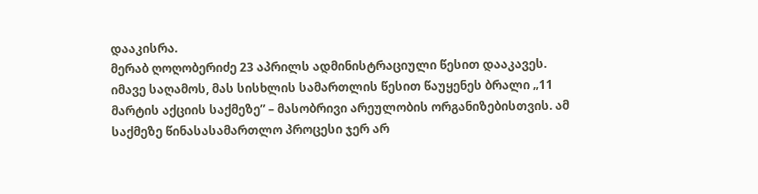დააკისრა.
მერაბ ღოღობერიძე 23 აპრილს ადმინისტრაციული წესით დააკავეს. იმავე საღამოს, მას სისხლის სამართლის წესით წაუყენეს ბრალი „11 მარტის აქციის საქმეზე” – მასობრივი არეულობის ორგანიზებისთვის. ამ საქმეზე წინასასამართლო პროცესი ჯერ არ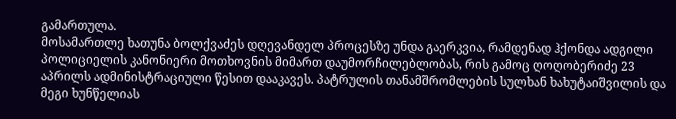გამართულა.
მოსამართლე ხათუნა ბოლქვაძეს დღევანდელ პროცესზე უნდა გაერკვია, რამდენად ჰქონდა ადგილი პოლიციელის კანონიერი მოთხოვნის მიმართ დაუმორჩილებლობას, რის გამოც ღოღობერიძე 23 აპრილს ადმინისტრაციული წესით დააკავეს. პატრულის თანამშრომლების სულხან ხახუტაიშვილის და მეგი ხუნწელიას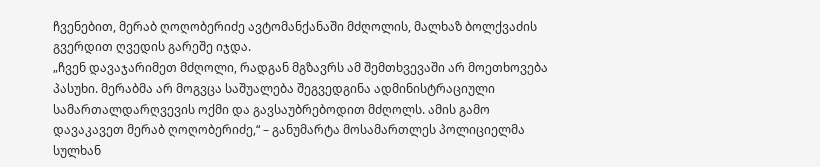ჩვენებით, მერაბ ღოღობერიძე ავტომანქანაში მძღოლის, მალხაზ ბოლქვაძის გვერდით ღვედის გარეშე იჯდა.
„ჩვენ დავაჯარიმეთ მძღოლი, რადგან მგზავრს ამ შემთხვევაში არ მოეთხოვება პასუხი. მერაბმა არ მოგვცა საშუალება შეგვედგინა ადმინისტრაციული სამართალდარღვევის ოქმი და გავსაუბრებოდით მძღოლს. ამის გამო დავაკავეთ მერაბ ღოღობერიძე,“ – განუმარტა მოსამართლეს პოლიციელმა სულხან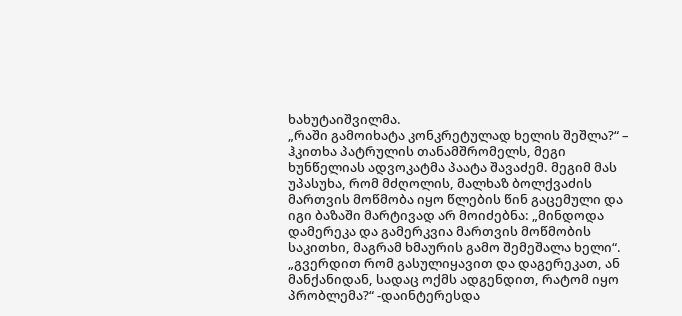ხახუტაიშვილმა.
„რაში გამოიხატა კონკრეტულად ხელის შეშლა?“ – ჰკითხა პატრულის თანამშრომელს, მეგი ხუნწელიას ადვოკატმა პაატა შავაძემ. მეგიმ მას უპასუხა, რომ მძღოლის, მალხაზ ბოლქვაძის მართვის მოწმობა იყო წლების წინ გაცემული და იგი ბაზაში მარტივად არ მოიძებნა: „მინდოდა დამერეკა და გამერკვია მართვის მოწმობის საკითხი, მაგრამ ხმაურის გამო შემეშალა ხელი“.
„გვერდით რომ გასულიყავით და დაგერეკათ, ან მანქანიდან, სადაც ოქმს ადგენდით, რატომ იყო პრობლემა?“ -დაინტერესდა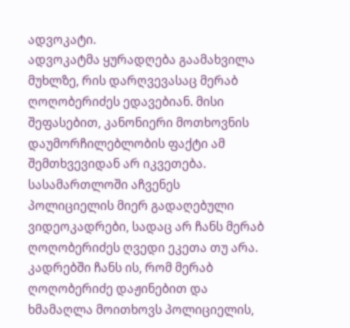ადვოკატი.
ადვოკატმა ყურადღება გაამახვილა მუხლზე, რის დარღვევასაც მერაბ ღოღობერიძეს ედავებიან. მისი შეფასებით, კანონიერი მოთხოვნის დაუმორჩილებლობის ფაქტი ამ შემთხვევიდან არ იკვეთება.
სასამართლოში აჩვენეს პოლიციელის მიერ გადაღებული ვიდეოკადრები, სადაც არ ჩანს მერაბ ღოღობერიძეს ღვედი ეკეთა თუ არა. კადრებში ჩანს ის, რომ მერაბ ღოღობერიძე დაჟინებით და ხმამაღლა მოითხოვს პოლიციელის,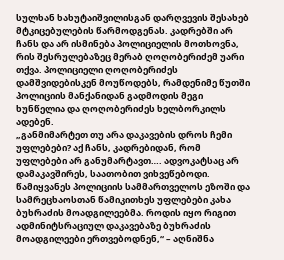სულხან ხახუტაიშვილისგან დარღვევის შესახებ მტკიცებულების წარმოდგენას. კადრებში არ ჩანს და არ ისმინება პოლიციელის მოთხოვნა, რის შესრულებაზეც მერაბ ღოღობერიძემ უარი თქვა. პოლიციელი ღოღობერიძეს დამშვიდებისკენ მოუწოდებს, რამდენიმე წუთში პოლიციის მანქანიდან გადმოდის მეგი ხუნწელია და ღოღობერიძეს ხელბორკილს ადებენ.
„განმიმარტეთ თუ არა დაკავების დროს ჩემი უფლებები? აქ ჩანს, კადრებიდან, რომ უფლებები არ განუმარტავთ…. ადვოკატსაც არ დამაკავშირეს, საათობით ვიხვეწებოდი. წამიყვანეს პოლიციის სამმართველოს ეზოში და სამრეცხაოსთან წამიკითხეს უფლებები კახა ბუხრაძის მოადგილეებმა. როდის იყო რიგით ადმინიტსრაციულ დაკავებაზე ბუხრაძის მოადგილეები ერთვებოდნენ,“ – აღნიშნა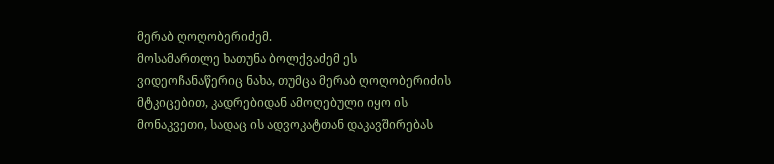მერაბ ღოღობერიძემ.
მოსამართლე ხათუნა ბოლქვაძემ ეს ვიდეოჩანაწერიც ნახა, თუმცა მერაბ ღოღობერიძის მტკიცებით, კადრებიდან ამოღებული იყო ის მონაკვეთი, სადაც ის ადვოკატთან დაკავშირებას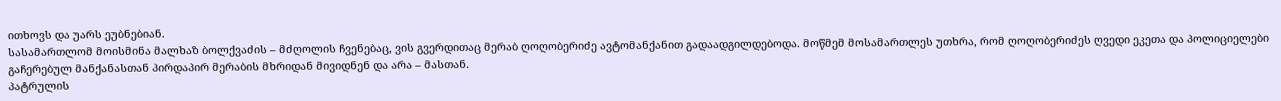ითხოვს და უარს ეუბნებიან.
სასამართლომ მოისმინა მალხაზ ბოლქვაძის – მძღოლის ჩვენებაც, ვის გვერდითაც მერაბ ღოღობერიძე ავტომანქანით გადაადგილდებოდა. მოწმემ მოსამართლეს უთხრა, რომ ღოღობერიძეს ღვედი ეკეთა და პოლიციელები გაჩერებულ მანქანასთან პირდაპირ მერაბის მხრიდან მივიდნენ და არა – მასთან.
პატრულის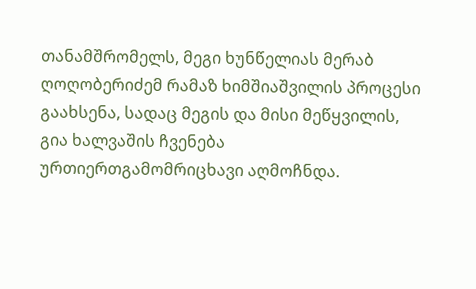თანამშრომელს, მეგი ხუნწელიას მერაბ ღოღობერიძემ რამაზ ხიმშიაშვილის პროცესი გაახსენა, სადაც მეგის და მისი მეწყვილის, გია ხალვაშის ჩვენება ურთიერთგამომრიცხავი აღმოჩნდა.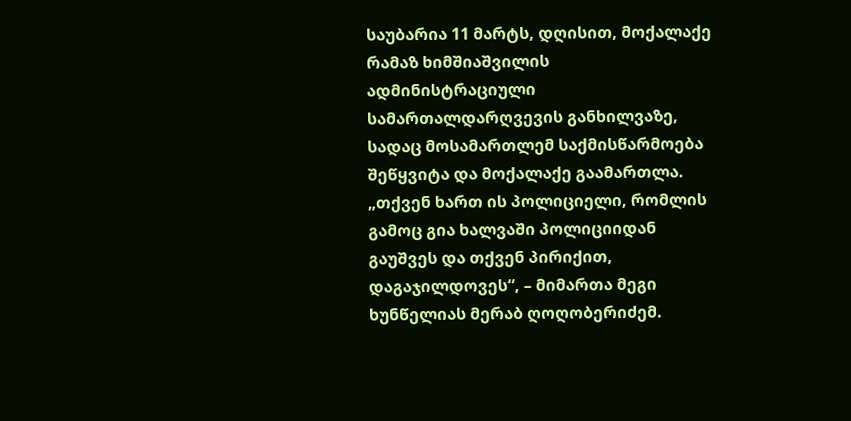საუბარია 11 მარტს, დღისით, მოქალაქე რამაზ ხიმშიაშვილის ადმინისტრაციული სამართალდარღვევის განხილვაზე, სადაც მოსამართლემ საქმისწარმოება შეწყვიტა და მოქალაქე გაამართლა.
„თქვენ ხართ ის პოლიციელი, რომლის გამოც გია ხალვაში პოლიციიდან გაუშვეს და თქვენ პირიქით, დაგაჯილდოვეს“, – მიმართა მეგი ხუნწელიას მერაბ ღოღობერიძემ.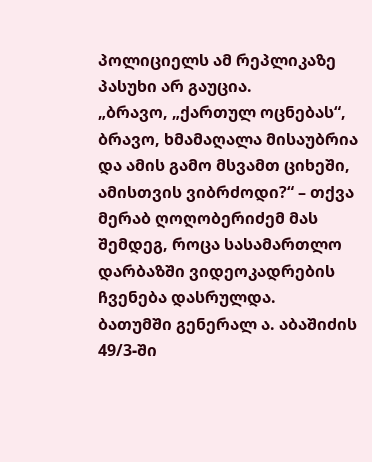პოლიციელს ამ რეპლიკაზე პასუხი არ გაუცია.
„ბრავო, „ქართულ ოცნებას“, ბრავო, ხმამაღალა მისაუბრია და ამის გამო მსვამთ ციხეში, ამისთვის ვიბრძოდი?“ – თქვა მერაბ ღოღობერიძემ მას შემდეგ, როცა სასამართლო დარბაზში ვიდეოკადრების ჩვენება დასრულდა.
ბათუმში გენერალ ა. აბაშიძის 49/3-ში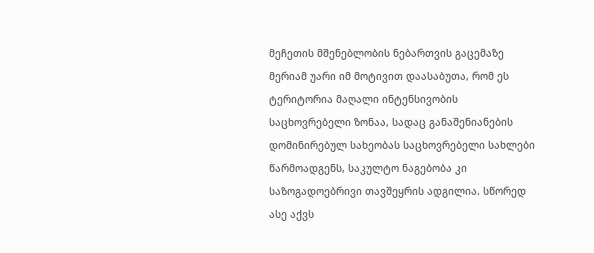მეჩეთის მშენებლობის ნებართვის გაცემაზე მერიამ უარი იმ მოტივით დაასაბუთა, რომ ეს ტერიტორია მაღალი ინტენსივობის საცხოვრებელი ზონაა, სადაც განაშენიანების დომინირებულ სახეობას საცხოვრებელი სახლები წარმოადგენს, საკულტო ნაგებობა კი საზოგადოებრივი თავშეყრის ადგილია. სწორედ ასე აქვს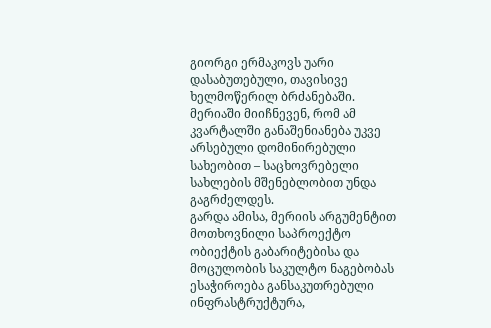გიორგი ერმაკოვს უარი დასაბუთებული, თავისივე ხელმოწერილ ბრძანებაში.
მერიაში მიიჩნევენ, რომ ამ კვარტალში განაშენიანება უკვე არსებული დომინირებული სახეობით – საცხოვრებელი სახლების მშენებლობით უნდა გაგრძელდეს.
გარდა ამისა, მერიის არგუმენტით მოთხოვნილი საპროექტო ობიექტის გაბარიტებისა და მოცულობის საკულტო ნაგებობას ესაჭიროება განსაკუთრებული ინფრასტრუქტურა,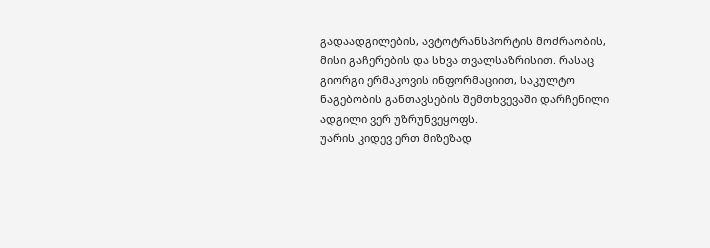გადაადგილების, ავტოტრანსპორტის მოძრაობის, მისი გაჩერების და სხვა თვალსაზრისით. რასაც გიორგი ერმაკოვის ინფორმაციით, საკულტო ნაგებობის განთავსების შემთხვევაში დარჩენილი ადგილი ვერ უზრუნვეყოფს.
უარის კიდევ ერთ მიზეზად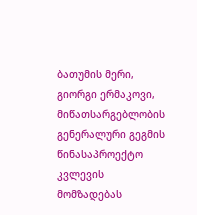ბათუმის მერი, გიორგი ერმაკოვი, მიწათსარგებლობის გენერალური გეგმის წინასაპროექტო კვლევის მომზადებას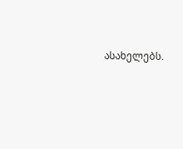ასახელებს.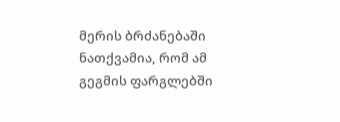მერის ბრძანებაში ნათქვამია, რომ ამ გეგმის ფარგლებში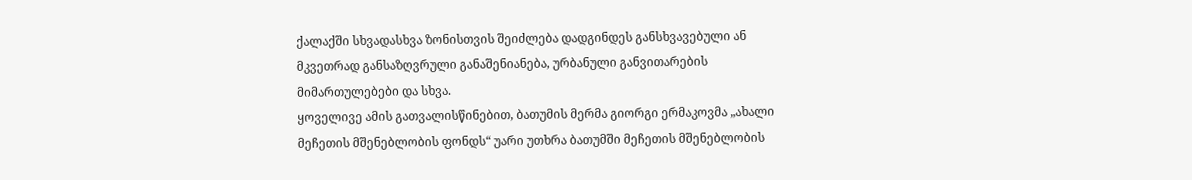ქალაქში სხვადასხვა ზონისთვის შეიძლება დადგინდეს განსხვავებული ან მკვეთრად განსაზღვრული განაშენიანება, ურბანული განვითარების მიმართულებები და სხვა.
ყოველივე ამის გათვალისწინებით, ბათუმის მერმა გიორგი ერმაკოვმა „ახალი მეჩეთის მშენებლობის ფონდს“ უარი უთხრა ბათუმში მეჩეთის მშენებლობის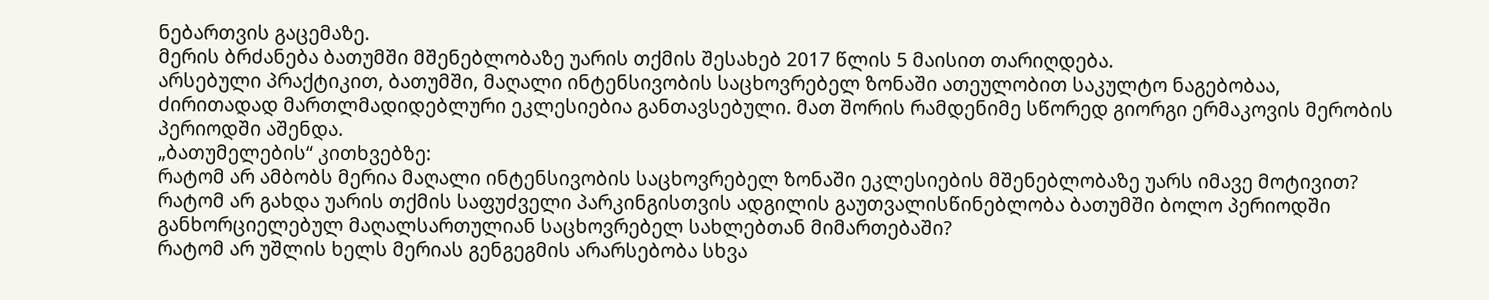ნებართვის გაცემაზე.
მერის ბრძანება ბათუმში მშენებლობაზე უარის თქმის შესახებ 2017 წლის 5 მაისით თარიღდება.
არსებული პრაქტიკით, ბათუმში, მაღალი ინტენსივობის საცხოვრებელ ზონაში ათეულობით საკულტო ნაგებობაა, ძირითადად მართლმადიდებლური ეკლესიებია განთავსებული. მათ შორის რამდენიმე სწორედ გიორგი ერმაკოვის მერობის პერიოდში აშენდა.
„ბათუმელების“ კითხვებზე:
რატომ არ ამბობს მერია მაღალი ინტენსივობის საცხოვრებელ ზონაში ეკლესიების მშენებლობაზე უარს იმავე მოტივით?
რატომ არ გახდა უარის თქმის საფუძველი პარკინგისთვის ადგილის გაუთვალისწინებლობა ბათუმში ბოლო პერიოდში განხორციელებულ მაღალსართულიან საცხოვრებელ სახლებთან მიმართებაში?
რატომ არ უშლის ხელს მერიას გენგეგმის არარსებობა სხვა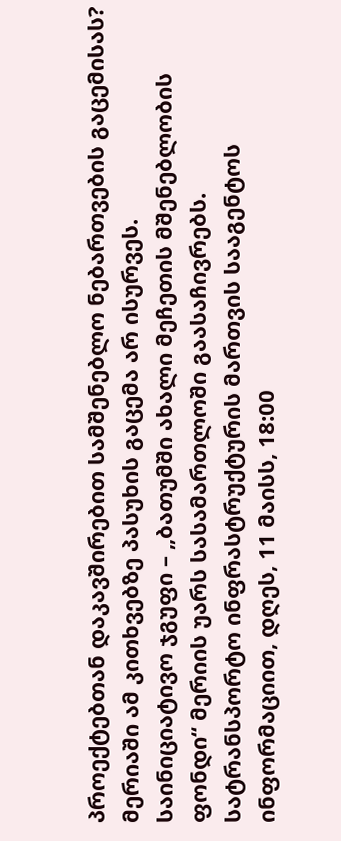პროექტებთან დაკავშირებით სამშენებლო ნებართვების გაცემისას?
მერიაში ამ კითხვებზე პასუხის გაცემა არ ისურვეს.
საინიციატივო ჯგუფი – „ბათუმში ახალი მეჩეთის მშენებლობის ფონდი“ მერიის უარს სასამართლოში გაასაჩივრებს.
სატრანსპორტო ინფრასტრუქტურის მართვის სააგენტოს ინფორმაციით, დღეს, 11 მაისს, 18:00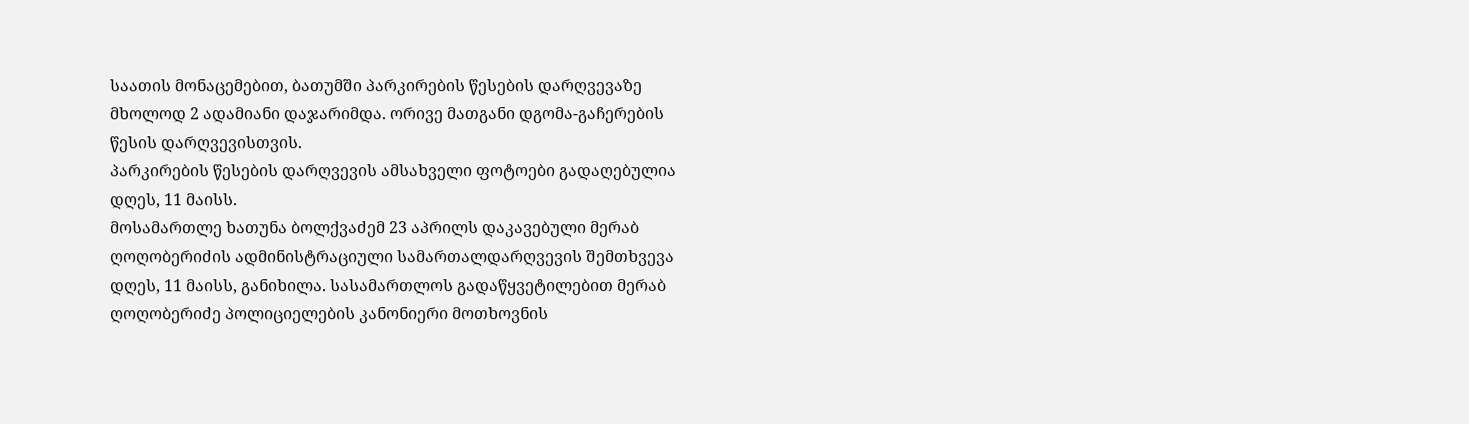საათის მონაცემებით, ბათუმში პარკირების წესების დარღვევაზე მხოლოდ 2 ადამიანი დაჯარიმდა. ორივე მათგანი დგომა-გაჩერების წესის დარღვევისთვის.
პარკირების წესების დარღვევის ამსახველი ფოტოები გადაღებულია დღეს, 11 მაისს.
მოსამართლე ხათუნა ბოლქვაძემ 23 აპრილს დაკავებული მერაბ ღოღობერიძის ადმინისტრაციული სამართალდარღვევის შემთხვევა დღეს, 11 მაისს, განიხილა. სასამართლოს გადაწყვეტილებით მერაბ ღოღობერიძე პოლიციელების კანონიერი მოთხოვნის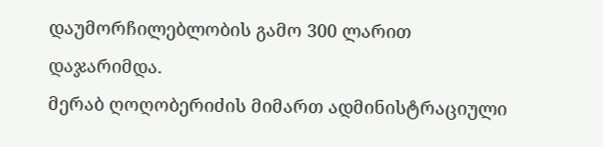დაუმორჩილებლობის გამო 300 ლარით დაჯარიმდა.
მერაბ ღოღობერიძის მიმართ ადმინისტრაციული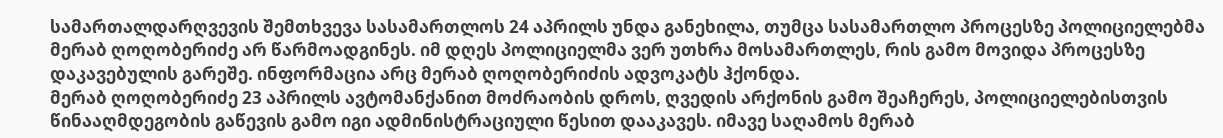სამართალდარღვევის შემთხვევა სასამართლოს 24 აპრილს უნდა განეხილა, თუმცა სასამართლო პროცესზე პოლიციელებმა მერაბ ღოღობერიძე არ წარმოადგინეს. იმ დღეს პოლიციელმა ვერ უთხრა მოსამართლეს, რის გამო მოვიდა პროცესზე დაკავებულის გარეშე. ინფორმაცია არც მერაბ ღოღობერიძის ადვოკატს ჰქონდა.
მერაბ ღოღობერიძე 23 აპრილს ავტომანქანით მოძრაობის დროს, ღვედის არქონის გამო შეაჩერეს, პოლიციელებისთვის წინააღმდეგობის გაწევის გამო იგი ადმინისტრაციული წესით დააკავეს. იმავე საღამოს მერაბ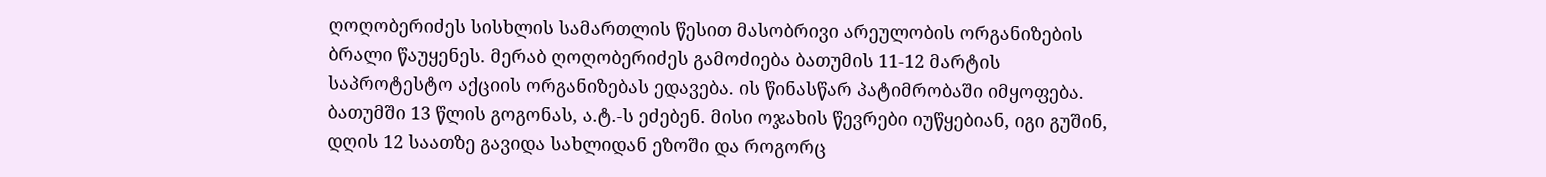ღოღობერიძეს სისხლის სამართლის წესით მასობრივი არეულობის ორგანიზების ბრალი წაუყენეს. მერაბ ღოღობერიძეს გამოძიება ბათუმის 11-12 მარტის საპროტესტო აქციის ორგანიზებას ედავება. ის წინასწარ პატიმრობაში იმყოფება.
ბათუმში 13 წლის გოგონას, ა.ტ.-ს ეძებენ. მისი ოჯახის წევრები იუწყებიან, იგი გუშინ, დღის 12 საათზე გავიდა სახლიდან ეზოში და როგორც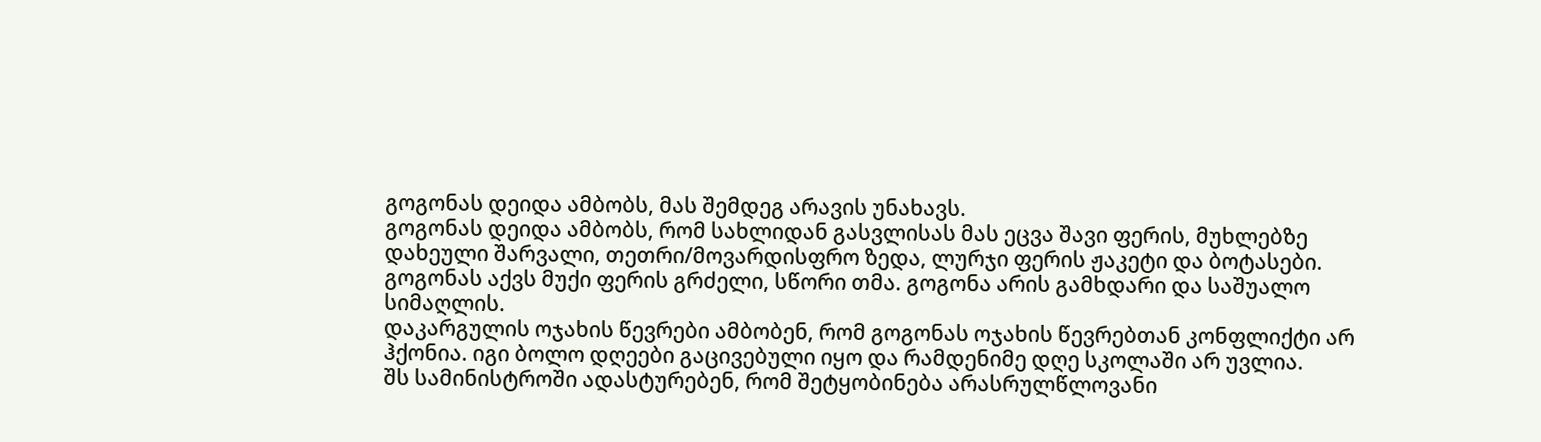გოგონას დეიდა ამბობს, მას შემდეგ არავის უნახავს.
გოგონას დეიდა ამბობს, რომ სახლიდან გასვლისას მას ეცვა შავი ფერის, მუხლებზე დახეული შარვალი, თეთრი/მოვარდისფრო ზედა, ლურჯი ფერის ჟაკეტი და ბოტასები. გოგონას აქვს მუქი ფერის გრძელი, სწორი თმა. გოგონა არის გამხდარი და საშუალო სიმაღლის.
დაკარგულის ოჯახის წევრები ამბობენ, რომ გოგონას ოჯახის წევრებთან კონფლიქტი არ ჰქონია. იგი ბოლო დღეები გაცივებული იყო და რამდენიმე დღე სკოლაში არ უვლია.
შს სამინისტროში ადასტურებენ, რომ შეტყობინება არასრულწლოვანი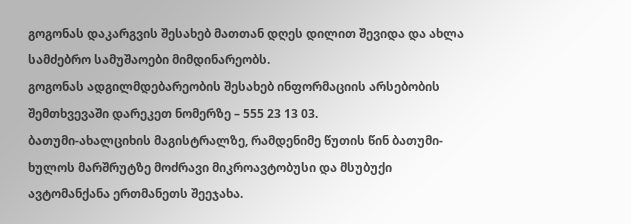გოგონას დაკარგვის შესახებ მათთან დღეს დილით შევიდა და ახლა სამძებრო სამუშაოები მიმდინარეობს.
გოგონას ადგილმდებარეობის შესახებ ინფორმაციის არსებობის შემთხვევაში დარეკეთ ნომერზე – 555 23 13 03.
ბათუმი-ახალციხის მაგისტრალზე, რამდენიმე წუთის წინ ბათუმი-ხულოს მარშრუტზე მოძრავი მიკროავტობუსი და მსუბუქი ავტომანქანა ერთმანეთს შეეჯახა.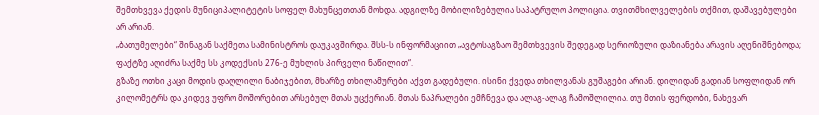შემთხვევა ქედის მუნიციპალიტეტის სოფელ მახუნცეთთან მოხდა. ადგილზე მობილიზებულია საპატრულო პოლიცია. თვითმხილველების თქმით, დაშავებულები არ არიან.
„ბათუმელები“ შინაგან საქმეთა სამინისტროს დაუკავშირდა. შსს-ს ინფორმაციით „ავტოსაგზაო შემთხვევის შედეგად სერიოზული დაზიანება არავის აღენიშნებოდა; ფაქტზე აღიძრა საქმე სს კოდექსის 276-ე მუხლის პირველი ნაწილით“.
გზაზე ოთხი კაცი მოდის დაღლილი ნაბიჯებით, მხარზე თხილამურები აქვთ გადებული. ისინი ქვედა თხილვანას გუშაგები არიან. დილიდან გადიან სოფლიდან ორ კილომეტრს და კიდევ უფრო მოშორებით არსებულ მთას უცქერიან. მთას ნაპრალები ემჩნევა და ალაგ-ალაგ ჩამოშლილია. თუ მთის ფერდობი, ნახევარ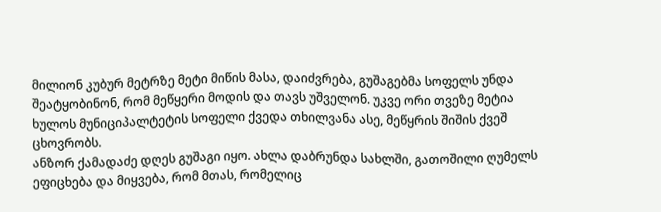მილიონ კუბურ მეტრზე მეტი მიწის მასა, დაიძვრება, გუშაგებმა სოფელს უნდა შეატყობინონ, რომ მეწყერი მოდის და თავს უშველონ. უკვე ორი თვეზე მეტია ხულოს მუნიციპალტეტის სოფელი ქვედა თხილვანა ასე, მეწყრის შიშის ქვეშ ცხოვრობს.
ანზორ ქამადაძე დღეს გუშაგი იყო. ახლა დაბრუნდა სახლში, გათოშილი ღუმელს ეფიცხება და მიყვება, რომ მთას, რომელიც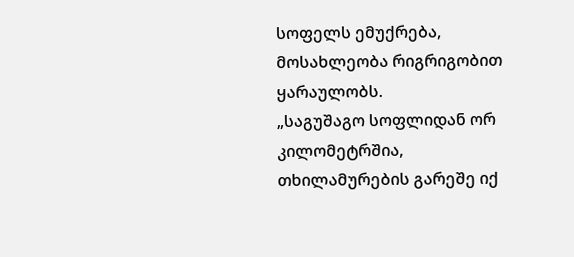სოფელს ემუქრება, მოსახლეობა რიგრიგობით ყარაულობს.
„საგუშაგო სოფლიდან ორ კილომეტრშია, თხილამურების გარეშე იქ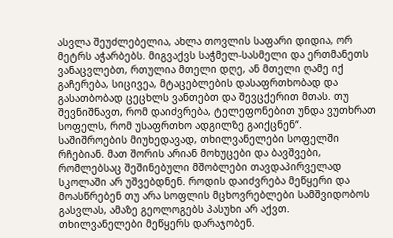ასვლა შეუძლებელია, ახლა თოვლის საფარი დიდია, ორ მეტრს აჭარბებს. მიგვაქვს საჭმელ-სასმელი და ერთმანეთს ვანაცვლებთ, რთულია მთელი დღე, ან მთელი ღამე იქ გაჩერება, სიცივეა, მტაცებლების დასაფრთხობად და გასათბობად ცეცხლს ვანთებთ და შევცქერით მთას. თუ შევნიშნავთ, რომ დაიძვრება, ტელეფონებით უნდა ვუთხრათ სოფელს, რომ უსაფრთხო ადგილზე გაიქცნენ“.
საშიშროების მიუხედავად, თხილვანელები სოფელში რჩებიან. მათ შორის არიან მოხუცები და ბავშვები, რომლებსაც შეშინებული მშობლები თავდაპირველად სკოლაში არ უშვებდნენ. როდის დაიძვრება მეწყერი და მოასწრებენ თუ არა სოფლის მცხოვრებლები სამშვიდობოს გასვლას, ამაზე გეოლოგებს პასუხი არ აქვთ.
თხილვანელები მეწყერს დარაჯობენ.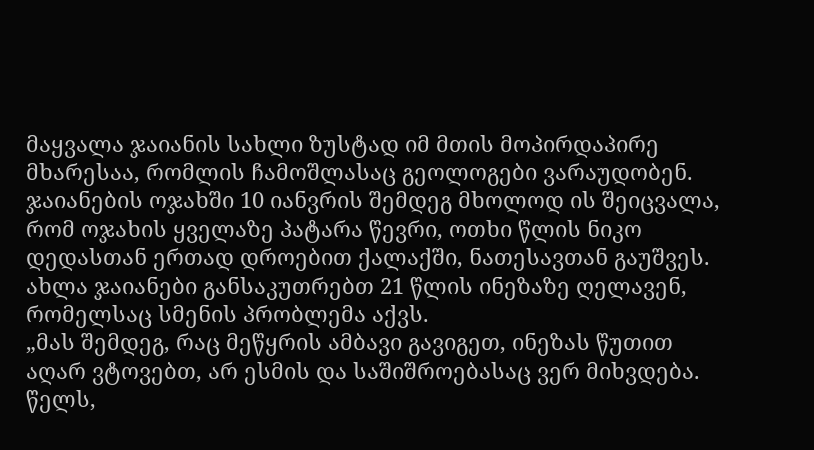მაყვალა ჯაიანის სახლი ზუსტად იმ მთის მოპირდაპირე მხარესაა, რომლის ჩამოშლასაც გეოლოგები ვარაუდობენ.
ჯაიანების ოჯახში 10 იანვრის შემდეგ მხოლოდ ის შეიცვალა, რომ ოჯახის ყველაზე პატარა წევრი, ოთხი წლის ნიკო დედასთან ერთად დროებით ქალაქში, ნათესავთან გაუშვეს. ახლა ჯაიანები განსაკუთრებთ 21 წლის ინეზაზე ღელავენ, რომელსაც სმენის პრობლემა აქვს.
„მას შემდეგ, რაც მეწყრის ამბავი გავიგეთ, ინეზას წუთით აღარ ვტოვებთ, არ ესმის და საშიშროებასაც ვერ მიხვდება. წელს,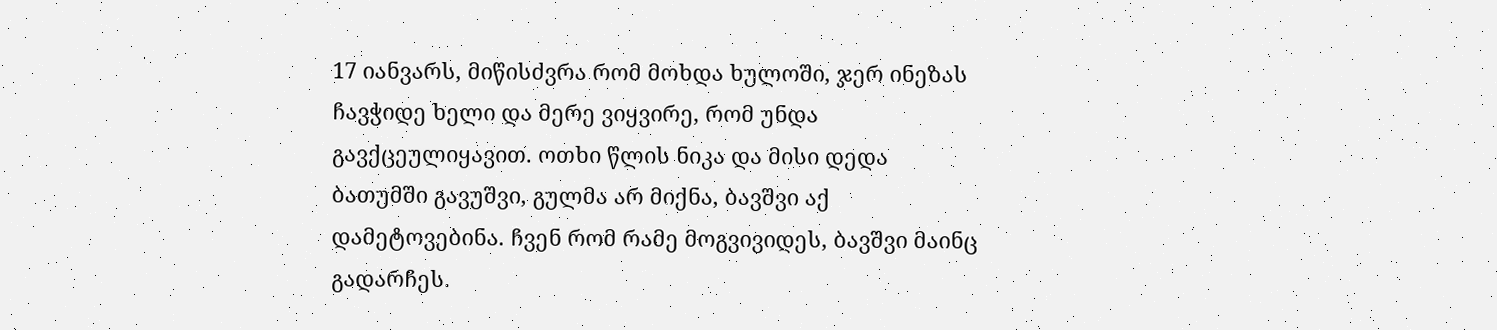17 იანვარს, მიწისძვრა რომ მოხდა ხულოში, ჯერ ინეზას ჩავჭიდე ხელი და მერე ვიყვირე, რომ უნდა გავქცეულიყავით. ოთხი წლის ნიკა და მისი დედა ბათუმში გავუშვი, გულმა არ მიქნა, ბავშვი აქ დამეტოვებინა. ჩვენ რომ რამე მოგვივიდეს, ბავშვი მაინც გადარჩეს.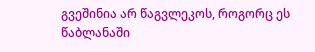გვეშინია არ წაგვლეკოს, როგორც ეს წაბლანაში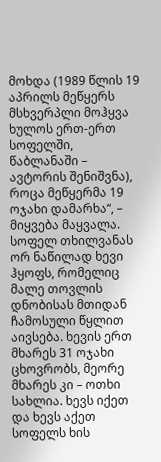მოხდა (1989 წლის 19 აპრილს მეწყერს მსხვერპლი მოჰყვა ხულოს ერთ-ერთ სოფელში, წაბლანაში – ავტორის შენიშვნა), როცა მეწყერმა 19 ოჯახი დამარხა“, – მიყვება მაყვალა.
სოფელ თხილვანას ორ ნაწილად ხევი ჰყოფს, რომელიც მალე თოვლის დნობისას მთიდან ჩამოსული წყლით აივსება. ხევის ერთ მხარეს 31 ოჯახი ცხოვრობს, მეორე მხარეს კი – ოთხი სახლია. ხევს იქეთ და ხევს აქეთ სოფელს ხის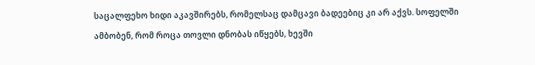საცალფეხო ხიდი აკავშირებს, რომელსაც დამცავი ბადეებიც კი არ აქვს. სოფელში ამბობენ, რომ როცა თოვლი დნობას იწყებს, ხევში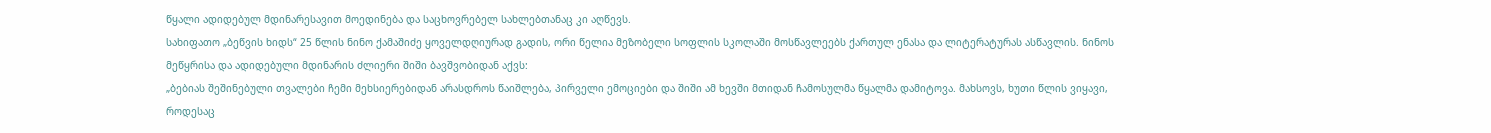წყალი ადიდებულ მდინარესავით მოედინება და საცხოვრებელ სახლებთანაც კი აღწევს.
სახიფათო „ბეწვის ხიდს“ 25 წლის ნინო ქამაშიძე ყოველდღიურად გადის, ორი წელია მეზობელი სოფლის სკოლაში მოსწავლეებს ქართულ ენასა და ლიტერატურას ასწავლის. ნინოს მეწყრისა და ადიდებული მდინარის ძლიერი შიში ბავშვობიდან აქვს:
„ბებიას შეშინებული თვალები ჩემი მეხსიერებიდან არასდროს წაიშლება, პირველი ემოციები და შიში ამ ხევში მთიდან ჩამოსულმა წყალმა დამიტოვა. მახსოვს, ხუთი წლის ვიყავი, როდესაც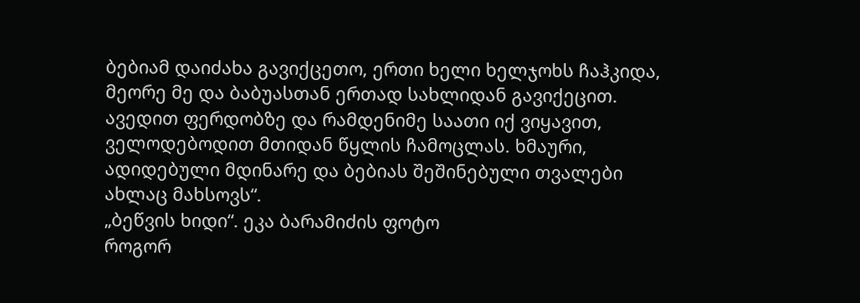ბებიამ დაიძახა გავიქცეთო, ერთი ხელი ხელჯოხს ჩაჰკიდა, მეორე მე და ბაბუასთან ერთად სახლიდან გავიქეცით. ავედით ფერდობზე და რამდენიმე საათი იქ ვიყავით, ველოდებოდით მთიდან წყლის ჩამოცლას. ხმაური, ადიდებული მდინარე და ბებიას შეშინებული თვალები ახლაც მახსოვს“.
„ბეწვის ხიდი“. ეკა ბარამიძის ფოტო
როგორ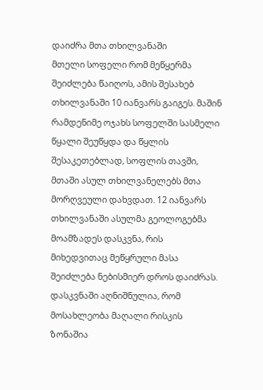დაიძრა მთა თხილვანაში
მთელი სოფელი რომ მეწყერმა შეიძლება წაიღოს, ამის შესახებ თხილვანაში 10 იანვარს გაიგეს. მაშინ რამდენიმე ოჯახს სოფელში სასმელი წყალი შეუწყდა და წყლის შესაკეთებლად, სოფლის თავში, მთაში ასულ თხილვანელებს მთა მორღვეული დახვდათ. 12 იანვარს თხილვანაში ასულმა გეოლოგებმა მოამზადეს დასკვნა, რის მიხედვითაც მეწყრული მასა შეიძლება ნებისმიერ დროს დაიძრას. დასკვნაში აღნიშნულია, რომ მოსახლეობა მაღალი რისკის ზონაშია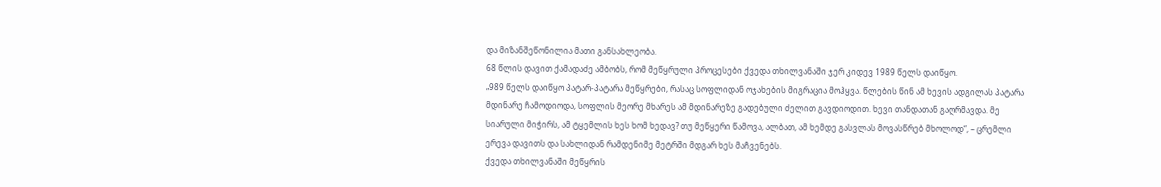და მიზანშეწონილია მათი განსახლეობა.
68 წლის დავით ქამადაძე ამბობს, რომ მეწყრული პროცესები ქვედა თხილვანაში ჯერ კიდევ 1989 წელს დაიწყო.
„989 წელს დაიწყო პატარ-პატარა მეწყრები, რასაც სოფლიდან ოჯახების მიგრაცია მოჰყვა. წლების წინ ამ ხევის ადგილას პატარა მდინარე ჩამოდიოდა, სოფლის მეორე მხარეს ამ მდინარეზე გადებული ძელით გავდიოდით. ხევი თანდათან გაღრმავდა. მე სიარული მიჭირს, ამ ტყემლის ხეს ხომ ხედავ? თუ მეწყერი წამოვა, ალბათ, ამ ხემდე გასვლას მოვასწრებ მხოლოდ“, – ცრემლი ერევა დავითს და სახლიდან რამდენიმე მეტრში მდგარ ხეს მაჩვენებს.
ქვედა თხილვანაში მეწყრის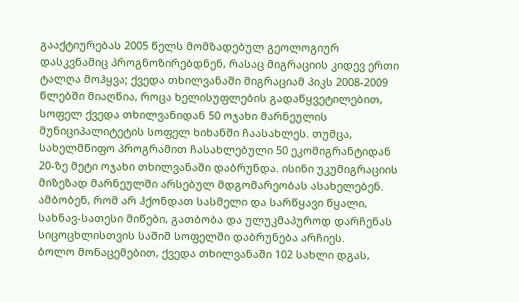გააქტიურებას 2005 წელს მომზადებულ გეოლოგიურ დასკვნაშიც პროგნოზირებდნენ, რასაც მიგრაციის კიდევ ერთი ტალღა მოჰყვა; ქვედა თხილვანაში მიგრაციამ პიკს 2008-2009 წლებში მიაღწია, როცა ხელისუფლების გადაწყვეტილებით, სოფელ ქვედა თხილვანიდან 50 ოჯახი მარნეულის მუნიციპალიტეტის სოფელ ხიხანში ჩაასახლეს. თუმცა, სახელმწიფო პროგრამით ჩასახლებული 50 ეკომიგრანტიდან 20-ზე მეტი ოჯახი თხილვანაში დაბრუნდა. ისინი უკუმიგრაციის მიზეზად მარნეულში არსებულ მდგომარეობას ასახელებენ. ამბობენ, რომ არ ჰქონდათ სასმელი და სარწყავი წყალი, სახნავ-სათესი მიწები, გათბობა და ულუკმაპუროდ დარჩენას სიცოცხლისთვის საშიშ სოფელში დაბრუნება არჩიეს.
ბოლო მონაცემებით, ქვედა თხილვანაში 102 სახლი დგას,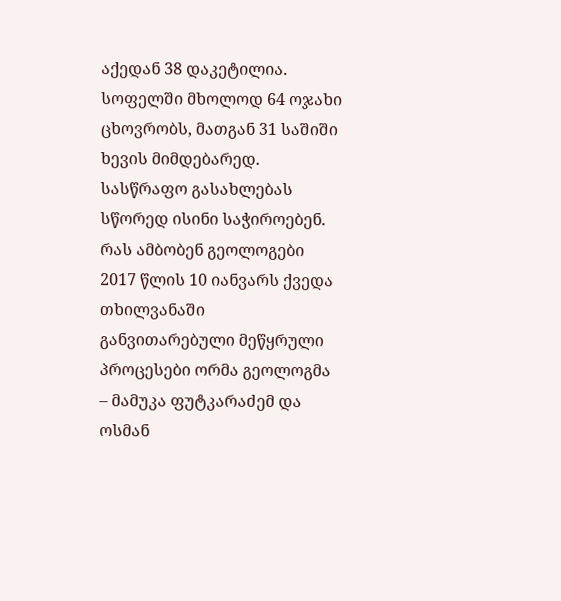აქედან 38 დაკეტილია. სოფელში მხოლოდ 64 ოჯახი ცხოვრობს, მათგან 31 საშიში ხევის მიმდებარედ. სასწრაფო გასახლებას სწორედ ისინი საჭიროებენ.
რას ამბობენ გეოლოგები
2017 წლის 10 იანვარს ქვედა თხილვანაში განვითარებული მეწყრული პროცესები ორმა გეოლოგმა – მამუკა ფუტკარაძემ და ოსმან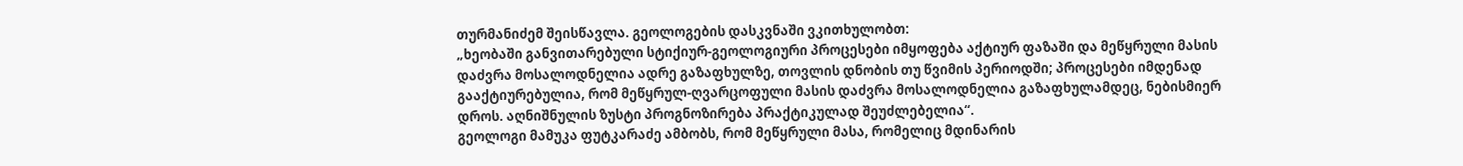თურმანიძემ შეისწავლა. გეოლოგების დასკვნაში ვკითხულობთ:
„ხეობაში განვითარებული სტიქიურ-გეოლოგიური პროცესები იმყოფება აქტიურ ფაზაში და მეწყრული მასის დაძვრა მოსალოდნელია ადრე გაზაფხულზე, თოვლის დნობის თუ წვიმის პერიოდში; პროცესები იმდენად გააქტიურებულია, რომ მეწყრულ-ღვარცოფული მასის დაძვრა მოსალოდნელია გაზაფხულამდეც, ნებისმიერ დროს. აღნიშნულის ზუსტი პროგნოზირება პრაქტიკულად შეუძლებელია“.
გეოლოგი მამუკა ფუტკარაძე ამბობს, რომ მეწყრული მასა, რომელიც მდინარის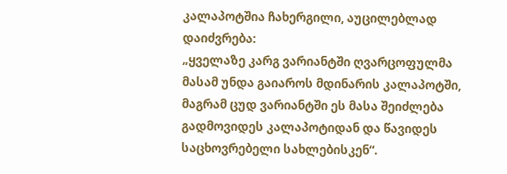კალაპოტშია ჩახერგილი, აუცილებლად დაიძვრება:
„ყველაზე კარგ ვარიანტში ღვარცოფულმა მასამ უნდა გაიაროს მდინარის კალაპოტში, მაგრამ ცუდ ვარიანტში ეს მასა შეიძლება გადმოვიდეს კალაპოტიდან და წავიდეს საცხოვრებელი სახლებისკენ“.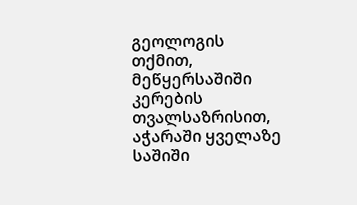გეოლოგის თქმით, მეწყერსაშიში კერების თვალსაზრისით, აჭარაში ყველაზე საშიში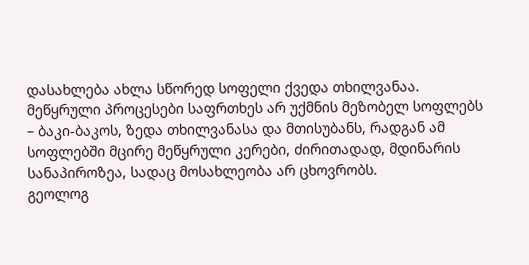დასახლება ახლა სწორედ სოფელი ქვედა თხილვანაა. მეწყრული პროცესები საფრთხეს არ უქმნის მეზობელ სოფლებს – ბაკი-ბაკოს, ზედა თხილვანასა და მთისუბანს, რადგან ამ სოფლებში მცირე მეწყრული კერები, ძირითადად, მდინარის სანაპიროზეა, სადაც მოსახლეობა არ ცხოვრობს.
გეოლოგ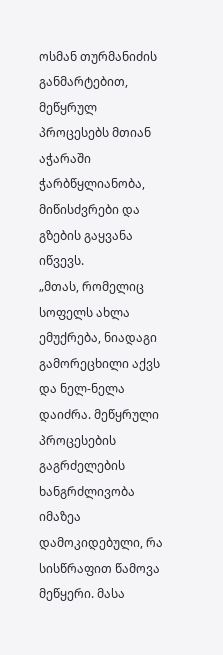ოსმან თურმანიძის განმარტებით, მეწყრულ პროცესებს მთიან აჭარაში ჭარბწყლიანობა, მიწისძვრები და გზების გაყვანა იწვევს.
„მთას, რომელიც სოფელს ახლა ემუქრება, ნიადაგი გამორეცხილი აქვს და ნელ-ნელა დაიძრა. მეწყრული პროცესების გაგრძელების ხანგრძლივობა იმაზეა დამოკიდებული, რა სისწრაფით წამოვა მეწყერი. მასა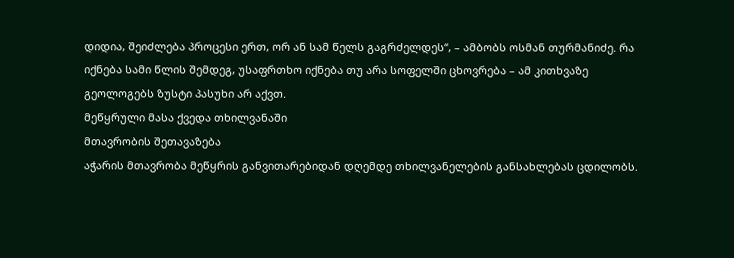დიდია, შეიძლება პროცესი ერთ, ორ ან სამ წელს გაგრძელდეს“, – ამბობს ოსმან თურმანიძე. რა იქნება სამი წლის შემდეგ, უსაფრთხო იქნება თუ არა სოფელში ცხოვრება – ამ კითხვაზე გეოლოგებს ზუსტი პასუხი არ აქვთ.
მეწყრული მასა ქვედა თხილვანაში
მთავრობის შეთავაზება
აჭარის მთავრობა მეწყრის განვითარებიდან დღემდე თხილვანელების განსახლებას ცდილობს.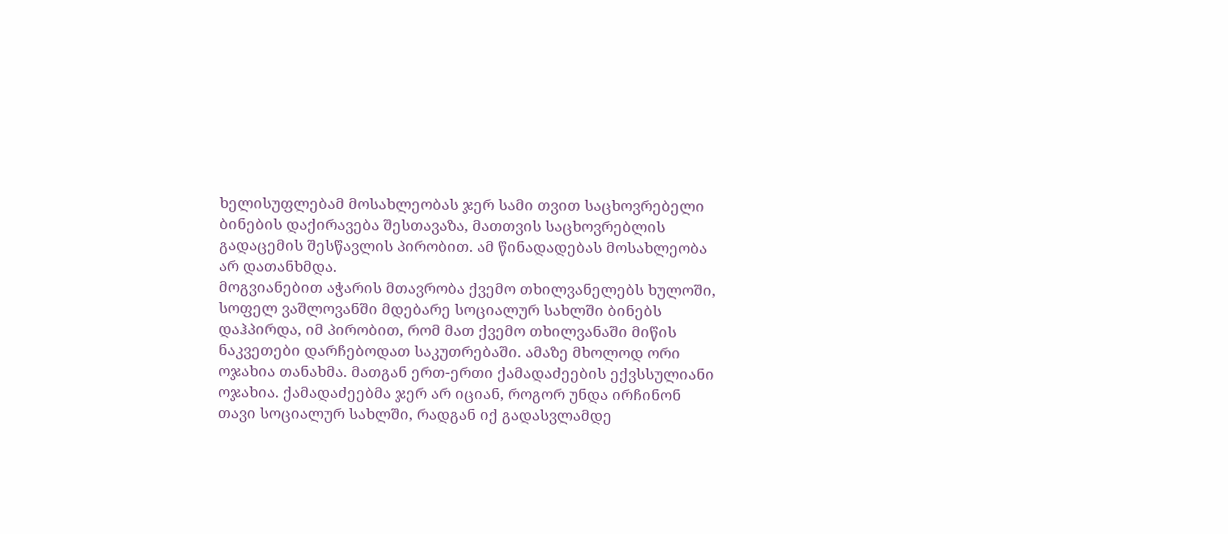ხელისუფლებამ მოსახლეობას ჯერ სამი თვით საცხოვრებელი ბინების დაქირავება შესთავაზა, მათთვის საცხოვრებლის გადაცემის შესწავლის პირობით. ამ წინადადებას მოსახლეობა არ დათანხმდა.
მოგვიანებით აჭარის მთავრობა ქვემო თხილვანელებს ხულოში, სოფელ ვაშლოვანში მდებარე სოციალურ სახლში ბინებს დაჰპირდა, იმ პირობით, რომ მათ ქვემო თხილვანაში მიწის ნაკვეთები დარჩებოდათ საკუთრებაში. ამაზე მხოლოდ ორი ოჯახია თანახმა. მათგან ერთ-ერთი ქამადაძეების ექვსსულიანი ოჯახია. ქამადაძეებმა ჯერ არ იციან, როგორ უნდა ირჩინონ თავი სოციალურ სახლში, რადგან იქ გადასვლამდე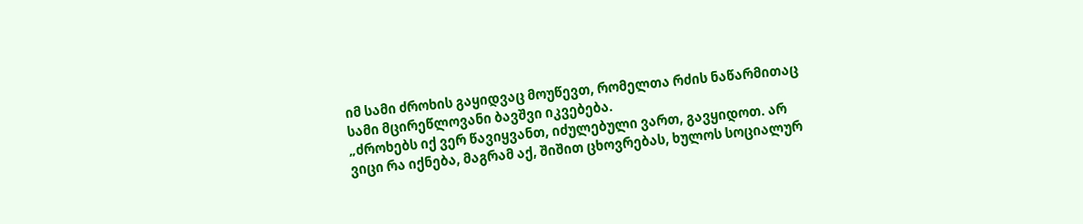იმ სამი ძროხის გაყიდვაც მოუწევთ, რომელთა რძის ნაწარმითაც სამი მცირეწლოვანი ბავშვი იკვებება.
„ძროხებს იქ ვერ წავიყვანთ, იძულებული ვართ, გავყიდოთ. არ ვიცი რა იქნება, მაგრამ აქ, შიშით ცხოვრებას, ხულოს სოციალურ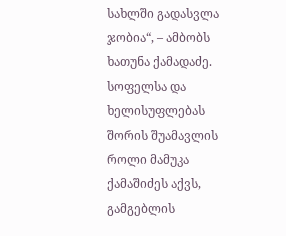სახლში გადასვლა ჯობია“, – ამბობს ხათუნა ქამადაძე.
სოფელსა და ხელისუფლებას შორის შუამავლის როლი მამუკა ქამაშიძეს აქვს, გამგებლის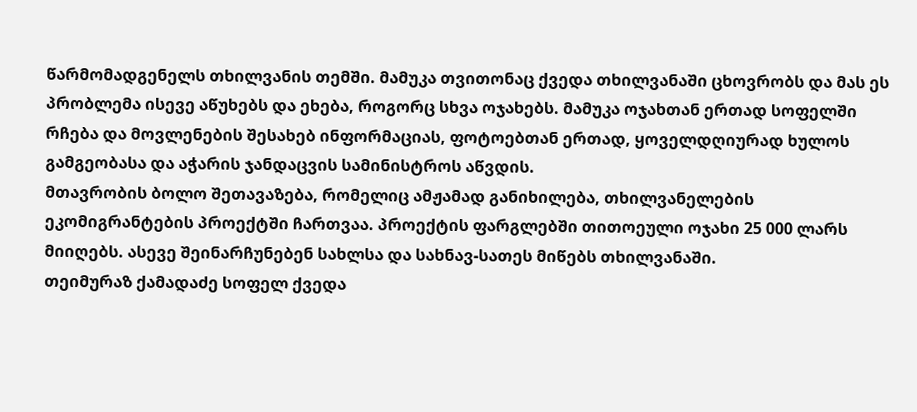წარმომადგენელს თხილვანის თემში. მამუკა თვითონაც ქვედა თხილვანაში ცხოვრობს და მას ეს პრობლემა ისევე აწუხებს და ეხება, როგორც სხვა ოჯახებს. მამუკა ოჯახთან ერთად სოფელში რჩება და მოვლენების შესახებ ინფორმაციას, ფოტოებთან ერთად, ყოველდღიურად ხულოს გამგეობასა და აჭარის ჯანდაცვის სამინისტროს აწვდის.
მთავრობის ბოლო შეთავაზება, რომელიც ამჟამად განიხილება, თხილვანელების ეკომიგრანტების პროექტში ჩართვაა. პროექტის ფარგლებში თითოეული ოჯახი 25 000 ლარს მიიღებს. ასევე შეინარჩუნებენ სახლსა და სახნავ-სათეს მიწებს თხილვანაში.
თეიმურაზ ქამადაძე სოფელ ქვედა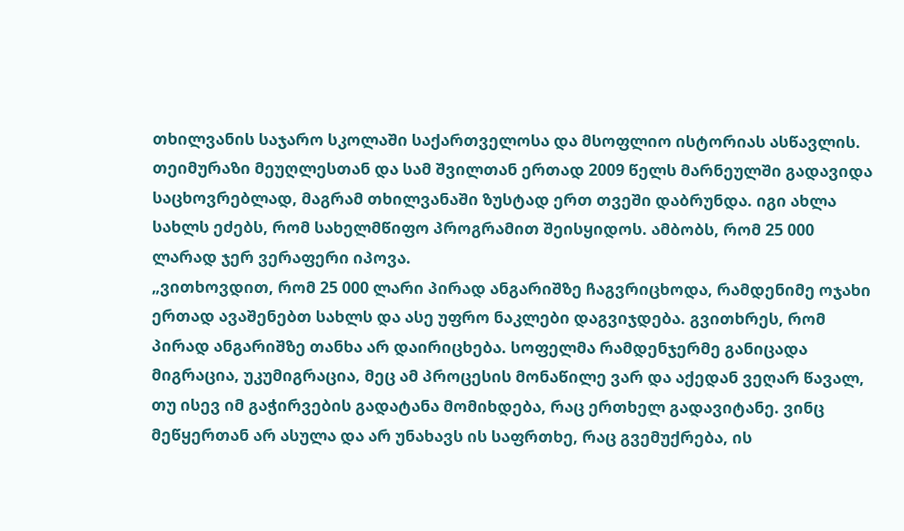თხილვანის საჯარო სკოლაში საქართველოსა და მსოფლიო ისტორიას ასწავლის. თეიმურაზი მეუღლესთან და სამ შვილთან ერთად 2009 წელს მარნეულში გადავიდა საცხოვრებლად, მაგრამ თხილვანაში ზუსტად ერთ თვეში დაბრუნდა. იგი ახლა სახლს ეძებს, რომ სახელმწიფო პროგრამით შეისყიდოს. ამბობს, რომ 25 000 ლარად ჯერ ვერაფერი იპოვა.
„ვითხოვდით, რომ 25 000 ლარი პირად ანგარიშზე ჩაგვრიცხოდა, რამდენიმე ოჯახი ერთად ავაშენებთ სახლს და ასე უფრო ნაკლები დაგვიჯდება. გვითხრეს, რომ პირად ანგარიშზე თანხა არ დაირიცხება. სოფელმა რამდენჯერმე განიცადა მიგრაცია, უკუმიგრაცია, მეც ამ პროცესის მონაწილე ვარ და აქედან ვეღარ წავალ, თუ ისევ იმ გაჭირვების გადატანა მომიხდება, რაც ერთხელ გადავიტანე. ვინც მეწყერთან არ ასულა და არ უნახავს ის საფრთხე, რაც გვემუქრება, ის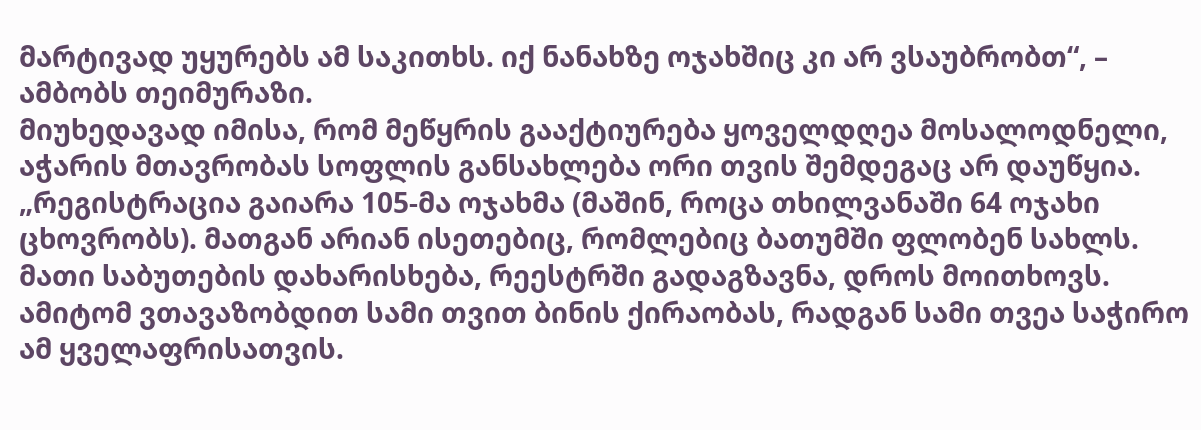მარტივად უყურებს ამ საკითხს. იქ ნანახზე ოჯახშიც კი არ ვსაუბრობთ“, – ამბობს თეიმურაზი.
მიუხედავად იმისა, რომ მეწყრის გააქტიურება ყოველდღეა მოსალოდნელი, აჭარის მთავრობას სოფლის განსახლება ორი თვის შემდეგაც არ დაუწყია.
„რეგისტრაცია გაიარა 105-მა ოჯახმა (მაშინ, როცა თხილვანაში 64 ოჯახი ცხოვრობს). მათგან არიან ისეთებიც, რომლებიც ბათუმში ფლობენ სახლს. მათი საბუთების დახარისხება, რეესტრში გადაგზავნა, დროს მოითხოვს. ამიტომ ვთავაზობდით სამი თვით ბინის ქირაობას, რადგან სამი თვეა საჭირო ამ ყველაფრისათვის.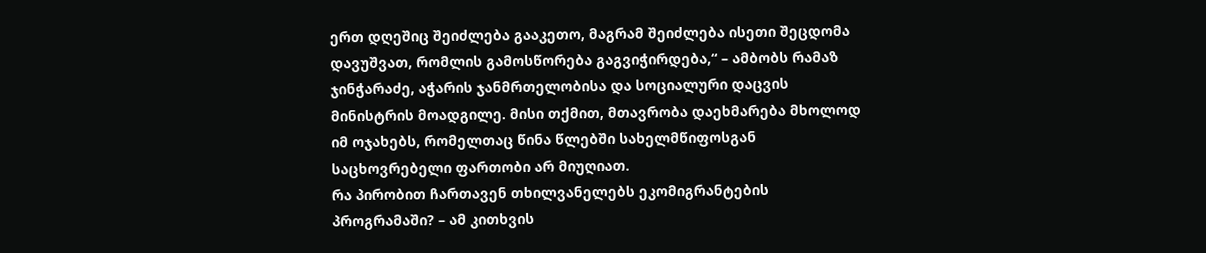ერთ დღეშიც შეიძლება გააკეთო, მაგრამ შეიძლება ისეთი შეცდომა დავუშვათ, რომლის გამოსწორება გაგვიჭირდება,“ – ამბობს რამაზ ჯინჭარაძე, აჭარის ჯანმრთელობისა და სოციალური დაცვის მინისტრის მოადგილე. მისი თქმით, მთავრობა დაეხმარება მხოლოდ იმ ოჯახებს, რომელთაც წინა წლებში სახელმწიფოსგან საცხოვრებელი ფართობი არ მიუღიათ.
რა პირობით ჩართავენ თხილვანელებს ეკომიგრანტების პროგრამაში? – ამ კითხვის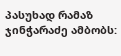პასუხად რამაზ ჯინჭარაძე ამბობს: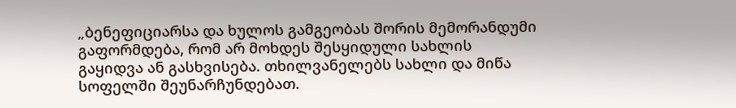„ბენეფიციარსა და ხულოს გამგეობას შორის მემორანდუმი გაფორმდება, რომ არ მოხდეს შესყიდული სახლის გაყიდვა ან გასხვისება. თხილვანელებს სახლი და მიწა სოფელში შეუნარჩუნდებათ.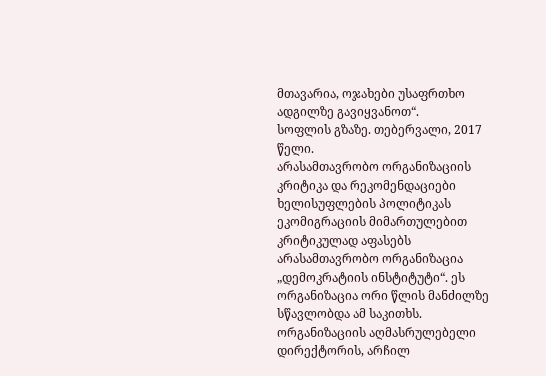მთავარია, ოჯახები უსაფრთხო ადგილზე გავიყვანოთ“.
სოფლის გზაზე. თებერვალი, 2017 წელი.
არასამთავრობო ორგანიზაციის კრიტიკა და რეკომენდაციები
ხელისუფლების პოლიტიკას ეკომიგრაციის მიმართულებით კრიტიკულად აფასებს არასამთავრობო ორგანიზაცია „დემოკრატიის ინსტიტუტი“. ეს ორგანიზაცია ორი წლის მანძილზე სწავლობდა ამ საკითხს. ორგანიზაციის აღმასრულებელი დირექტორის, არჩილ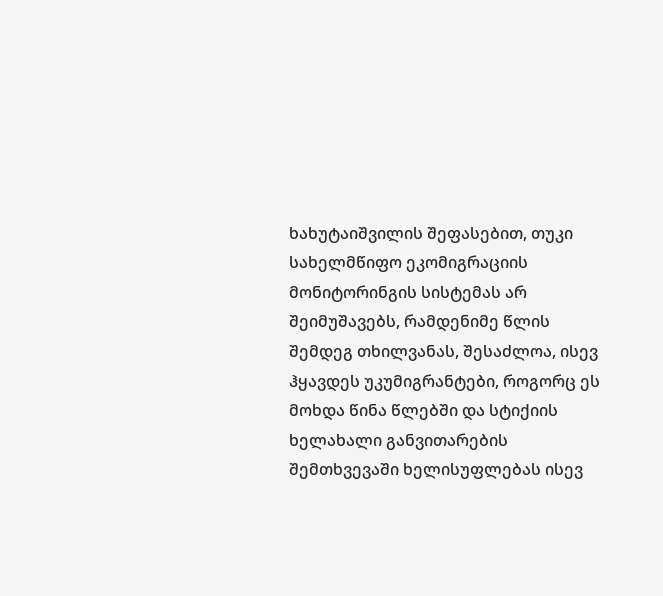ხახუტაიშვილის შეფასებით, თუკი სახელმწიფო ეკომიგრაციის მონიტორინგის სისტემას არ შეიმუშავებს, რამდენიმე წლის შემდეგ თხილვანას, შესაძლოა, ისევ ჰყავდეს უკუმიგრანტები, როგორც ეს მოხდა წინა წლებში და სტიქიის ხელახალი განვითარების შემთხვევაში ხელისუფლებას ისევ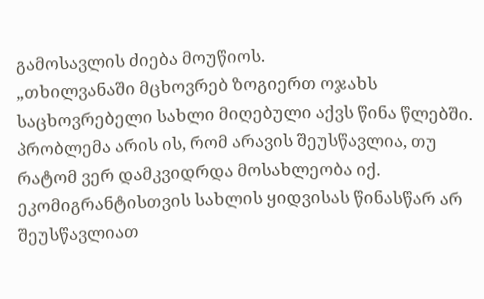გამოსავლის ძიება მოუწიოს.
„თხილვანაში მცხოვრებ ზოგიერთ ოჯახს საცხოვრებელი სახლი მიღებული აქვს წინა წლებში. პრობლემა არის ის, რომ არავის შეუსწავლია, თუ რატომ ვერ დამკვიდრდა მოსახლეობა იქ. ეკომიგრანტისთვის სახლის ყიდვისას წინასწარ არ შეუსწავლიათ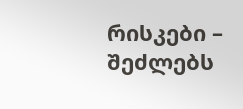რისკები – შეძლებს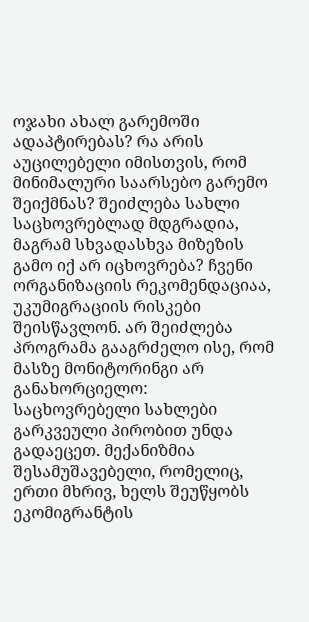ოჯახი ახალ გარემოში ადაპტირებას? რა არის აუცილებელი იმისთვის, რომ მინიმალური საარსებო გარემო შეიქმნას? შეიძლება სახლი საცხოვრებლად მდგრადია, მაგრამ სხვადასხვა მიზეზის გამო იქ არ იცხოვრება? ჩვენი ორგანიზაციის რეკომენდაციაა, უკუმიგრაციის რისკები შეისწავლონ. არ შეიძლება პროგრამა გააგრძელო ისე, რომ მასზე მონიტორინგი არ განახორციელო: საცხოვრებელი სახლები გარკვეული პირობით უნდა გადაეცეთ. მექანიზმია შესამუშავებელი, რომელიც, ერთი მხრივ, ხელს შეუწყობს ეკომიგრანტის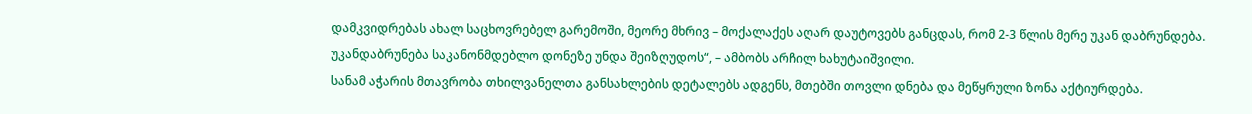დამკვიდრებას ახალ საცხოვრებელ გარემოში, მეორე მხრივ – მოქალაქეს აღარ დაუტოვებს განცდას, რომ 2-3 წლის მერე უკან დაბრუნდება. უკანდაბრუნება საკანონმდებლო დონეზე უნდა შეიზღუდოს“, – ამბობს არჩილ ხახუტაიშვილი.
სანამ აჭარის მთავრობა თხილვანელთა განსახლების დეტალებს ადგენს, მთებში თოვლი დნება და მეწყრული ზონა აქტიურდება.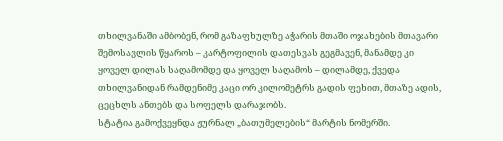თხილვანაში ამბობენ, რომ გაზაფხულზე აჭარის მთაში ოჯახების მთავარი შემოსავლის წყაროს – კარტოფილის დათესვას გეგმავენ, მანამდე კი ყოველ დილას საღამომდე და ყოველ საღამოს – დილამდე, ქვედა თხილვანიდან რამდენიმე კაცი ორ კილომეტრს გადის ფეხით, მთაზე ადის, ცეცხლს ანთებს და სოფელს დარაჯობს.
სტატია გამოქვეყნდა ჟურნალ „ბათუმელების“ მარტის ნომერში.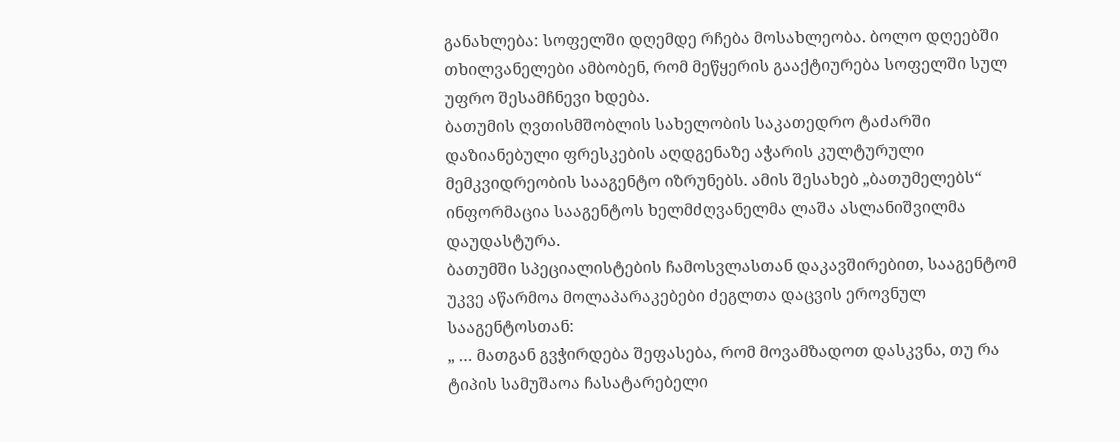განახლება: სოფელში დღემდე რჩება მოსახლეობა. ბოლო დღეებში თხილვანელები ამბობენ, რომ მეწყერის გააქტიურება სოფელში სულ უფრო შესამჩნევი ხდება.
ბათუმის ღვთისმშობლის სახელობის საკათედრო ტაძარში დაზიანებული ფრესკების აღდგენაზე აჭარის კულტურული მემკვიდრეობის სააგენტო იზრუნებს. ამის შესახებ „ბათუმელებს“ ინფორმაცია სააგენტოს ხელმძღვანელმა ლაშა ასლანიშვილმა დაუდასტურა.
ბათუმში სპეციალისტების ჩამოსვლასთან დაკავშირებით, სააგენტომ უკვე აწარმოა მოლაპარაკებები ძეგლთა დაცვის ეროვნულ სააგენტოსთან:
„ … მათგან გვჭირდება შეფასება, რომ მოვამზადოთ დასკვნა, თუ რა ტიპის სამუშაოა ჩასატარებელი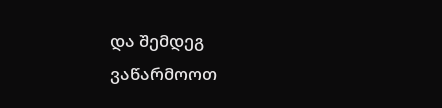და შემდეგ ვაწარმოოთ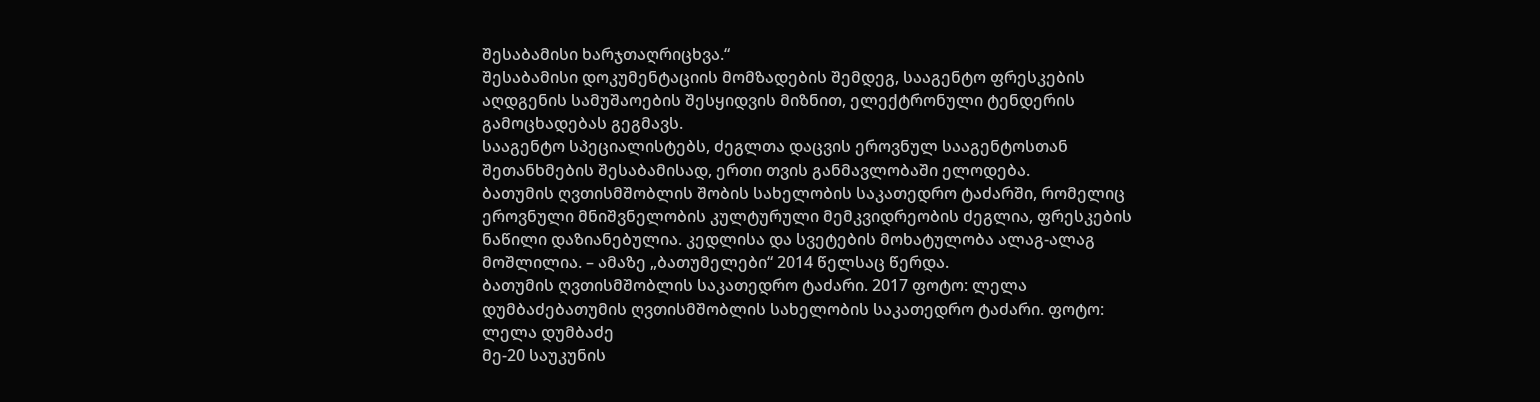შესაბამისი ხარჯთაღრიცხვა.“
შესაბამისი დოკუმენტაციის მომზადების შემდეგ, სააგენტო ფრესკების აღდგენის სამუშაოების შესყიდვის მიზნით, ელექტრონული ტენდერის გამოცხადებას გეგმავს.
სააგენტო სპეციალისტებს, ძეგლთა დაცვის ეროვნულ სააგენტოსთან შეთანხმების შესაბამისად, ერთი თვის განმავლობაში ელოდება.
ბათუმის ღვთისმშობლის შობის სახელობის საკათედრო ტაძარში, რომელიც ეროვნული მნიშვნელობის კულტურული მემკვიდრეობის ძეგლია, ფრესკების ნაწილი დაზიანებულია. კედლისა და სვეტების მოხატულობა ალაგ-ალაგ მოშლილია. – ამაზე „ბათუმელები“ 2014 წელსაც წერდა.
ბათუმის ღვთისმშობლის საკათედრო ტაძარი. 2017 ფოტო: ლელა დუმბაძებათუმის ღვთისმშობლის სახელობის საკათედრო ტაძარი. ფოტო: ლელა დუმბაძე
მე-20 საუკუნის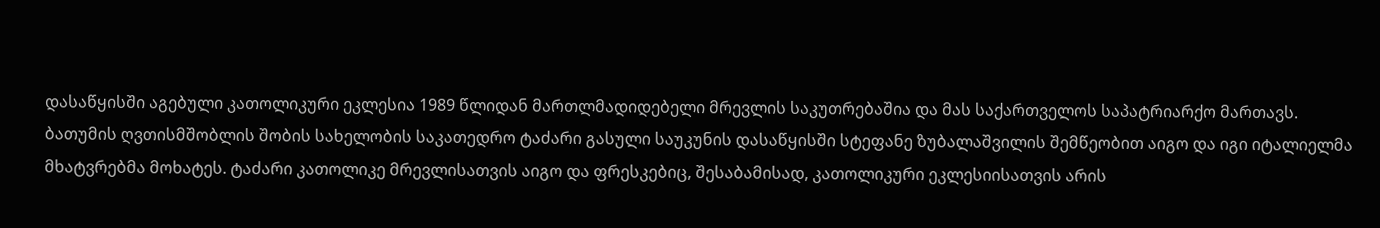დასაწყისში აგებული კათოლიკური ეკლესია 1989 წლიდან მართლმადიდებელი მრევლის საკუთრებაშია და მას საქართველოს საპატრიარქო მართავს.
ბათუმის ღვთისმშობლის შობის სახელობის საკათედრო ტაძარი გასული საუკუნის დასაწყისში სტეფანე ზუბალაშვილის შემწეობით აიგო და იგი იტალიელმა მხატვრებმა მოხატეს. ტაძარი კათოლიკე მრევლისათვის აიგო და ფრესკებიც, შესაბამისად, კათოლიკური ეკლესიისათვის არის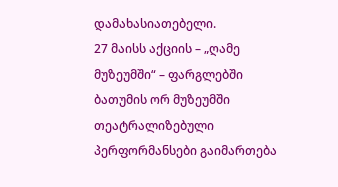დამახასიათებელი.
27 მაისს აქციის – „ღამე მუზეუმში“ – ფარგლებში ბათუმის ორ მუზეუმში თეატრალიზებული პერფორმანსები გაიმართება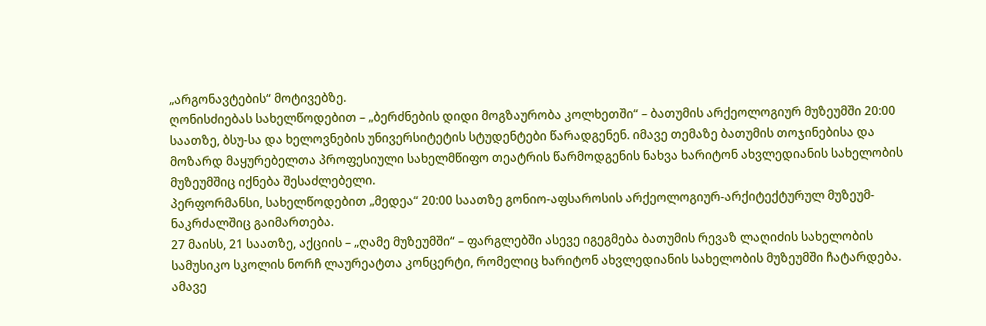„არგონავტების“ მოტივებზე.
ღონისძიებას სახელწოდებით – „ბერძნების დიდი მოგზაურობა კოლხეთში“ – ბათუმის არქეოლოგიურ მუზეუმში 20:00 საათზე, ბსუ-სა და ხელოვნების უნივერსიტეტის სტუდენტები წარადგენენ. იმავე თემაზე ბათუმის თოჯინებისა და მოზარდ მაყურებელთა პროფესიული სახელმწიფო თეატრის წარმოდგენის ნახვა ხარიტონ ახვლედიანის სახელობის მუზეუმშიც იქნება შესაძლებელი.
პერფორმანსი, სახელწოდებით „მედეა“ 20:00 საათზე გონიო-აფსაროსის არქეოლოგიურ-არქიტექტურულ მუზეუმ-ნაკრძალშიც გაიმართება.
27 მაისს, 21 საათზე, აქციის – „ღამე მუზეუმში“ – ფარგლებში ასევე იგეგმება ბათუმის რევაზ ლაღიძის სახელობის სამუსიკო სკოლის ნორჩ ლაურეატთა კონცერტი, რომელიც ხარიტონ ახვლედიანის სახელობის მუზეუმში ჩატარდება.
ამავე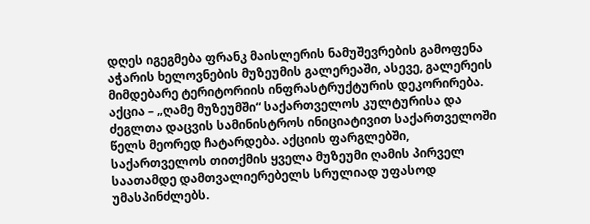დღეს იგეგმება ფრანკ მაისლერის ნამუშევრების გამოფენა აჭარის ხელოვნების მუზეუმის გალერეაში, ასევე, გალერეის მიმდებარე ტერიტორიის ინფრასტრუქტურის დეკორირება.
აქცია – „ღამე მუზეუმში“ საქართველოს კულტურისა და ძეგლთა დაცვის სამინისტროს ინიციატივით საქართველოში წელს მეორედ ჩატარდება. აქციის ფარგლებში, საქართველოს თითქმის ყველა მუზეუმი ღამის პირველ საათამდე დამთვალიერებელს სრულიად უფასოდ უმასპინძლებს.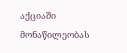აქციაში მონაწილეობას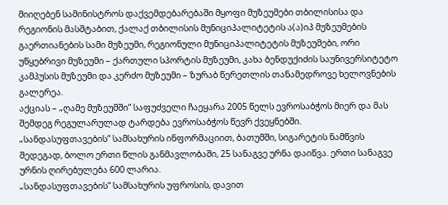მიიღებენ სამინისტროს დაქვემდებარებაში მყოფი მუზეუმები თბილისისა და რეგიონის მასშტაბით, ქალაქ თბილისის მუნიციპალიტეტის ა(ა)იპ მუზეუმების გაერთიანების სამი მუზეუმი, რეგიონული მუნიციპალიტეტის მუზეუმები, ორი უწყებრივი მუზეუმი – ქართული სპორტის მუზეუმი, კახა ბენდუქიძის საუნივერსიტეტო კამპუსის მუზეუმი და კერძო მუზეუმი – ზურაბ წერეთლის თანამედროვე ხელოვნების გალერეა.
აქციას – „ღამე მუზეუმში“ საფუძველი ჩაეყარა 2005 წელს ევროსაბჭოს მიერ და მას შემდეგ რეგულარულად ტარდება ევროსაბჭოს წევრ ქვეყნებში.
„სანდასუფთავების“ სამსახურის ინფორმაციით, ბათუმში, სიგარეტის ნამწვის შედეგად, ბოლო ერთი წლის განმავლობაში, 25 სანაგვე ურნა დაიწვა. ერთი სანაგვე ურნის ღირებულება 600 ლარია.
„სანდასუფთავების“ სამსახურის უფროსის, დავით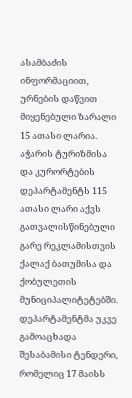ასამბაძის ინფორმაციით, ურნების დაწვით მიყენებული ზარალი 15 ათასი ლარია.
აჭარის ტურიზმისა და კურორტების დეპარტამენტს 115 ათასი ლარი აქვს გათვალისწინებული გარე რეკლამისთვის ქალაქ ბათუმისა და ქობულეთის მუნიციპალიტეტებში. დეპარტამენტმა უკვე გამოაცხადა შესაბამისი ტენდერი, რომელიც 17 მაისს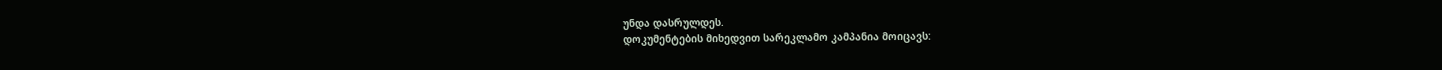უნდა დასრულდეს.
დოკუმენტების მიხედვით სარეკლამო კამპანია მოიცავს: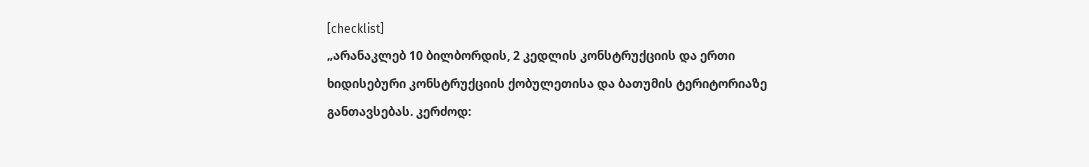[checklist]
„არანაკლებ 10 ბილბორდის, 2 კედლის კონსტრუქციის და ერთი ხიდისებური კონსტრუქციის ქობულეთისა და ბათუმის ტერიტორიაზე განთავსებას. კერძოდ: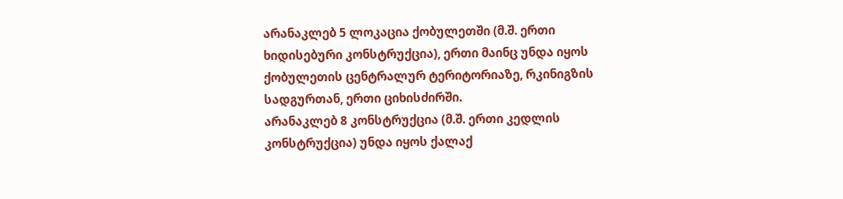არანაკლებ 5 ლოკაცია ქობულეთში (მ.შ. ერთი ხიდისებური კონსტრუქცია), ერთი მაინც უნდა იყოს ქობულეთის ცენტრალურ ტერიტორიაზე, რკინიგზის სადგურთან, ერთი ციხისძირში.
არანაკლებ 8 კონსტრუქცია (მ.შ. ერთი კედლის კონსტრუქცია) უნდა იყოს ქალაქ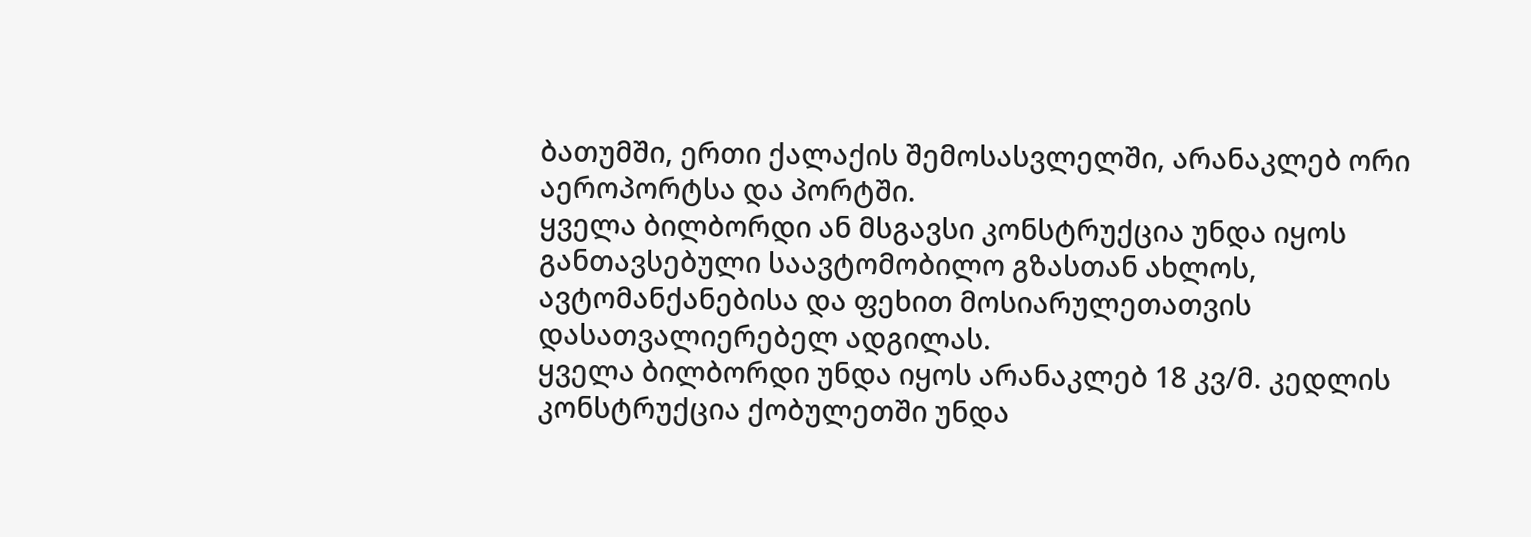ბათუმში, ერთი ქალაქის შემოსასვლელში, არანაკლებ ორი აეროპორტსა და პორტში.
ყველა ბილბორდი ან მსგავსი კონსტრუქცია უნდა იყოს განთავსებული საავტომობილო გზასთან ახლოს, ავტომანქანებისა და ფეხით მოსიარულეთათვის დასათვალიერებელ ადგილას.
ყველა ბილბორდი უნდა იყოს არანაკლებ 18 კვ/მ. კედლის კონსტრუქცია ქობულეთში უნდა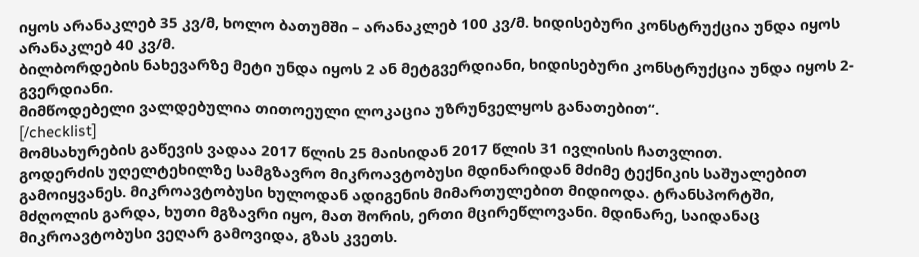იყოს არანაკლებ 35 კვ/მ, ხოლო ბათუმში – არანაკლებ 100 კვ/მ. ხიდისებური კონსტრუქცია უნდა იყოს არანაკლებ 40 კვ/მ.
ბილბორდების ნახევარზე მეტი უნდა იყოს 2 ან მეტგვერდიანი, ხიდისებური კონსტრუქცია უნდა იყოს 2-გვერდიანი.
მიმწოდებელი ვალდებულია თითოეული ლოკაცია უზრუნველყოს განათებით“.
[/checklist]
მომსახურების გაწევის ვადაა 2017 წლის 25 მაისიდან 2017 წლის 31 ივლისის ჩათვლით.
გოდერძის უღელტეხილზე სამგზავრო მიკროავტობუსი მდინარიდან მძიმე ტექნიკის საშუალებით გამოიყვანეს. მიკროავტობუსი ხულოდან ადიგენის მიმართულებით მიდიოდა. ტრანსპორტში, მძღოლის გარდა, ხუთი მგზავრი იყო, მათ შორის, ერთი მცირეწლოვანი. მდინარე, საიდანაც მიკროავტობუსი ვეღარ გამოვიდა, გზას კვეთს.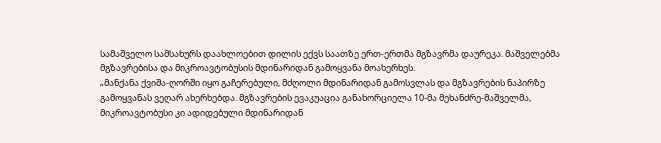სამაშველო სამსახურს დაახლოებით დილის ექვს საათზე ერთ-ერთმა მგზავრმა დაურეკა. მაშველებმა მგზავრებისა და მიკროავტობუსის მდინარიდან გამოყვანა მოახერხეს.
„მანქანა ქვიშა-ღორში იყო გაჩერებული, მძღოლი მდინარიდან გამოსვლას და მგზავრების ნაპირზე გამოყვანას ვეღარ ახერხებდა. მგზავრების ევაკუაცია განახორციელა 10-მა მეხანძრე-მაშველმა, მიკროავტობუსი კი ადიდებული მდინარიდან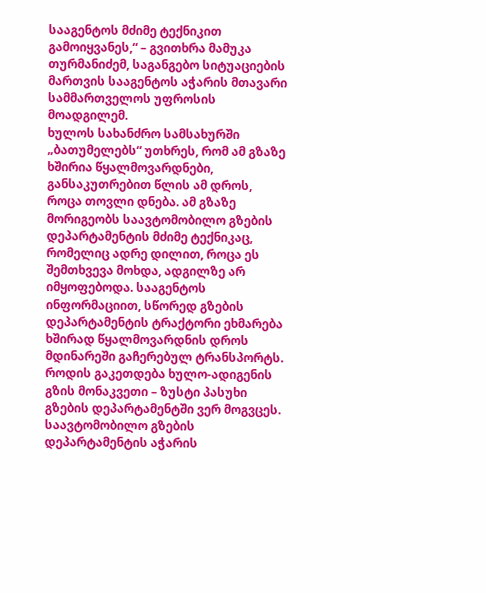სააგენტოს მძიმე ტექნიკით გამოიყვანეს,“ – გვითხრა მამუკა თურმანიძემ, საგანგებო სიტუაციების მართვის სააგენტოს აჭარის მთავარი სამმართველოს უფროსის მოადგილემ.
ხულოს სახანძრო სამსახურში „ბათუმელებს“ უთხრეს, რომ ამ გზაზე ხშირია წყალმოვარდნები, განსაკუთრებით წლის ამ დროს, როცა თოვლი დნება. ამ გზაზე მორიგეობს საავტომობილო გზების დეპარტამენტის მძიმე ტექნიკაც, რომელიც ადრე დილით, როცა ეს შემთხვევა მოხდა, ადგილზე არ იმყოფებოდა. სააგენტოს ინფორმაციით, სწორედ გზების დეპარტამენტის ტრაქტორი ეხმარება ხშირად წყალმოვარდნის დროს მდინარეში გაჩერებულ ტრანსპორტს.
როდის გაკეთდება ხულო-ადიგენის გზის მონაკვეთი – ზუსტი პასუხი გზების დეპარტამენტში ვერ მოგვცეს. საავტომობილო გზების დეპარტამენტის აჭარის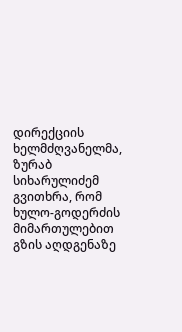დირექციის ხელმძღვანელმა, ზურაბ სიხარულიძემ გვითხრა, რომ ხულო-გოდერძის მიმართულებით გზის აღდგენაზე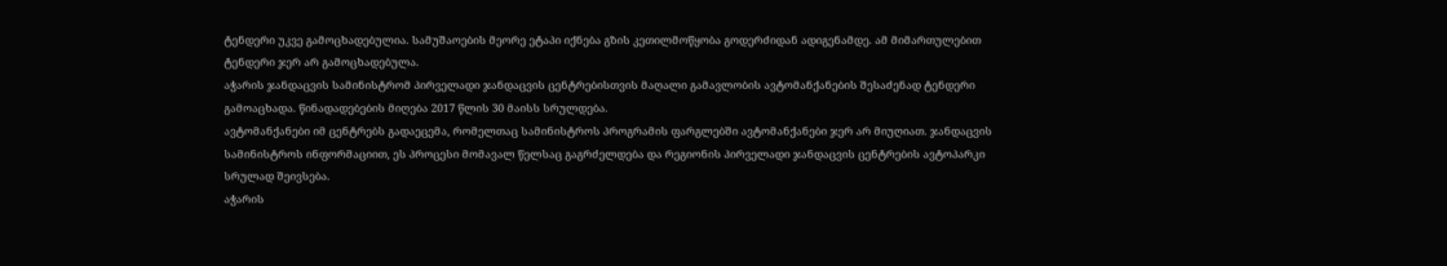ტენდერი უკვე გამოცხადებულია. სამუშაოების მეორე ეტაპი იქნება გზის კეთილმოწყობა გოდერძიდან ადიგენამდე. ამ მიმართულებით ტენდერი ჯერ არ გამოცხადებულა.
აჭარის ჯანდაცვის სამინისტრომ პირველადი ჯანდაცვის ცენტრებისთვის მაღალი გამავლობის ავტომანქანების შესაძენად ტენდერი გამოაცხადა. წინადადებების მიღება 2017 წლის 30 მაისს სრულდება.
ავტომანქანები იმ ცენტრებს გადაეცემა, რომელთაც სამინისტროს პროგრამის ფარგლებში ავტომანქანები ჯერ არ მიუღიათ. ჯანდაცვის სამინისტროს ინფორმაციით, ეს პროცესი მომავალ წელსაც გაგრძელდება და რეგიონის პირველადი ჯანდაცვის ცენტრების ავტოპარკი სრულად შეივსება.
აჭარის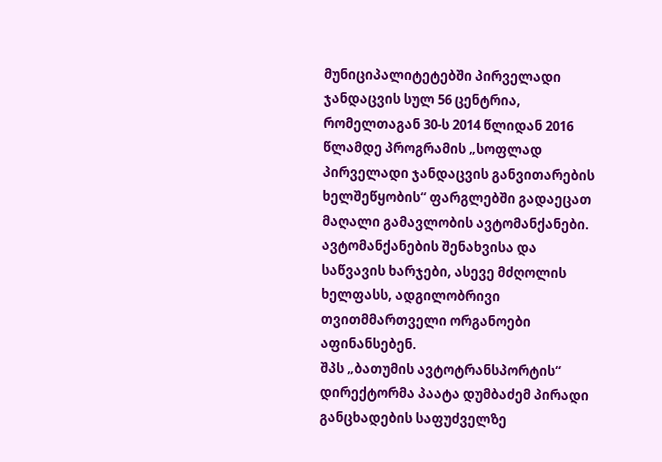მუნიციპალიტეტებში პირველადი ჯანდაცვის სულ 56 ცენტრია, რომელთაგან 30-ს 2014 წლიდან 2016 წლამდე პროგრამის „სოფლად პირველადი ჯანდაცვის განვითარების ხელშეწყობის“ ფარგლებში გადაეცათ მაღალი გამავლობის ავტომანქანები.
ავტომანქანების შენახვისა და საწვავის ხარჯები, ასევე მძღოლის ხელფასს, ადგილობრივი თვითმმართველი ორგანოები აფინანსებენ.
შპს „ბათუმის ავტოტრანსპორტის“ დირექტორმა პაატა დუმბაძემ პირადი განცხადების საფუძველზე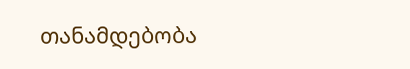თანამდებობა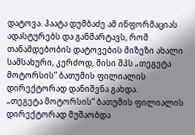დატოვა. პაატა დუმბაძე ამ ინფორმაციას ადასტურებს და განმარტავს, რომ თანამდებობის დატოვების მიზეზი ახალი სამსახური, კერძოდ, მისი შპს „თეგეტა მოტორსის“ ბათუმის ფილიალის დირექტორად დანიშვნა გახდა.
„თეგეტა მოტორსის“ ბათუმის ფილიალის დირექტორად მუშაობდა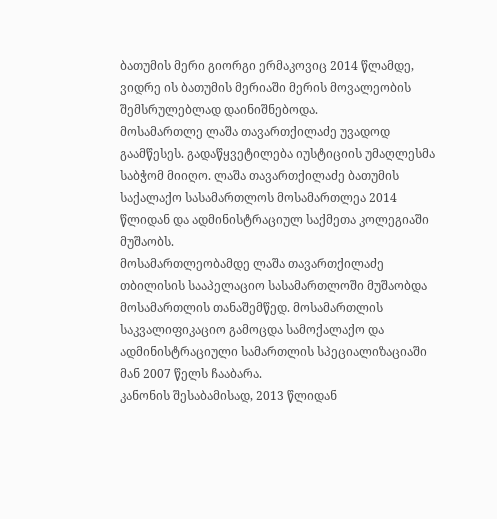ბათუმის მერი გიორგი ერმაკოვიც 2014 წლამდე, ვიდრე ის ბათუმის მერიაში მერის მოვალეობის შემსრულებლად დაინიშნებოდა.
მოსამართლე ლაშა თავართქილაძე უვადოდ გაამწესეს. გადაწყვეტილება იუსტიციის უმაღლესმა საბჭომ მიიღო. ლაშა თავართქილაძე ბათუმის საქალაქო სასამართლოს მოსამართლეა 2014 წლიდან და ადმინისტრაციულ საქმეთა კოლეგიაში მუშაობს.
მოსამართლეობამდე ლაშა თავართქილაძე თბილისის სააპელაციო სასამართლოში მუშაობდა მოსამართლის თანაშემწედ. მოსამართლის საკვალიფიკაციო გამოცდა სამოქალაქო და ადმინისტრაციული სამართლის სპეციალიზაციაში მან 2007 წელს ჩააბარა.
კანონის შესაბამისად, 2013 წლიდან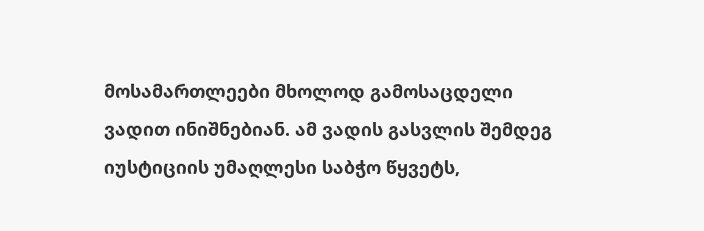მოსამართლეები მხოლოდ გამოსაცდელი ვადით ინიშნებიან. ამ ვადის გასვლის შემდეგ იუსტიციის უმაღლესი საბჭო წყვეტს,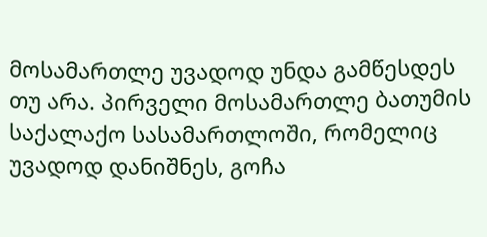მოსამართლე უვადოდ უნდა გამწესდეს თუ არა. პირველი მოსამართლე ბათუმის საქალაქო სასამართლოში, რომელიც უვადოდ დანიშნეს, გოჩა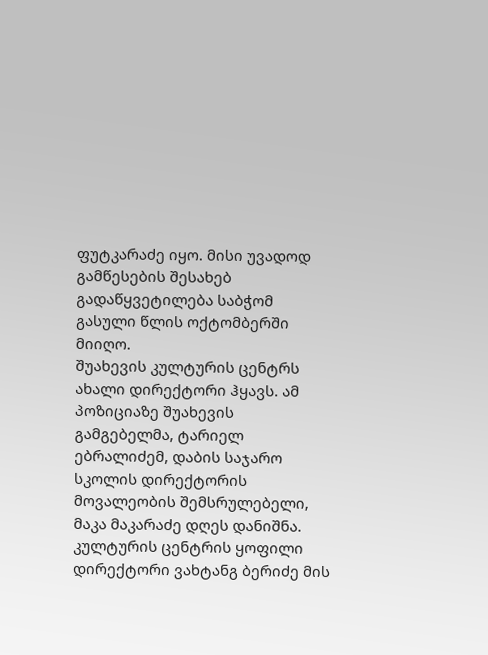ფუტკარაძე იყო. მისი უვადოდ გამწესების შესახებ გადაწყვეტილება საბჭომ გასული წლის ოქტომბერში მიიღო.
შუახევის კულტურის ცენტრს ახალი დირექტორი ჰყავს. ამ პოზიციაზე შუახევის გამგებელმა, ტარიელ ებრალიძემ, დაბის საჯარო სკოლის დირექტორის მოვალეობის შემსრულებელი, მაკა მაკარაძე დღეს დანიშნა.
კულტურის ცენტრის ყოფილი დირექტორი ვახტანგ ბერიძე მის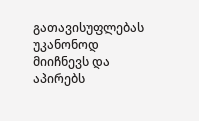გათავისუფლებას უკანონოდ მიიჩნევს და აპირებს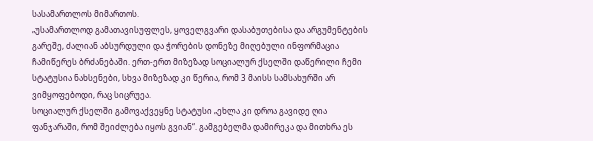სასამართლოს მიმართოს.
„უსამართლოდ გამათავისუფლეს, ყოველგვარი დასაბუთებისა და არგუმენტების გარეშე, ძალიან აბსურდული და ჭორების დონეზე მიღებული ინფორმაცია ჩამიწერეს ბრძანებაში. ერთ-ერთ მიზეზად სოციალურ ქსელში დაწერილი ჩემი სტატუსია ნახსენები, სხვა მიზეზად კი წერია, რომ 3 მაისს სამსახურში არ ვიმყოფებოდი, რაც სიცრუეა.
სოციალურ ქსელში გამოვაქვეყნე სტატუსი „ეხლა კი დროა გავიდე ღია ფანჯარაში, რომ შეიძლება იყოს გვიან“. გამგებელმა დამირეკა და მითხრა ეს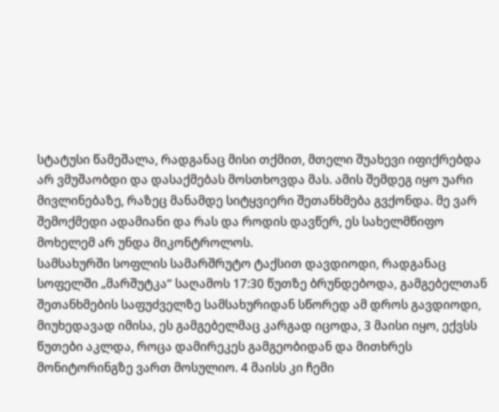სტატუსი წამეშალა, რადგანაც მისი თქმით, მთელი შუახევი იფიქრებდა არ ვმუშაობდი და დასაქმებას მოსთხოვდა მას. ამის შემდეგ იყო უარი მივლინებაზე, რაზეც მანამდე სიტყვიერი შეთანხმება გვქონდა. მე ვარ შემოქმედი ადამიანი და რას და როდის დავწერ, ეს სახელმწიფო მოხელემ არ უნდა მიკონტროლოს.
სამსახურში სოფლის სამარშრუტო ტაქსით დავდიოდი, რადგანაც სოფელში „მარშუტკა“ საღამოს 17:30 წუთზე ბრუნდებოდა, გამგებელთან შეთანხმების საფუძველზე სამსახურიდან სწორედ ამ დროს გავდიოდი, მიუხედავად იმისა, ეს გამგებელმაც კარგად იცოდა, 3 მაისი იყო, ექვსს წუთები აკლდა, როცა დამირეკეს გამგეობიდან და მითხრეს მონიტორინგზე ვართ მოსულიო. 4 მაისს კი ჩემი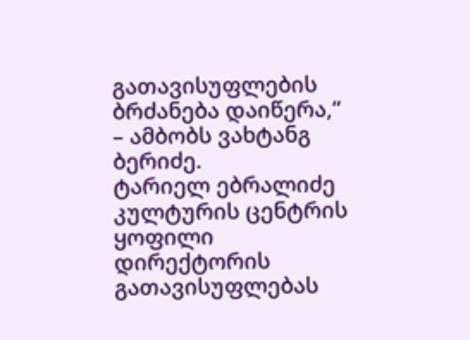გათავისუფლების ბრძანება დაიწერა,“ – ამბობს ვახტანგ ბერიძე.
ტარიელ ებრალიძე კულტურის ცენტრის ყოფილი დირექტორის გათავისუფლებას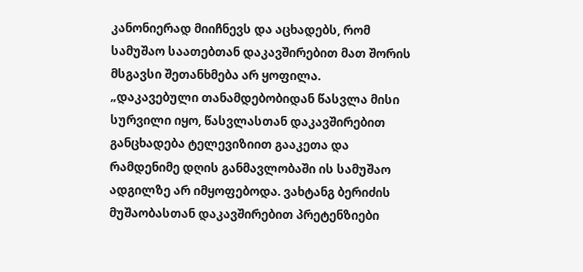კანონიერად მიიჩნევს და აცხადებს, რომ სამუშაო საათებთან დაკავშირებით მათ შორის მსგავსი შეთანხმება არ ყოფილა.
„დაკავებული თანამდებობიდან წასვლა მისი სურვილი იყო, წასვლასთან დაკავშირებით განცხადება ტელევიზიით გააკეთა და რამდენიმე დღის განმავლობაში ის სამუშაო ადგილზე არ იმყოფებოდა. ვახტანგ ბერიძის მუშაობასთან დაკავშირებით პრეტენზიები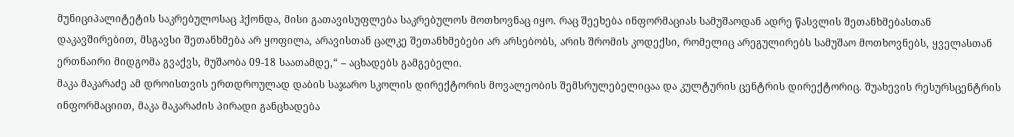მუნიციპალიტეტის საკრებულოსაც ჰქონდა, მისი გათავისუფლება საკრებულოს მოთხოვნაც იყო. რაც შეეხება ინფორმაციას სამუშაოდან ადრე წასვლის შეთანხმებასთან დაკავშირებით, მსგავსი შეთანხმება არ ყოფილა, არავისთან ცალკე შეთანხმებები არ არსებობს, არის შრომის კოდექსი, რომელიც არეგულირებს სამუშაო მოთხოვნებს, ყველასთან ერთნაირი მიდგომა გვაქვს, მუშაობა 09-18 საათამდე,“ – აცხადებს გამგებელი.
მაკა მაკარაძე ამ დროისთვის ერთდროულად დაბის საჯარო სკოლის დირექტორის მოვალეობის შემსრულებელიცაა და კულტურის ცენტრის დირექტორიც. შუახევის რესურსცენტრის ინფორმაციით, მაკა მაკარაძის პირადი განცხადება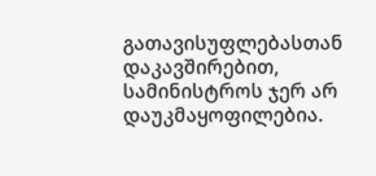გათავისუფლებასთან დაკავშირებით, სამინისტროს ჯერ არ დაუკმაყოფილებია.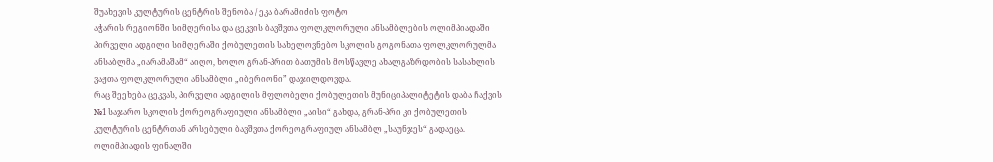შუახევის კულტურის ცენტრის შენობა / ეკა ბარამიძის ფოტო
აჭარის რეგიონში სიმღერისა და ცეკვის ბავშვთა ფოლკლორული ანსამბლების ოლიმპიადაში პირველი ადგილი სიმღერაში ქობულეთის სახელოვნებო სკოლის გოგონათა ფოლკლორულმა ანსაბლმა „იარამაშამ“ აიღო, ხოლო გრან-პრით ბათუმის მოსწავლე ახალგაზრდობის სასახლის ვაჟთა ფოლკლორული ანსამბლი „იბერიონი” დაჯილდოვდა.
რაც შეეხება ცეკვას, პირველი ადგილის მფლობელი ქობულეთის მუნიციპალიტეტის დაბა ჩაქვის №1 საჯარო სკოლის ქორეოგრაფიული ანსამბლი „აისი“ გახდა, გრან-პრი კი ქობულეთის კულტურის ცენტრთან არსებული ბავშვთა ქორეოგრაფიულ ანსამბლ „საუნჯეს“ გადაეცა.
ოლიმპიადის ფინალში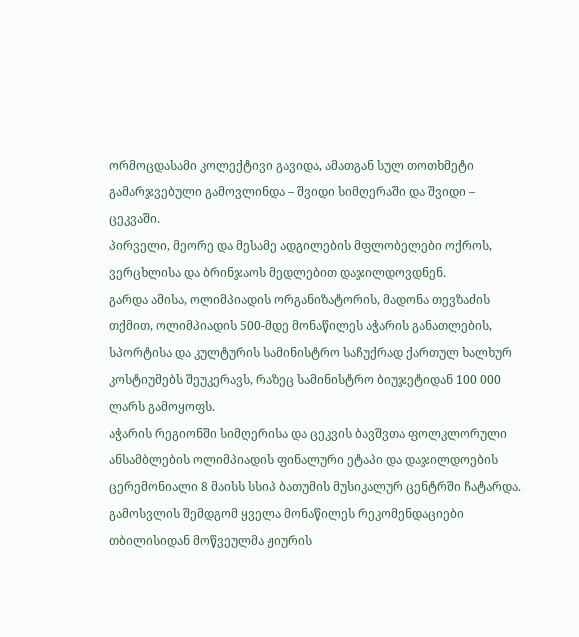ორმოცდასამი კოლექტივი გავიდა, ამათგან სულ თოთხმეტი გამარჯვებული გამოვლინდა – შვიდი სიმღერაში და შვიდი – ცეკვაში.
პირველი, მეორე და მესამე ადგილების მფლობელები ოქროს, ვერცხლისა და ბრინჯაოს მედლებით დაჯილდოვდნენ.
გარდა ამისა, ოლიმპიადის ორგანიზატორის, მადონა თევზაძის თქმით, ოლიმპიადის 500-მდე მონაწილეს აჭარის განათლების, სპორტისა და კულტურის სამინისტრო საჩუქრად ქართულ ხალხურ კოსტიუმებს შეუკერავს, რაზეც სამინისტრო ბიუჯეტიდან 100 000 ლარს გამოყოფს.
აჭარის რეგიონში სიმღერისა და ცეკვის ბავშვთა ფოლკლორული ანსამბლების ოლიმპიადის ფინალური ეტაპი და დაჯილდოების ცერემონიალი 8 მაისს სსიპ ბათუმის მუსიკალურ ცენტრში ჩატარდა.
გამოსვლის შემდგომ ყველა მონაწილეს რეკომენდაციები თბილისიდან მოწვეულმა ჟიურის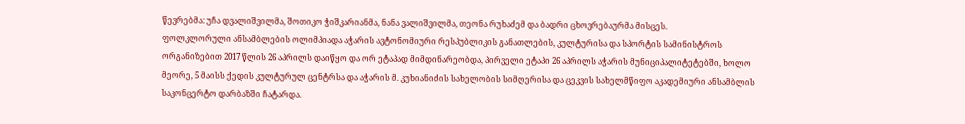წევრებმა: უჩა დვალიშვილმა, შოთიკო ჭიშკარიანმა, ნანა ვალიშვილმა, თეონა რუხაძემ და ბადრი ცხოვრებაურმა მისცეს.
ფოლკლორული ანსამბლების ოლიმპიადა აჭარის ავტონომიური რესპუბლიკის განათლების, კულტურისა და სპორტის სამინისტროს ორგანიზებით 2017 წლის 26 აპრილს დაიწყო და ორ ეტაპად მიმდინარეობდა, პირველი ეტაპი 26 აპრილს აჭარის მუნიციპალიტეტებში, ხოლო მეორე, 5 მაისს ქედის კულტურულ ცენტრსა და აჭარის მ. კუხიანიძის სახელობის სიმღერისა და ცეკვის სახელმწიფო აკადემიური ანსამბლის საკონცერტო დარბაზში ჩატარდა.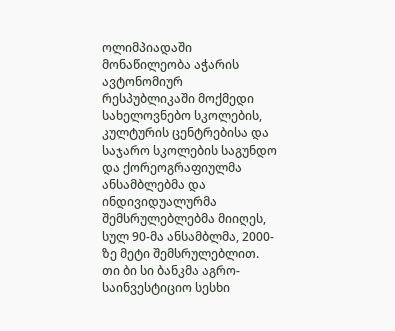ოლიმპიადაში მონაწილეობა აჭარის ავტონომიურ რესპუბლიკაში მოქმედი სახელოვნებო სკოლების, კულტურის ცენტრებისა და საჯარო სკოლების საგუნდო და ქორეოგრაფიულმა ანსამბლებმა და ინდივიდუალურმა შემსრულებლებმა მიიღეს, სულ 90-მა ანსამბლმა, 2000-ზე მეტი შემსრულებლით.
თი ბი სი ბანკმა აგრო-საინვესტიციო სესხი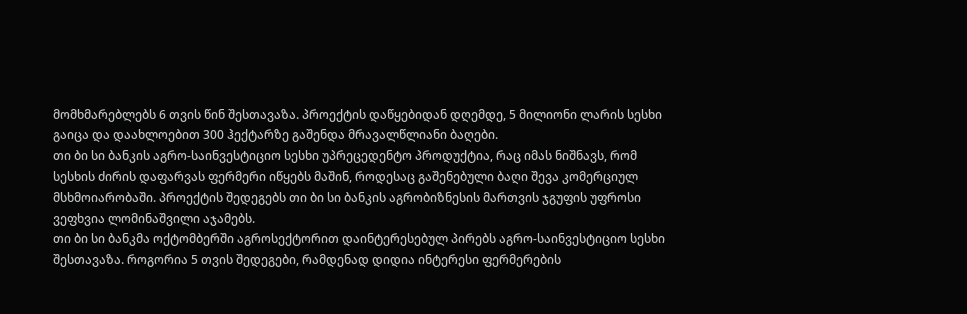მომხმარებლებს 6 თვის წინ შესთავაზა. პროექტის დაწყებიდან დღემდე, 5 მილიონი ლარის სესხი გაიცა და დაახლოებით 300 ჰექტარზე გაშენდა მრავალწლიანი ბაღები.
თი ბი სი ბანკის აგრო-საინვესტიციო სესხი უპრეცედენტო პროდუქტია, რაც იმას ნიშნავს, რომ სესხის ძირის დაფარვას ფერმერი იწყებს მაშინ, როდესაც გაშენებული ბაღი შევა კომერციულ მსხმოიარობაში. პროექტის შედეგებს თი ბი სი ბანკის აგრობიზნესის მართვის ჯგუფის უფროსი ვეფხვია ლომინაშვილი აჯამებს.
თი ბი სი ბანკმა ოქტომბერში აგროსექტორით დაინტერესებულ პირებს აგრო-საინვესტიციო სესხი შესთავაზა. როგორია 5 თვის შედეგები, რამდენად დიდია ინტერესი ფერმერების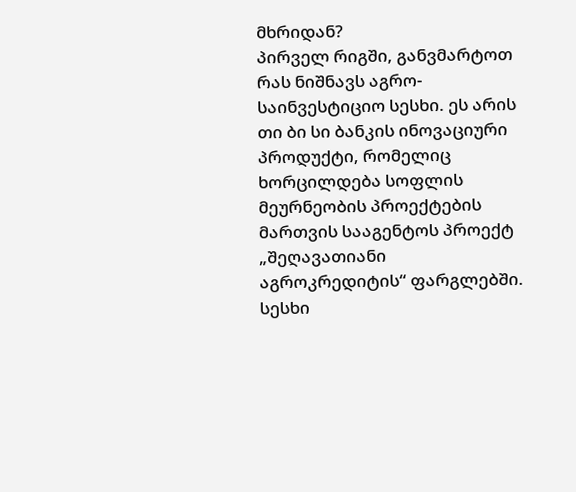მხრიდან?
პირველ რიგში, განვმარტოთ რას ნიშნავს აგრო-საინვესტიციო სესხი. ეს არის თი ბი სი ბანკის ინოვაციური პროდუქტი, რომელიც ხორცილდება სოფლის მეურნეობის პროექტების მართვის სააგენტოს პროექტ „შეღავათიანი აგროკრედიტის“ ფარგლებში. სესხი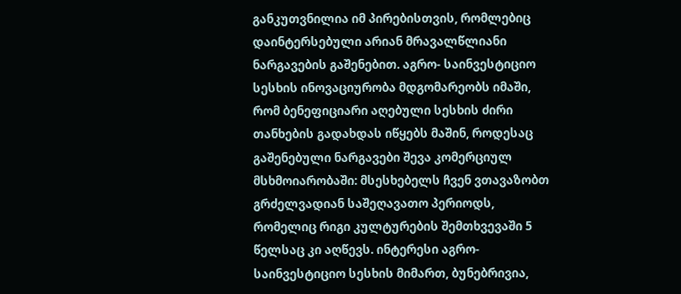განკუთვნილია იმ პირებისთვის, რომლებიც დაინტერსებული არიან მრავალწლიანი ნარგავების გაშენებით. აგრო- საინვესტიციო სესხის ინოვაციურობა მდგომარეობს იმაში, რომ ბენეფიციარი აღებული სესხის ძირი თანხების გადახდას იწყებს მაშინ, როდესაც გაშენებული ნარგავები შევა კომერციულ მსხმოიარობაში: მსესხებელს ჩვენ ვთავაზობთ გრძელვადიან საშეღავათო პერიოდს, რომელიც რიგი კულტურების შემთხვევაში 5 წელსაც კი აღწევს. ინტერესი აგრო-საინვესტიციო სესხის მიმართ, ბუნებრივია,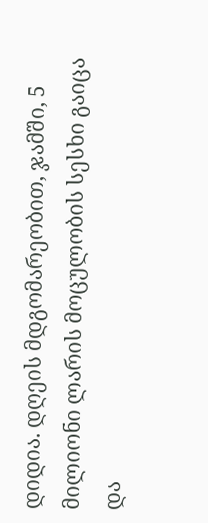დიდია. დღეის მდგომარეობით, ჯამში, 5 მილიონი ლარის მოცულობის სესხი გაიცა და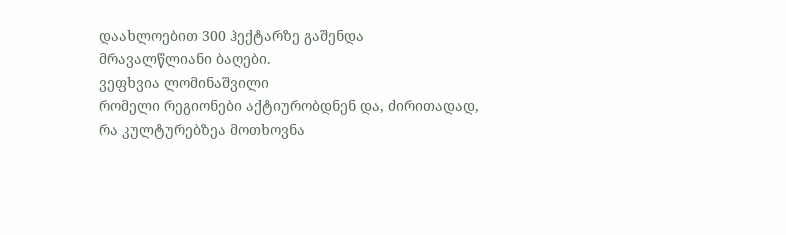დაახლოებით 300 ჰექტარზე გაშენდა მრავალწლიანი ბაღები.
ვეფხვია ლომინაშვილი
რომელი რეგიონები აქტიურობდნენ და, ძირითადად, რა კულტურებზეა მოთხოვნა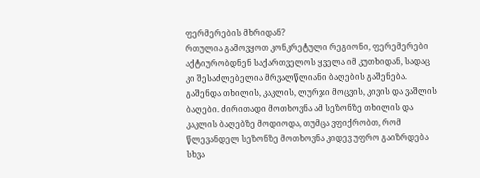ფერმერების მხრიდან?
რთულია გამოვყოთ კონკრეტული რეგიონი, ფერემერები აქტიურობდნენ საქართველოს ყველა იმ კუთხიდან, სადაც კი შესაძლებელია მრვალწლიანი ბაღების გაშენება. გაშენდა თხილის, კაკლის, ლურჯი მოცვის, კივის და ვაშლის ბაღები. ძირითადი მოთხოვნა ამ სეზონზე თხილის და კაკლის ბაღებზე მოდიოდა, თუმცა ვფიქრობთ, რომ წლევანდელ სეზონზე მოთხოვნა კიდევ უფრო გაიზრდება სხვა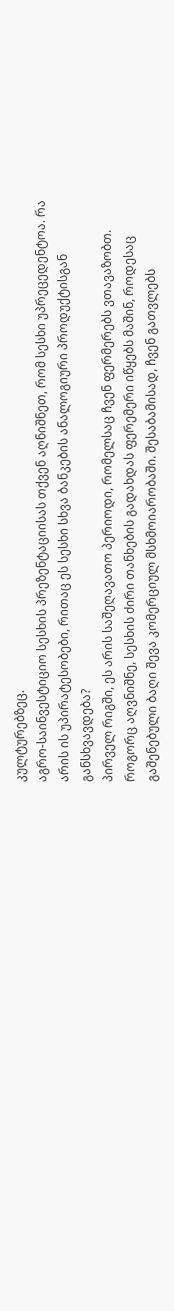კულტურებზეც.
აგრო-საინვესტიციო სესხის პრეზენტაციისას თქვენ აღნიშნეთ, რომ სესხი უპრეცედენტოა. რა არის ის უპირატესობები, რითაც ეს სესხი სხვა ბანკების ანალოგიური პროდუქტისგან განსხვავდება?
პირველ რიგში, ეს არის საშეღავათო პერიოდი, რომელსაც ჩვენ ფერმერებს ვთავაზობთ. როგორც აღვნიშნე, სესხის ძირი თანხების გადახდას ფერემერი იწყებს მაშინ, როდესაც გაშენებული ბაღი შევა კომერციულ მსხმოიარობაში. შესაბამისად, ჩვენ გათვლებს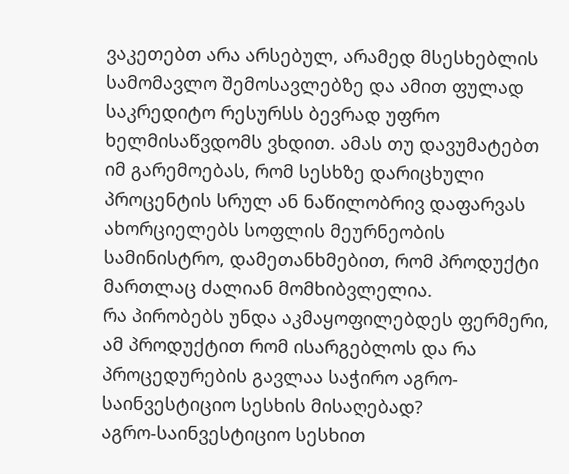ვაკეთებთ არა არსებულ, არამედ მსესხებლის სამომავლო შემოსავლებზე და ამით ფულად საკრედიტო რესურსს ბევრად უფრო ხელმისაწვდომს ვხდით. ამას თუ დავუმატებთ იმ გარემოებას, რომ სესხზე დარიცხული პროცენტის სრულ ან ნაწილობრივ დაფარვას ახორციელებს სოფლის მეურნეობის სამინისტრო, დამეთანხმებით, რომ პროდუქტი მართლაც ძალიან მომხიბვლელია.
რა პირობებს უნდა აკმაყოფილებდეს ფერმერი, ამ პროდუქტით რომ ისარგებლოს და რა პროცედურების გავლაა საჭირო აგრო-საინვესტიციო სესხის მისაღებად?
აგრო-საინვესტიციო სესხით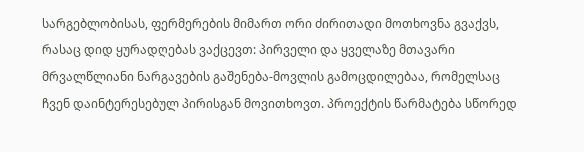სარგებლობისას, ფერმერების მიმართ ორი ძირითადი მოთხოვნა გვაქვს, რასაც დიდ ყურადღებას ვაქცევთ: პირველი და ყველაზე მთავარი მრვალწლიანი ნარგავების გაშენება-მოვლის გამოცდილებაა, რომელსაც ჩვენ დაინტერესებულ პირისგან მოვითხოვთ. პროექტის წარმატება სწორედ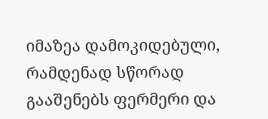იმაზეა დამოკიდებული, რამდენად სწორად გააშენებს ფერმერი და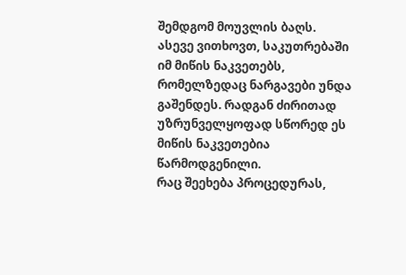შემდგომ მოუვლის ბაღს.
ასევე ვითხოვთ, საკუთრებაში იმ მიწის ნაკვეთებს, რომელზედაც ნარგავები უნდა გაშენდეს. რადგან ძირითად უზრუნველყოფად სწორედ ეს მიწის ნაკვეთებია წარმოდგენილი.
რაც შეეხება პროცედურას,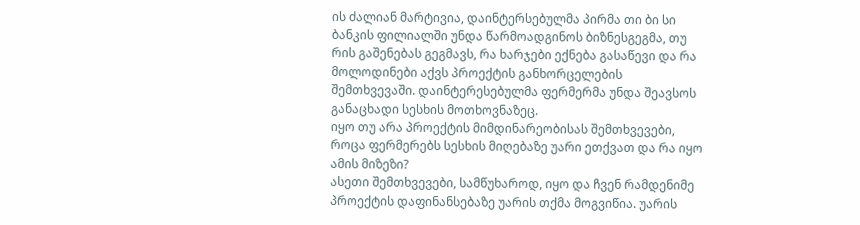ის ძალიან მარტივია, დაინტერსებულმა პირმა თი ბი სი ბანკის ფილიალში უნდა წარმოადგინოს ბიზნესგეგმა, თუ რის გაშენებას გეგმავს, რა ხარჯები ექნება გასაწევი და რა მოლოდინები აქვს პროექტის განხორცელების შემთხვევაში. დაინტერესებულმა ფერმერმა უნდა შეავსოს განაცხადი სესხის მოთხოვნაზეც.
იყო თუ არა პროექტის მიმდინარეობისას შემთხვევები, როცა ფერმერებს სესხის მიღებაზე უარი ეთქვათ და რა იყო ამის მიზეზი?
ასეთი შემთხვევები, სამწუხაროდ, იყო და ჩვენ რამდენიმე პროექტის დაფინანსებაზე უარის თქმა მოგვიწია. უარის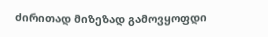ძირითად მიზეზად გამოვყოფდი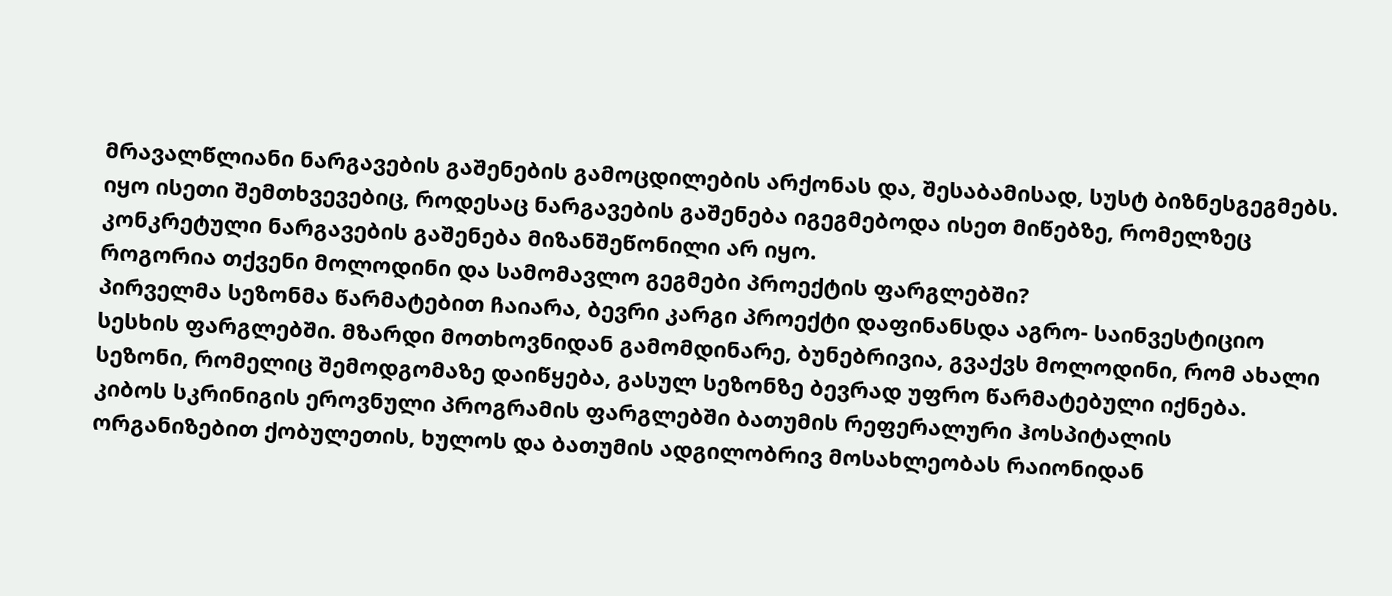მრავალწლიანი ნარგავების გაშენების გამოცდილების არქონას და, შესაბამისად, სუსტ ბიზნესგეგმებს. იყო ისეთი შემთხვევებიც, როდესაც ნარგავების გაშენება იგეგმებოდა ისეთ მიწებზე, რომელზეც კონკრეტული ნარგავების გაშენება მიზანშეწონილი არ იყო.
როგორია თქვენი მოლოდინი და სამომავლო გეგმები პროექტის ფარგლებში?
პირველმა სეზონმა წარმატებით ჩაიარა, ბევრი კარგი პროექტი დაფინანსდა აგრო- საინვესტიციო სესხის ფარგლებში. მზარდი მოთხოვნიდან გამომდინარე, ბუნებრივია, გვაქვს მოლოდინი, რომ ახალი სეზონი, რომელიც შემოდგომაზე დაიწყება, გასულ სეზონზე ბევრად უფრო წარმატებული იქნება.
კიბოს სკრინიგის ეროვნული პროგრამის ფარგლებში ბათუმის რეფერალური ჰოსპიტალის ორგანიზებით ქობულეთის, ხულოს და ბათუმის ადგილობრივ მოსახლეობას რაიონიდან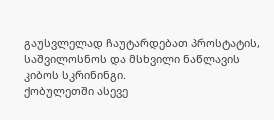გაუსვლელად ჩაუტარდებათ პროსტატის, საშვილოსნოს და მსხვილი ნაწლავის კიბოს სკრინინგი.
ქობულეთში ასევე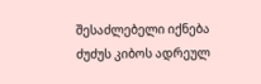შესაძლებელი იქნება ძუძუს კიბოს ადრეულ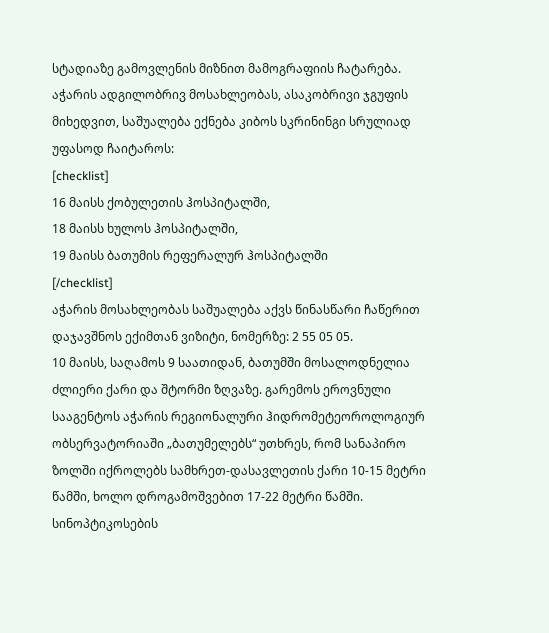სტადიაზე გამოვლენის მიზნით მამოგრაფიის ჩატარება.
აჭარის ადგილობრივ მოსახლეობას, ასაკობრივი ჯგუფის მიხედვით, საშუალება ექნება კიბოს სკრინინგი სრულიად უფასოდ ჩაიტაროს:
[checklist]
16 მაისს ქობულეთის ჰოსპიტალში,
18 მაისს ხულოს ჰოსპიტალში,
19 მაისს ბათუმის რეფერალურ ჰოსპიტალში
[/checklist]
აჭარის მოსახლეობას საშუალება აქვს წინასწარი ჩაწერით დაჯავშნოს ექიმთან ვიზიტი, ნომერზე: 2 55 05 05.
10 მაისს, საღამოს 9 საათიდან, ბათუმში მოსალოდნელია ძლიერი ქარი და შტორმი ზღვაზე. გარემოს ეროვნული სააგენტოს აჭარის რეგიონალური ჰიდრომეტეოროლოგიურ ობსერვატორიაში „ბათუმელებს“ უთხრეს, რომ სანაპირო ზოლში იქროლებს სამხრეთ-დასავლეთის ქარი 10-15 მეტრი წამში, ხოლო დროგამოშვებით 17-22 მეტრი წამში.
სინოპტიკოსების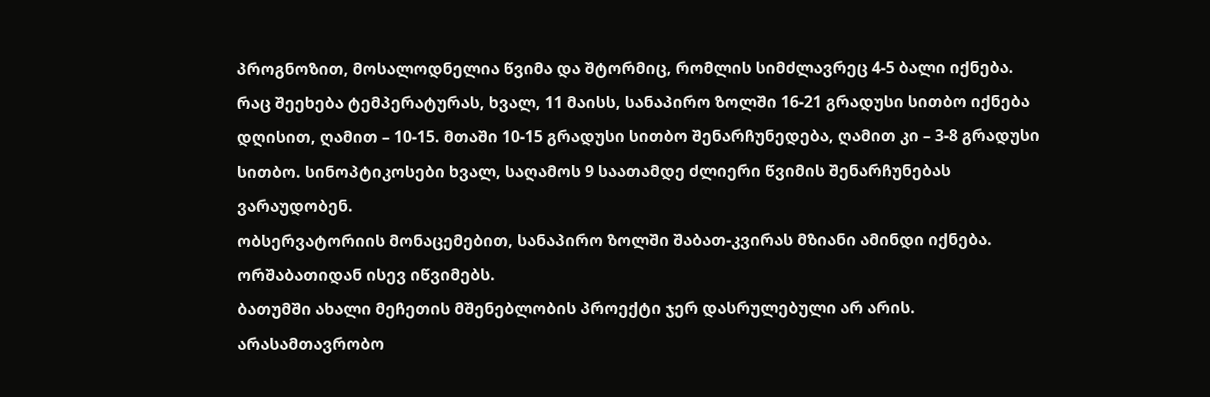პროგნოზით, მოსალოდნელია წვიმა და შტორმიც, რომლის სიმძლავრეც 4-5 ბალი იქნება.
რაც შეეხება ტემპერატურას, ხვალ, 11 მაისს, სანაპირო ზოლში 16-21 გრადუსი სითბო იქნება დღისით, ღამით – 10-15. მთაში 10-15 გრადუსი სითბო შენარჩუნედება, ღამით კი – 3-8 გრადუსი სითბო. სინოპტიკოსები ხვალ, საღამოს 9 საათამდე ძლიერი წვიმის შენარჩუნებას ვარაუდობენ.
ობსერვატორიის მონაცემებით, სანაპირო ზოლში შაბათ-კვირას მზიანი ამინდი იქნება. ორშაბათიდან ისევ იწვიმებს.
ბათუმში ახალი მეჩეთის მშენებლობის პროექტი ჯერ დასრულებული არ არის. არასამთავრობო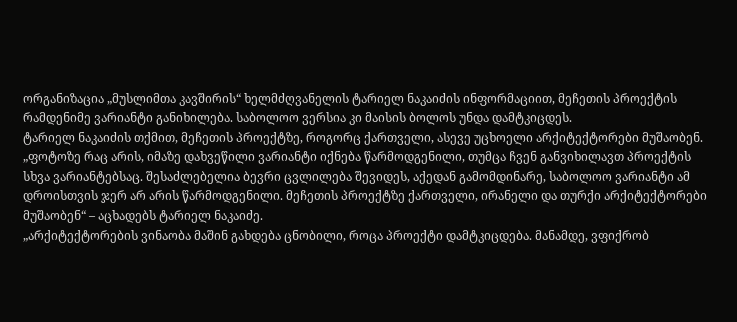ორგანიზაცია „მუსლიმთა კავშირის“ ხელმძღვანელის ტარიელ ნაკაიძის ინფორმაციით, მეჩეთის პროექტის რამდენიმე ვარიანტი განიხილება. საბოლოო ვერსია კი მაისის ბოლოს უნდა დამტკიცდეს.
ტარიელ ნაკაიძის თქმით, მეჩეთის პროექტზე, როგორც ქართველი, ასევე უცხოელი არქიტექტორები მუშაობენ.
„ფოტოზე რაც არის, იმაზე დახვეწილი ვარიანტი იქნება წარმოდგენილი, თუმცა ჩვენ განვიხილავთ პროექტის სხვა ვარიანტებსაც. შესაძლებელია ბევრი ცვლილება შევიდეს, აქედან გამომდინარე, საბოლოო ვარიანტი ამ დროისთვის ჯერ არ არის წარმოდგენილი. მეჩეთის პროექტზე ქართველი, ირანელი და თურქი არქიტექტორები მუშაობენ“ – აცხადებს ტარიელ ნაკაიძე.
„არქიტექტორების ვინაობა მაშინ გახდება ცნობილი, როცა პროექტი დამტკიცდება. მანამდე, ვფიქრობ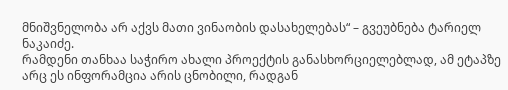მნიშვნელობა არ აქვს მათი ვინაობის დასახელებას“ – გვეუბნება ტარიელ ნაკაიძე.
რამდენი თანხაა საჭირო ახალი პროექტის განასხორციელებლად, ამ ეტაპზე არც ეს ინფორამცია არის ცნობილი, რადგან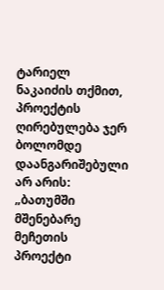ტარიელ ნაკაიძის თქმით, პროექტის ღირებულება ჯერ ბოლომდე დაანგარიშებული არ არის: „ბათუმში მშენებარე მეჩეთის პროექტი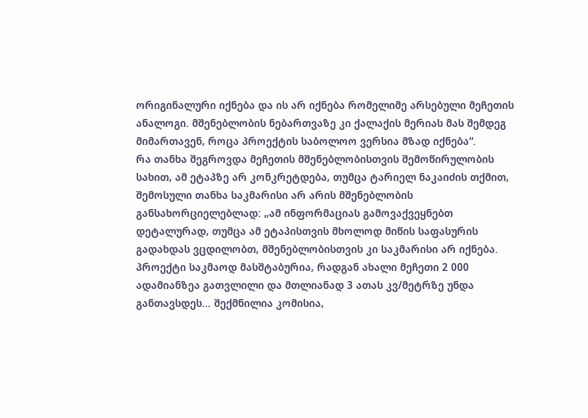ორიგინალური იქნება და ის არ იქნება რომელიმე არსებული მეჩეთის ანალოგი. მშენებლობის ნებართვაზე კი ქალაქის მერიას მას შემდეგ მიმართავენ, როცა პროექტის საბოლოო ვერსია მზად იქნება“.
რა თანხა შეგროვდა მეჩეთის მშენებლობისთვის შემოწირულობის სახით, ამ ეტაპზე არ კონკრეტდება, თუმცა ტარიელ ნაკაიძის თქმით, შემოსული თანხა საკმარისი არ არის მშენებლობის განსახორციელებლად: „ამ ინფორმაციას გამოვაქვეყნებთ დეტალურად, თუმცა ამ ეტაპისთვის მხოლოდ მიწის საფასურის გადახდას ვცდილობთ, მშენებლობისთვის კი საკმარისი არ იქნება. პროექტი საკმაოდ მასშტაბურია, რადგან ახალი მეჩეთი 2 000 ადამიანზეა გათვლილი და მთლიანად 3 ათას კვ/მეტრზე უნდა განთავსდეს… შექმნილია კომისია,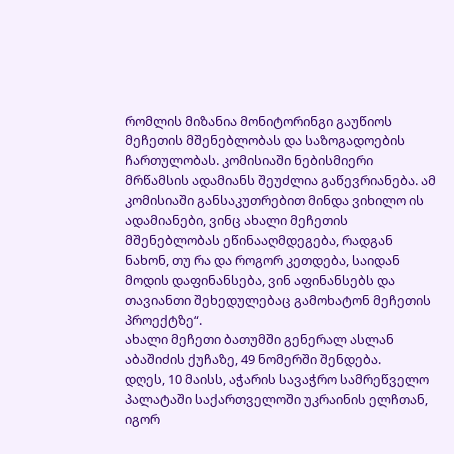რომლის მიზანია მონიტორინგი გაუწიოს მეჩეთის მშენებლობას და საზოგადოების ჩართულობას. კომისიაში ნებისმიერი მრწამსის ადამიანს შეუძლია გაწევრიანება. ამ კომისიაში განსაკუთრებით მინდა ვიხილო ის ადამიანები, ვინც ახალი მეჩეთის მშენებლობას ეწინააღმდეგება, რადგან ნახონ, თუ რა და როგორ კეთდება, საიდან მოდის დაფინანსება, ვინ აფინანსებს და თავიანთი შეხედულებაც გამოხატონ მეჩეთის პროექტზე“.
ახალი მეჩეთი ბათუმში გენერალ ასლან აბაშიძის ქუჩაზე, 49 ნომერში შენდება.
დღეს, 10 მაისს, აჭარის სავაჭრო სამრეწველო პალატაში საქართველოში უკრაინის ელჩთან, იგორ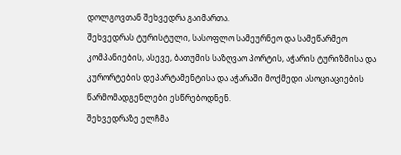დოლგოვთან შეხვედრა გაიმართა.
შეხვედრას ტურისტული, სასოფლო სამეურნეო და სამეწარმეო კომპანიების, ასევე, ბათუმის საზღვაო პორტის, აჭარის ტურიზმისა და კურორტების დეპარტამენტისა და აჭარაში მოქმედი ასოციაციების წარმომადგენლები ესწრებოდნენ.
შეხვედრაზე ელჩმა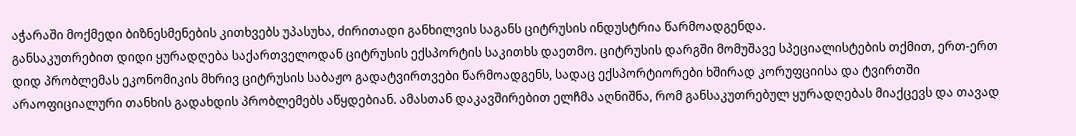აჭარაში მოქმედი ბიზნესმენების კითხვებს უპასუხა, ძირითადი განხილვის საგანს ციტრუსის ინდუსტრია წარმოადგენდა.
განსაკუთრებით დიდი ყურადღება საქართველოდან ციტრუსის ექსპორტის საკითხს დაეთმო. ციტრუსის დარგში მომუშავე სპეციალისტების თქმით, ერთ-ერთ დიდ პრობლემას ეკონომიკის მხრივ ციტრუსის საბაჟო გადატვირთვები წარმოადგენს, სადაც ექსპორტიორები ხშირად კორუფციისა და ტვირთში არაოფიციალური თანხის გადახდის პრობლემებს აწყდებიან. ამასთან დაკავშირებით ელჩმა აღნიშნა, რომ განსაკუთრებულ ყურადღებას მიაქცევს და თავად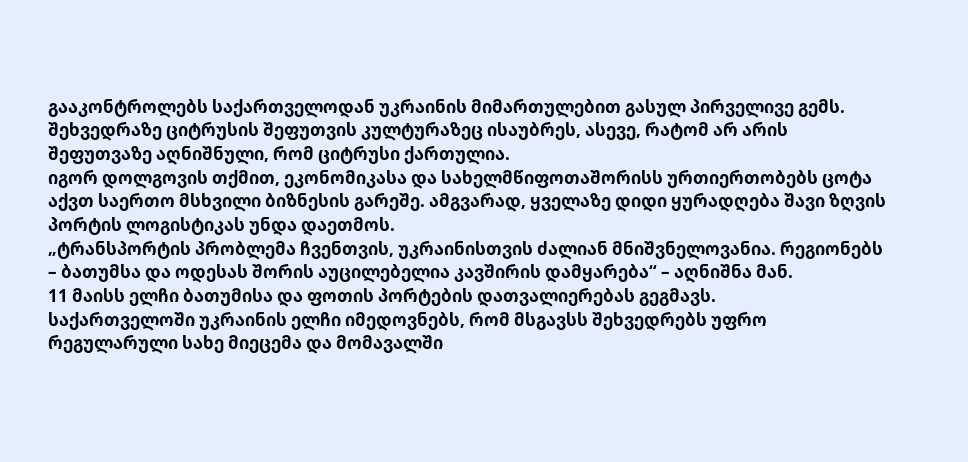გააკონტროლებს საქართველოდან უკრაინის მიმართულებით გასულ პირველივე გემს.
შეხვედრაზე ციტრუსის შეფუთვის კულტურაზეც ისაუბრეს, ასევე, რატომ არ არის შეფუთვაზე აღნიშნული, რომ ციტრუსი ქართულია.
იგორ დოლგოვის თქმით, ეკონომიკასა და სახელმწიფოთაშორისს ურთიერთობებს ცოტა აქვთ საერთო მსხვილი ბიზნესის გარეშე. ამგვარად, ყველაზე დიდი ყურადღება შავი ზღვის პორტის ლოგისტიკას უნდა დაეთმოს.
„ტრანსპორტის პრობლემა ჩვენთვის, უკრაინისთვის ძალიან მნიშვნელოვანია. რეგიონებს – ბათუმსა და ოდესას შორის აუცილებელია კავშირის დამყარება“ – აღნიშნა მან.
11 მაისს ელჩი ბათუმისა და ფოთის პორტების დათვალიერებას გეგმავს.
საქართველოში უკრაინის ელჩი იმედოვნებს, რომ მსგავსს შეხვედრებს უფრო რეგულარული სახე მიეცემა და მომავალში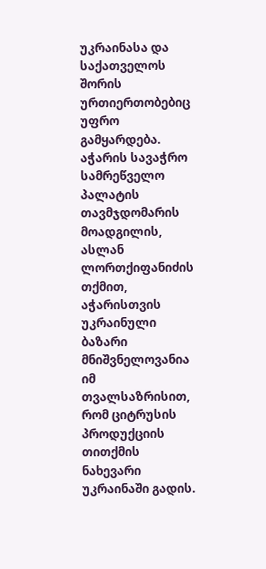უკრაინასა და საქათველოს შორის ურთიერთობებიც უფრო გამყარდება.
აჭარის სავაჭრო სამრეწველო პალატის თავმჯდომარის მოადგილის, ასლან ლორთქიფანიძის თქმით, აჭარისთვის უკრაინული ბაზარი მნიშვნელოვანია იმ თვალსაზრისით, რომ ციტრუსის პროდუქციის თითქმის ნახევარი უკრაინაში გადის.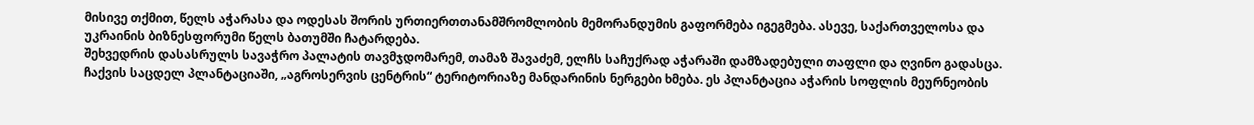მისივე თქმით, წელს აჭარასა და ოდესას შორის ურთიერთთანამშრომლობის მემორანდუმის გაფორმება იგეგმება. ასევე, საქართველოსა და უკრაინის ბიზნესფორუმი წელს ბათუმში ჩატარდება.
შეხვედრის დასასრულს სავაჭრო პალატის თავმჯდომარემ, თამაზ შავაძემ, ელჩს საჩუქრად აჭარაში დამზადებული თაფლი და ღვინო გადასცა.
ჩაქვის საცდელ პლანტაციაში, „აგროსერვის ცენტრის“ ტერიტორიაზე მანდარინის ნერგები ხმება. ეს პლანტაცია აჭარის სოფლის მეურნეობის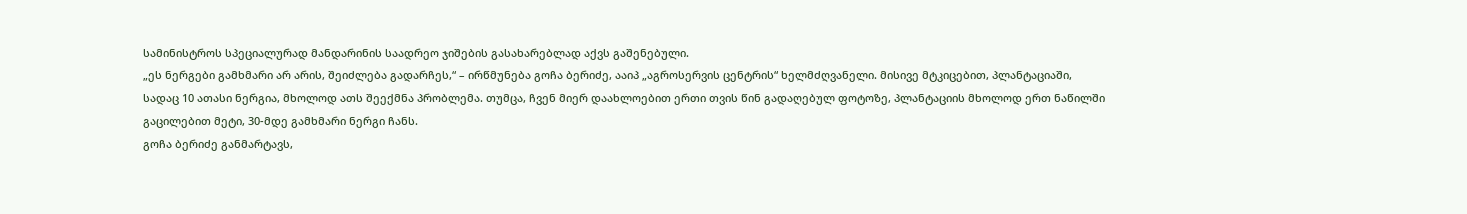სამინისტროს სპეციალურად მანდარინის საადრეო ჯიშების გასახარებლად აქვს გაშენებული.
„ეს ნერგები გამხმარი არ არის, შეიძლება გადარჩეს,“ – ირწმუნება გოჩა ბერიძე, ააიპ „აგროსერვის ცენტრის“ ხელმძღვანელი. მისივე მტკიცებით, პლანტაციაში, სადაც 10 ათასი ნერგია, მხოლოდ ათს შეექმნა პრობლემა. თუმცა, ჩვენ მიერ დაახლოებით ერთი თვის წინ გადაღებულ ფოტოზე, პლანტაციის მხოლოდ ერთ ნაწილში გაცილებით მეტი, 30-მდე გამხმარი ნერგი ჩანს.
გოჩა ბერიძე განმარტავს,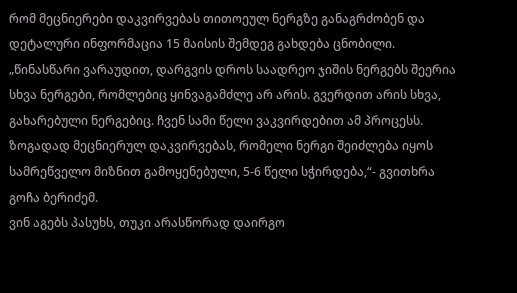რომ მეცნიერები დაკვირვებას თითოეულ ნერგზე განაგრძობენ და დეტალური ინფორმაცია 15 მაისის შემდეგ გახდება ცნობილი. „წინასწარი ვარაუდით, დარგვის დროს საადრეო ჯიშის ნერგებს შეერია სხვა ნერგები, რომლებიც ყინვაგამძლე არ არის. გვერდით არის სხვა, გახარებული ნერგებიც. ჩვენ სამი წელი ვაკვირდებით ამ პროცესს. ზოგადად მეცნიერულ დაკვირვებას, რომელი ნერგი შეიძლება იყოს სამრეწველო მიზნით გამოყენებული, 5-6 წელი სჭირდება,“- გვითხრა გოჩა ბერიძემ.
ვინ აგებს პასუხს, თუკი არასწორად დაირგო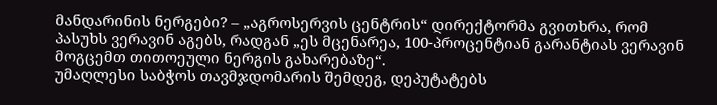მანდარინის ნერგები? – „აგროსერვის ცენტრის“ დირექტორმა გვითხრა, რომ პასუხს ვერავინ აგებს, რადგან „ეს მცენარეა, 100-პროცენტიან გარანტიას ვერავინ მოგცემთ თითოეული ნერგის გახარებაზე“.
უმაღლესი საბჭოს თავმჯდომარის შემდეგ, დეპუტატებს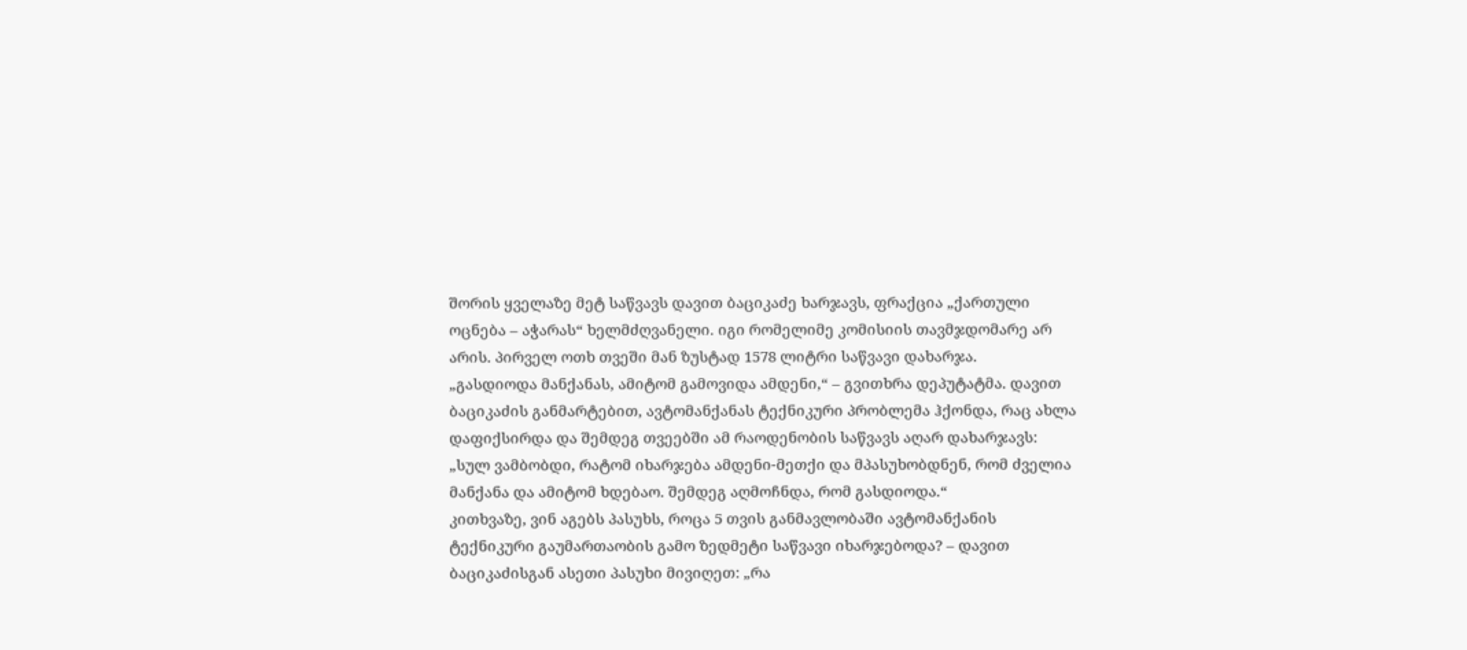შორის ყველაზე მეტ საწვავს დავით ბაციკაძე ხარჯავს, ფრაქცია „ქართული ოცნება – აჭარას“ ხელმძღვანელი. იგი რომელიმე კომისიის თავმჯდომარე არ არის. პირველ ოთხ თვეში მან ზუსტად 1578 ლიტრი საწვავი დახარჯა.
„გასდიოდა მანქანას, ამიტომ გამოვიდა ამდენი,“ – გვითხრა დეპუტატმა. დავით ბაციკაძის განმარტებით, ავტომანქანას ტექნიკური პრობლემა ჰქონდა, რაც ახლა დაფიქსირდა და შემდეგ თვეებში ამ რაოდენობის საწვავს აღარ დახარჯავს: „სულ ვამბობდი, რატომ იხარჯება ამდენი-მეთქი და მპასუხობდნენ, რომ ძველია მანქანა და ამიტომ ხდებაო. შემდეგ აღმოჩნდა, რომ გასდიოდა.“
კითხვაზე, ვინ აგებს პასუხს, როცა 5 თვის განმავლობაში ავტომანქანის ტექნიკური გაუმართაობის გამო ზედმეტი საწვავი იხარჯებოდა? – დავით ბაციკაძისგან ასეთი პასუხი მივიღეთ: „რა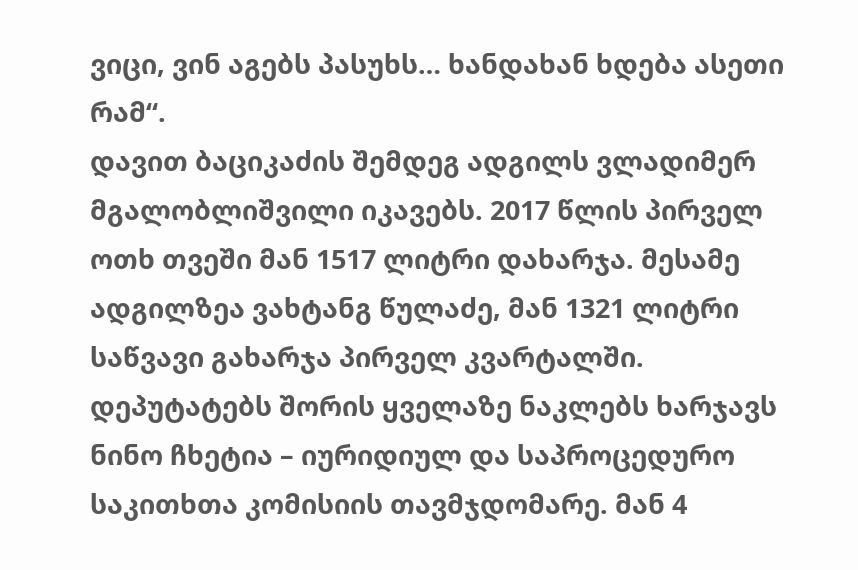ვიცი, ვინ აგებს პასუხს… ხანდახან ხდება ასეთი რამ“.
დავით ბაციკაძის შემდეგ ადგილს ვლადიმერ მგალობლიშვილი იკავებს. 2017 წლის პირველ ოთხ თვეში მან 1517 ლიტრი დახარჯა. მესამე ადგილზეა ვახტანგ წულაძე, მან 1321 ლიტრი საწვავი გახარჯა პირველ კვარტალში.
დეპუტატებს შორის ყველაზე ნაკლებს ხარჯავს ნინო ჩხეტია – იურიდიულ და საპროცედურო საკითხთა კომისიის თავმჯდომარე. მან 4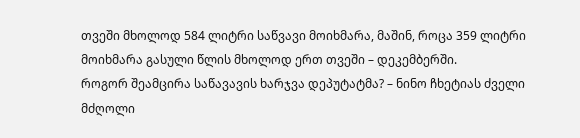თვეში მხოლოდ 584 ლიტრი საწვავი მოიხმარა, მაშინ, როცა 359 ლიტრი მოიხმარა გასული წლის მხოლოდ ერთ თვეში – დეკემბერში.
როგორ შეამცირა საწავავის ხარჯვა დეპუტატმა? – ნინო ჩხეტიას ძველი მძღოლი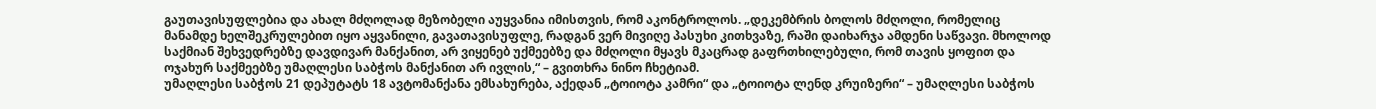გაუთავისუფლებია და ახალ მძღოლად მეზობელი აუყვანია იმისთვის, რომ აკონტროლოს. „დეკემბრის ბოლოს მძღოლი, რომელიც მანამდე ხელშეკრულებით იყო აყვანილი, გავათავისუფლე, რადგან ვერ მივიღე პასუხი კითხვაზე, რაში დაიხარჯა ამდენი საწვავი. მხოლოდ საქმიან შეხვედრებზე დავდივარ მანქანით, არ ვიყენებ უქმეებზე და მძღოლი მყავს მკაცრად გაფრთხილებული, რომ თავის ყოფით და ოჯახურ საქმეებზე უმაღლესი საბჭოს მანქანით არ ივლის,“ – გვითხრა ნინო ჩხეტიამ.
უმაღლესი საბჭოს 21 დეპუტატს 18 ავტომანქანა ემსახურება, აქედან „ტოიოტა კამრი“ და „ტოიოტა ლენდ კრუიზერი“ – უმაღლესი საბჭოს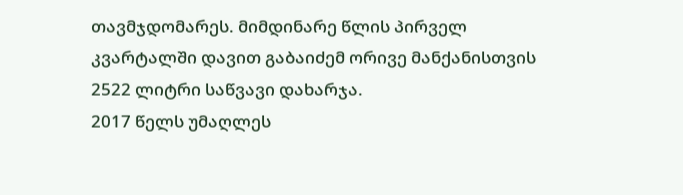თავმჯდომარეს. მიმდინარე წლის პირველ კვარტალში დავით გაბაიძემ ორივე მანქანისთვის 2522 ლიტრი საწვავი დახარჯა.
2017 წელს უმაღლეს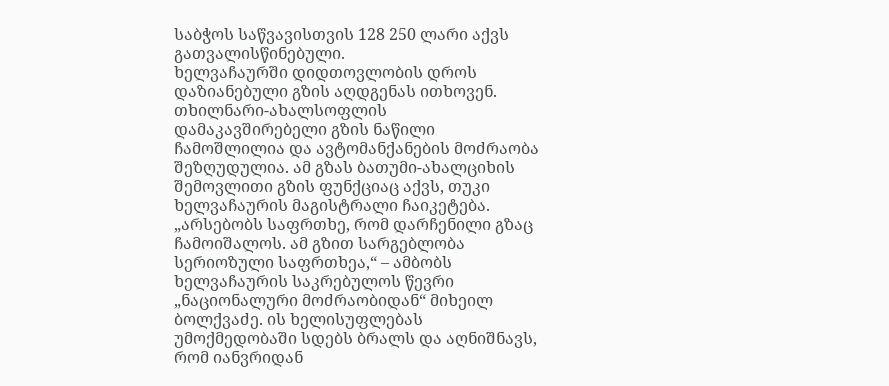საბჭოს საწვავისთვის 128 250 ლარი აქვს გათვალისწინებული.
ხელვაჩაურში დიდთოვლობის დროს დაზიანებული გზის აღდგენას ითხოვენ. თხილნარი-ახალსოფლის დამაკავშირებელი გზის ნაწილი ჩამოშლილია და ავტომანქანების მოძრაობა შეზღუდულია. ამ გზას ბათუმი-ახალციხის შემოვლითი გზის ფუნქციაც აქვს, თუკი ხელვაჩაურის მაგისტრალი ჩაიკეტება.
„არსებობს საფრთხე, რომ დარჩენილი გზაც ჩამოიშალოს. ამ გზით სარგებლობა სერიოზული საფრთხეა,“ – ამბობს ხელვაჩაურის საკრებულოს წევრი „ნაციონალური მოძრაობიდან“ მიხეილ ბოლქვაძე. ის ხელისუფლებას უმოქმედობაში სდებს ბრალს და აღნიშნავს, რომ იანვრიდან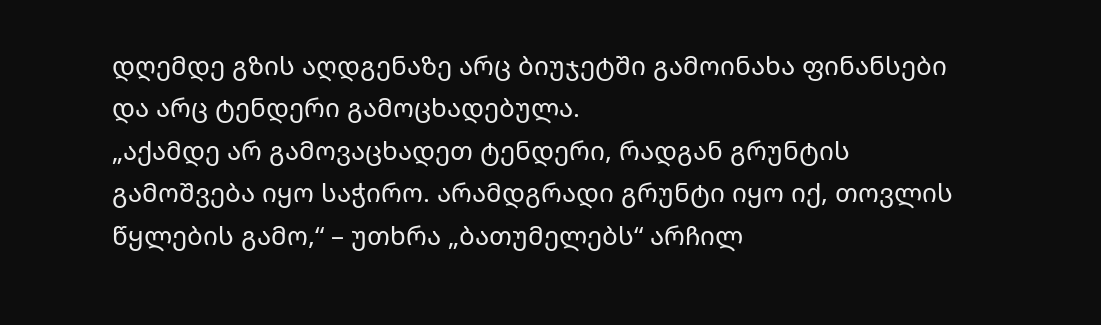დღემდე გზის აღდგენაზე არც ბიუჯეტში გამოინახა ფინანსები და არც ტენდერი გამოცხადებულა.
„აქამდე არ გამოვაცხადეთ ტენდერი, რადგან გრუნტის გამოშვება იყო საჭირო. არამდგრადი გრუნტი იყო იქ, თოვლის წყლების გამო,“ – უთხრა „ბათუმელებს“ არჩილ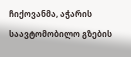ჩიქოვანმა, აჭარის საავტომობილო გზების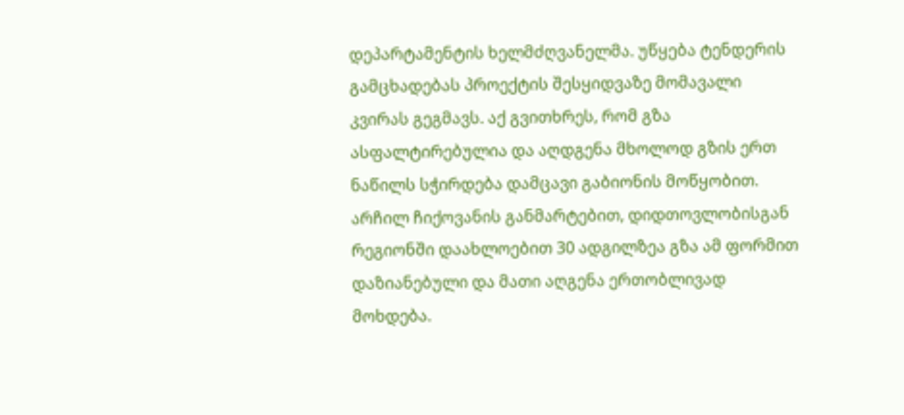დეპარტამენტის ხელმძღვანელმა. უწყება ტენდერის გამცხადებას პროექტის შესყიდვაზე მომავალი კვირას გეგმავს. აქ გვითხრეს, რომ გზა ასფალტირებულია და აღდგენა მხოლოდ გზის ერთ ნაწილს სჭირდება დამცავი გაბიონის მოწყობით.
არჩილ ჩიქოვანის განმარტებით, დიდთოვლობისგან რეგიონში დაახლოებით 30 ადგილზეა გზა ამ ფორმით დაზიანებული და მათი აღგენა ერთობლივად მოხდება.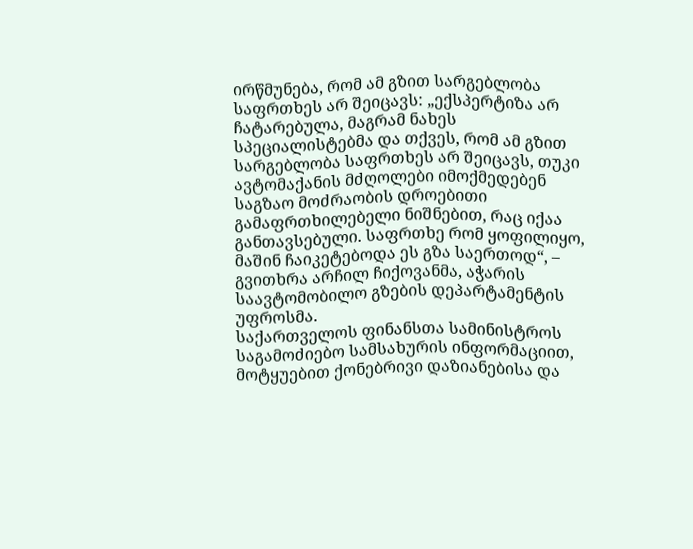ირწმუნება, რომ ამ გზით სარგებლობა საფრთხეს არ შეიცავს: „ექსპერტიზა არ ჩატარებულა, მაგრამ ნახეს სპეციალისტებმა და თქვეს, რომ ამ გზით სარგებლობა საფრთხეს არ შეიცავს, თუკი ავტომაქანის მძღოლები იმოქმედებენ საგზაო მოძრაობის დროებითი გამაფრთხილებელი ნიშნებით, რაც იქაა განთავსებული. საფრთხე რომ ყოფილიყო, მაშინ ჩაიკეტებოდა ეს გზა საერთოდ“, – გვითხრა არჩილ ჩიქოვანმა, აჭარის საავტომობილო გზების დეპარტამენტის უფროსმა.
საქართველოს ფინანსთა სამინისტროს საგამოძიებო სამსახურის ინფორმაციით, მოტყუებით ქონებრივი დაზიანებისა და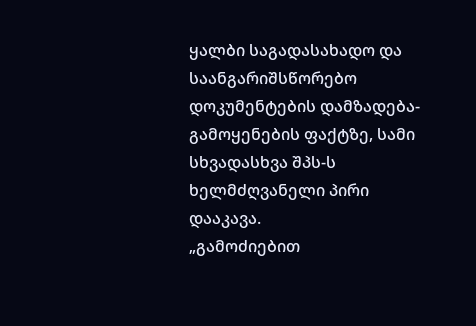ყალბი საგადასახადო და საანგარიშსწორებო დოკუმენტების დამზადება-გამოყენების ფაქტზე, სამი სხვადასხვა შპს-ს ხელმძღვანელი პირი დააკავა.
„გამოძიებით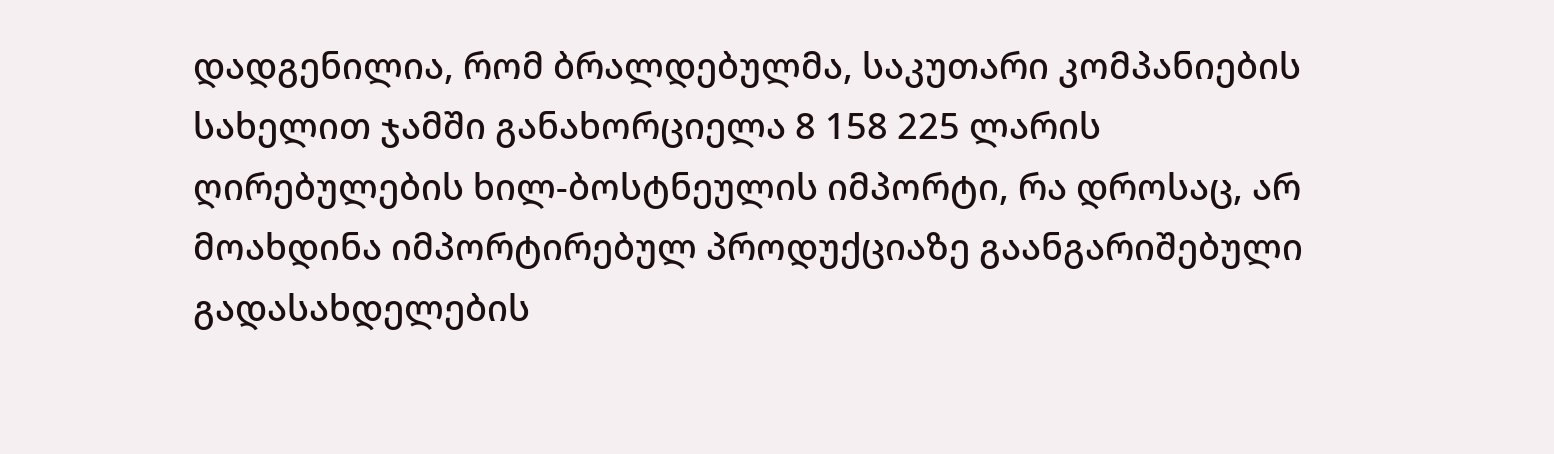დადგენილია, რომ ბრალდებულმა, საკუთარი კომპანიების სახელით ჯამში განახორციელა 8 158 225 ლარის ღირებულების ხილ-ბოსტნეულის იმპორტი, რა დროსაც, არ მოახდინა იმპორტირებულ პროდუქციაზე გაანგარიშებული გადასახდელების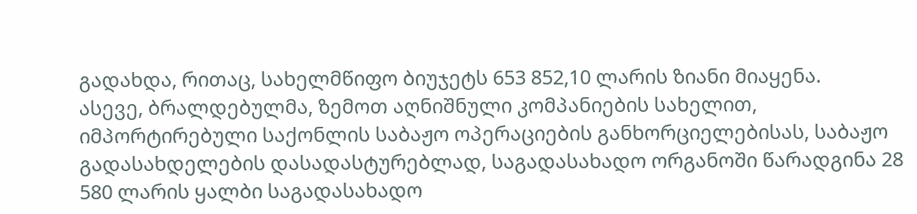გადახდა, რითაც, სახელმწიფო ბიუჯეტს 653 852,10 ლარის ზიანი მიაყენა.
ასევე, ბრალდებულმა, ზემოთ აღნიშნული კომპანიების სახელით, იმპორტირებული საქონლის საბაჟო ოპერაციების განხორციელებისას, საბაჟო გადასახდელების დასადასტურებლად, საგადასახადო ორგანოში წარადგინა 28 580 ლარის ყალბი საგადასახადო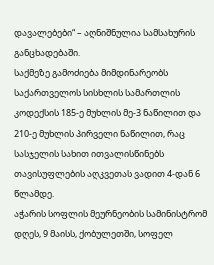დავალებები“ – აღნიშნულია სამსახურის განცხადებაში.
საქმეზე გამოძიება მიმდინარეობს საქართველოს სისხლის სამართლის კოდექსის 185-ე მუხლის მე-3 ნაწილით და 210-ე მუხლის პირველი ნაწილით, რაც სასჯელის სახით ითვალისწინებს თავისუფლების აღკვეთას ვადით 4-დან 6 წლამდე.
აჭარის სოფლის მეურნეობის სამინისტრომ დღეს, 9 მაისს, ქობულეთში, სოფელ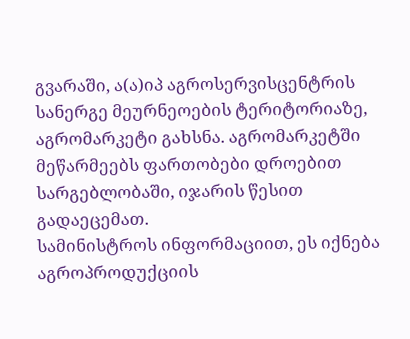გვარაში, ა(ა)იპ აგროსერვისცენტრის სანერგე მეურნეოების ტერიტორიაზე, აგრომარკეტი გახსნა. აგრომარკეტში მეწარმეებს ფართობები დროებით სარგებლობაში, იჯარის წესით გადაეცემათ.
სამინისტროს ინფორმაციით, ეს იქნება აგროპროდუქციის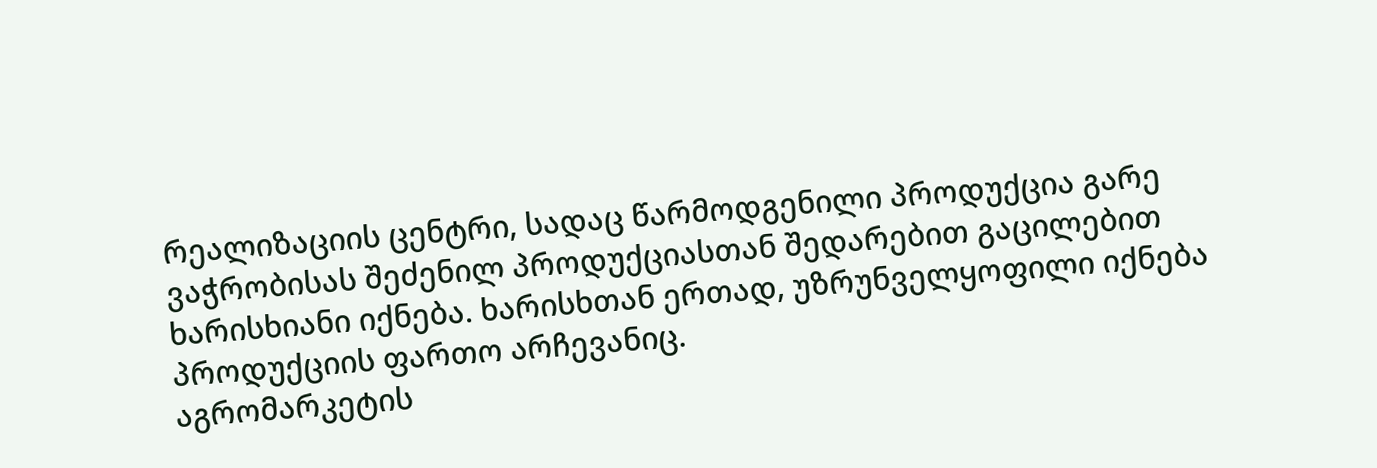რეალიზაციის ცენტრი, სადაც წარმოდგენილი პროდუქცია გარე ვაჭრობისას შეძენილ პროდუქციასთან შედარებით გაცილებით ხარისხიანი იქნება. ხარისხთან ერთად, უზრუნველყოფილი იქნება პროდუქციის ფართო არჩევანიც.
აგრომარკეტის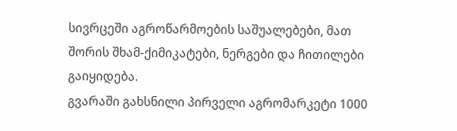სივრცეში აგროწარმოების საშუალებები, მათ შორის შხამ-ქიმიკატები, ნერგები და ჩითილები გაიყიდება.
გვარაში გახსნილი პირველი აგრომარკეტი 1000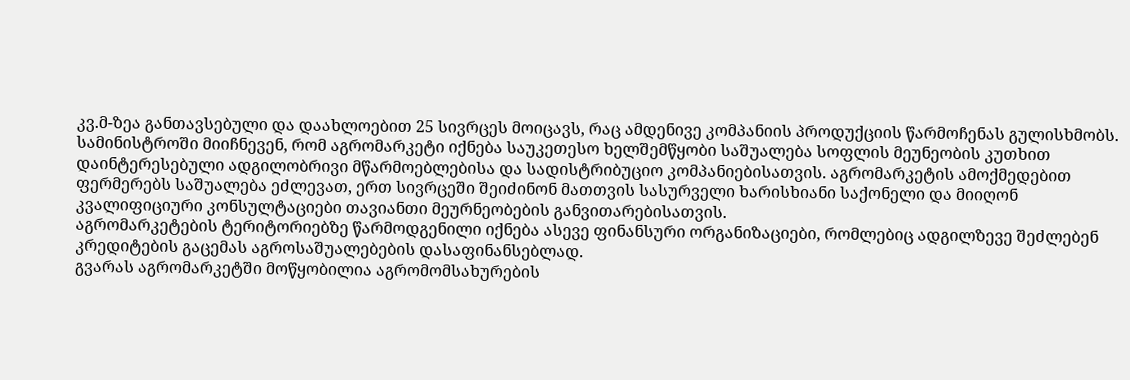კვ.მ-ზეა განთავსებული და დაახლოებით 25 სივრცეს მოიცავს, რაც ამდენივე კომპანიის პროდუქციის წარმოჩენას გულისხმობს.
სამინისტროში მიიჩნევენ, რომ აგრომარკეტი იქნება საუკეთესო ხელშემწყობი საშუალება სოფლის მეუნეობის კუთხით დაინტერესებული ადგილობრივი მწარმოებლებისა და სადისტრიბუციო კომპანიებისათვის. აგრომარკეტის ამოქმედებით ფერმერებს საშუალება ეძლევათ, ერთ სივრცეში შეიძინონ მათთვის სასურველი ხარისხიანი საქონელი და მიიღონ კვალიფიციური კონსულტაციები თავიანთი მეურნეობების განვითარებისათვის.
აგრომარკეტების ტერიტორიებზე წარმოდგენილი იქნება ასევე ფინანსური ორგანიზაციები, რომლებიც ადგილზევე შეძლებენ კრედიტების გაცემას აგროსაშუალებების დასაფინანსებლად.
გვარას აგრომარკეტში მოწყობილია აგრომომსახურების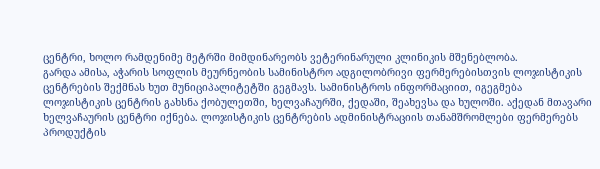ცენტრი, ხოლო რამდენიმე მეტრში მიმდინარეობს ვეტერინარული კლინიკის მშენებლობა.
გარდა ამისა, აჭარის სოფლის მეურნეობის სამინისტრო ადგილობრივი ფერმერებისთვის ლოჯისტიკის ცენტრების შექმნას ხუთ მუნიციპალიტეტში გეგმავს. სამინისტროს ინფორმაციით, იგეგმება ლოჯისტიკის ცენტრის გახსნა ქობულეთში, ხელვაჩაურში, ქედაში, შეახევსა და ხულოში. აქედან მთავარი ხელვაჩაურის ცენტრი იქნება. ლოჯისტიკის ცენტრების ადმინისტრაციის თანამშრომლები ფერმერებს პროდუქტის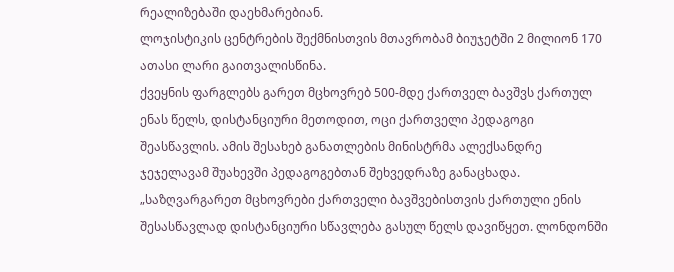რეალიზებაში დაეხმარებიან.
ლოჯისტიკის ცენტრების შექმნისთვის მთავრობამ ბიუჯეტში 2 მილიონ 170 ათასი ლარი გაითვალისწინა.
ქვეყნის ფარგლებს გარეთ მცხოვრებ 500-მდე ქართველ ბავშვს ქართულ ენას წელს, დისტანციური მეთოდით, ოცი ქართველი პედაგოგი შეასწავლის. ამის შესახებ განათლების მინისტრმა ალექსანდრე ჯეჯელავამ შუახევში პედაგოგებთან შეხვედრაზე განაცხადა.
„საზღვარგარეთ მცხოვრები ქართველი ბავშვებისთვის ქართული ენის შესასწავლად დისტანციური სწავლება გასულ წელს დავიწყეთ. ლონდონში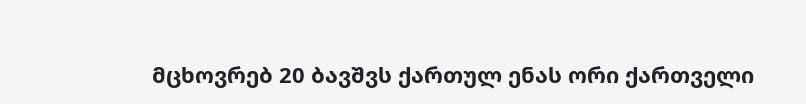მცხოვრებ 20 ბავშვს ქართულ ენას ორი ქართველი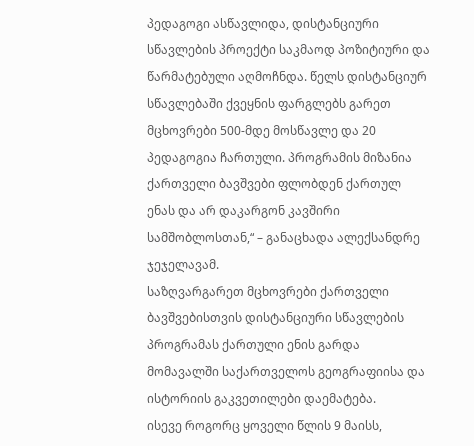პედაგოგი ასწავლიდა, დისტანციური სწავლების პროექტი საკმაოდ პოზიტიური და წარმატებული აღმოჩნდა. წელს დისტანციურ სწავლებაში ქვეყნის ფარგლებს გარეთ მცხოვრები 500-მდე მოსწავლე და 20 პედაგოგია ჩართული. პროგრამის მიზანია ქართველი ბავშვები ფლობდენ ქართულ ენას და არ დაკარგონ კავშირი სამშობლოსთან,“ – განაცხადა ალექსანდრე ჯეჯელავამ.
საზღვარგარეთ მცხოვრები ქართველი ბავშვებისთვის დისტანციური სწავლების პროგრამას ქართული ენის გარდა მომავალში საქართველოს გეოგრაფიისა და ისტორიის გაკვეთილები დაემატება.
ისევე როგორც ყოველი წლის 9 მაისს,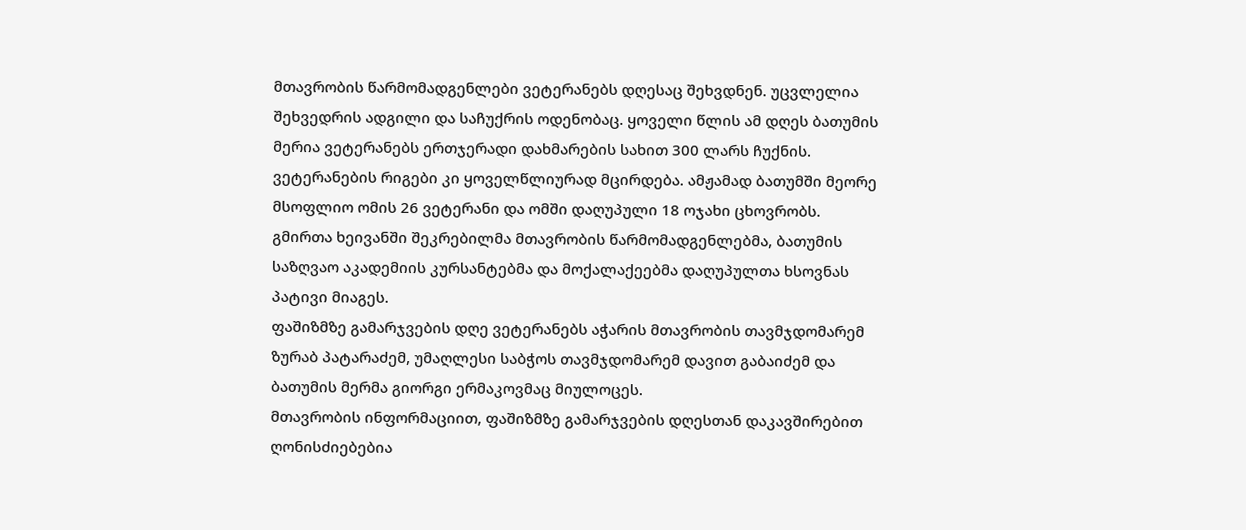მთავრობის წარმომადგენლები ვეტერანებს დღესაც შეხვდნენ. უცვლელია შეხვედრის ადგილი და საჩუქრის ოდენობაც. ყოველი წლის ამ დღეს ბათუმის მერია ვეტერანებს ერთჯერადი დახმარების სახით 300 ლარს ჩუქნის. ვეტერანების რიგები კი ყოველწლიურად მცირდება. ამჟამად ბათუმში მეორე მსოფლიო ომის 26 ვეტერანი და ომში დაღუპული 18 ოჯახი ცხოვრობს.
გმირთა ხეივანში შეკრებილმა მთავრობის წარმომადგენლებმა, ბათუმის საზღვაო აკადემიის კურსანტებმა და მოქალაქეებმა დაღუპულთა ხსოვნას პატივი მიაგეს.
ფაშიზმზე გამარჯვების დღე ვეტერანებს აჭარის მთავრობის თავმჯდომარემ ზურაბ პატარაძემ, უმაღლესი საბჭოს თავმჯდომარემ დავით გაბაიძემ და ბათუმის მერმა გიორგი ერმაკოვმაც მიულოცეს.
მთავრობის ინფორმაციით, ფაშიზმზე გამარჯვების დღესთან დაკავშირებით ღონისძიებებია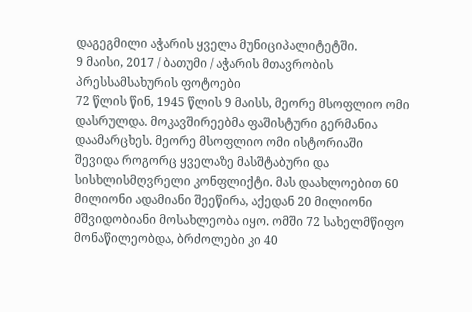დაგეგმილი აჭარის ყველა მუნიციპალიტეტში.
9 მაისი, 2017 / ბათუმი / აჭარის მთავრობის პრესსამსახურის ფოტოები
72 წლის წინ, 1945 წლის 9 მაისს, მეორე მსოფლიო ომი დასრულდა. მოკავშირეებმა ფაშისტური გერმანია დაამარცხეს. მეორე მსოფლიო ომი ისტორიაში შევიდა როგორც ყველაზე მასშტაბური და სისხლისმღვრელი კონფლიქტი. მას დაახლოებით 60 მილიონი ადამიანი შეეწირა, აქედან 20 მილიონი მშვიდობიანი მოსახლეობა იყო. ომში 72 სახელმწიფო მონაწილეობდა, ბრძოლები კი 40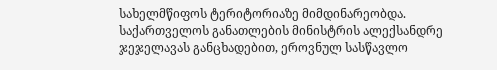სახელმწიფოს ტერიტორიაზე მიმდინარეობდა.
საქართველოს განათლების მინისტრის ალექსანდრე ჯეჯელავას განცხადებით, ეროვნულ სასწავლო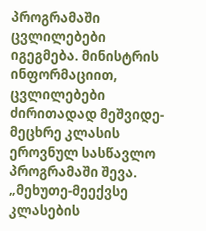პროგრამაში ცვლილებები იგეგმება. მინისტრის ინფორმაციით, ცვლილებები ძირითადად მეშვიდე-მეცხრე კლასის ეროვნულ სასწავლო პროგრამაში შევა.
„მეხუთე-მეექვსე კლასების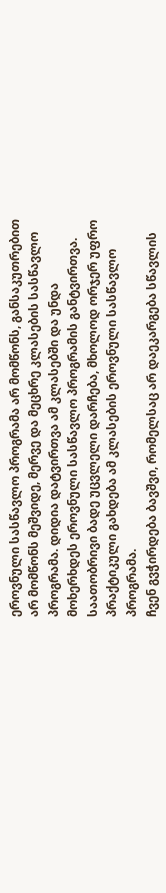ეროვნული სასწავლო პროგრამა არ მომწონს, განსაკუთრებით არ მომწონს მეშვიდე, მერვე და მეცხრე კლასების სასწავლო პროგრამა. დიდია დატვირთვა ამ კლასებში და უნდა მოხერხდეს ეროვნული სასწავლო პროგრამის განტვირთვა. საათობრივი ბადე უცვლელი დარჩება, მხოლოდ ორჯერ უფრო პრაქტიკული გახდება ამ კლასების ეროვნული სასწავლო პროგრამა.
ჩვენ გვჭირდება ბავშვი, რომელსაც არ დაეკარგება სწავლის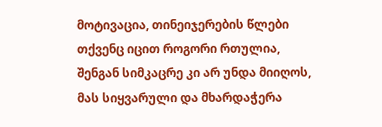მოტივაცია, თინეიჯერების წლები თქვენც იცით როგორი რთულია, შენგან სიმკაცრე კი არ უნდა მიიღოს, მას სიყვარული და მხარდაჭერა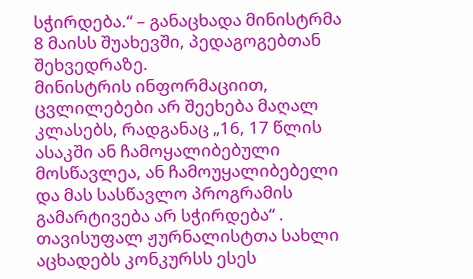სჭირდება.“ – განაცხადა მინისტრმა 8 მაისს შუახევში, პედაგოგებთან შეხვედრაზე.
მინისტრის ინფორმაციით, ცვლილებები არ შეეხება მაღალ კლასებს, რადგანაც „16, 17 წლის ასაკში ან ჩამოყალიბებული მოსწავლეა, ან ჩამოუყალიბებელი და მას სასწავლო პროგრამის გამარტივება არ სჭირდება“ .
თავისუფალ ჟურნალისტთა სახლი აცხადებს კონკურსს ესეს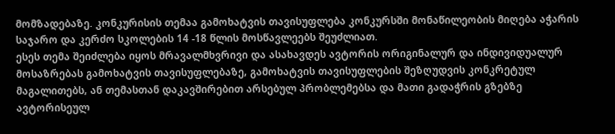მომზადებაზე. კონკურისის თემაა გამოხატვის თავისუფლება კონკურსში მონაწილეობის მიღება აჭარის საჯარო და კერძო სკოლების 14 -18 წლის მოსწავლეებს შეუძლიათ.
ესეს თემა შეიძლება იყოს მრავალმხვრივი და ასახავდეს ავტორის ორიგინალურ და ინდივიდუალურ მოსაზრებას გამოხატვის თავისუფლებაზე, გამოხატვის თავისუფლების შეზღუდვის კონკრეტულ მაგალითებს, ან თემასთან დაკავშირებით არსებულ პრობლემებსა და მათი გადაჭრის გზებზე ავტორისეულ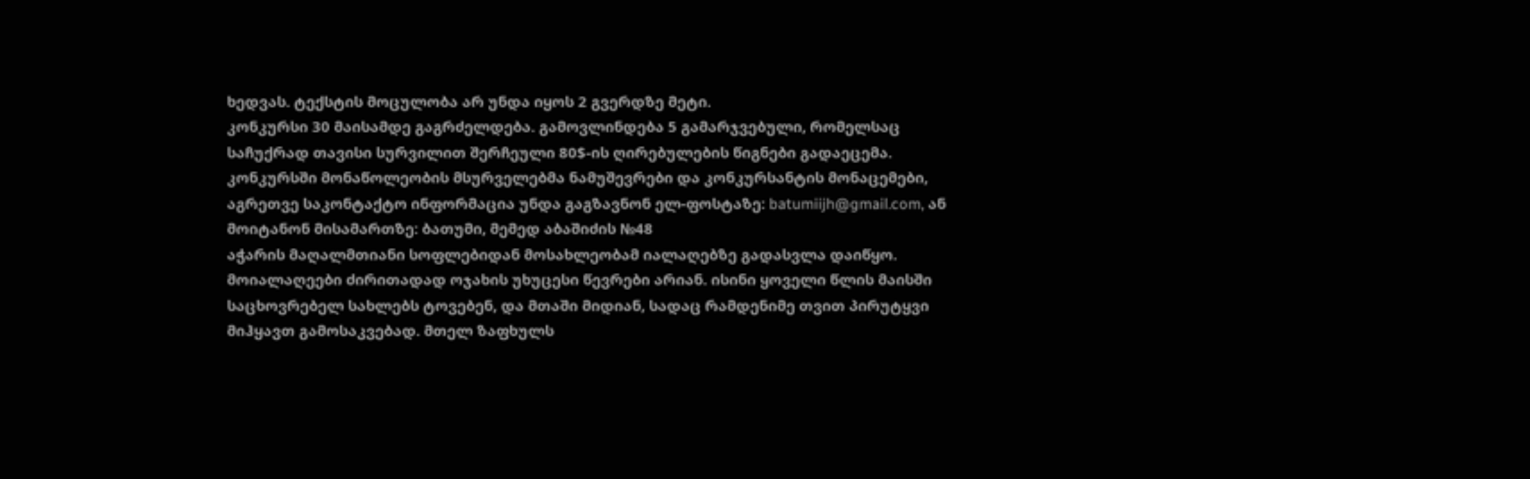ხედვას. ტექსტის მოცულობა არ უნდა იყოს 2 გვერდზე მეტი.
კონკურსი 30 მაისამდე გაგრძელდება. გამოვლინდება 5 გამარჯვებული, რომელსაც საჩუქრად თავისი სურვილით შერჩეული 80$-ის ღირებულების წიგნები გადაეცემა.
კონკურსში მონაწოლეობის მსურველებმა ნამუშევრები და კონკურსანტის მონაცემები, აგრეთვე საკონტაქტო ინფორმაცია უნდა გაგზავნონ ელ-ფოსტაზე: batumiijh@gmail.com, ან მოიტანონ მისამართზე: ბათუმი, მემედ აბაშიძის №48
აჭარის მაღალმთიანი სოფლებიდან მოსახლეობამ იალაღებზე გადასვლა დაიწყო. მოიალაღეები ძირითადად ოჯახის უხუცესი წევრები არიან. ისინი ყოველი წლის მაისში საცხოვრებელ სახლებს ტოვებენ, და მთაში მიდიან, სადაც რამდენიმე თვით პირუტყვი მიჰყავთ გამოსაკვებად. მთელ ზაფხულს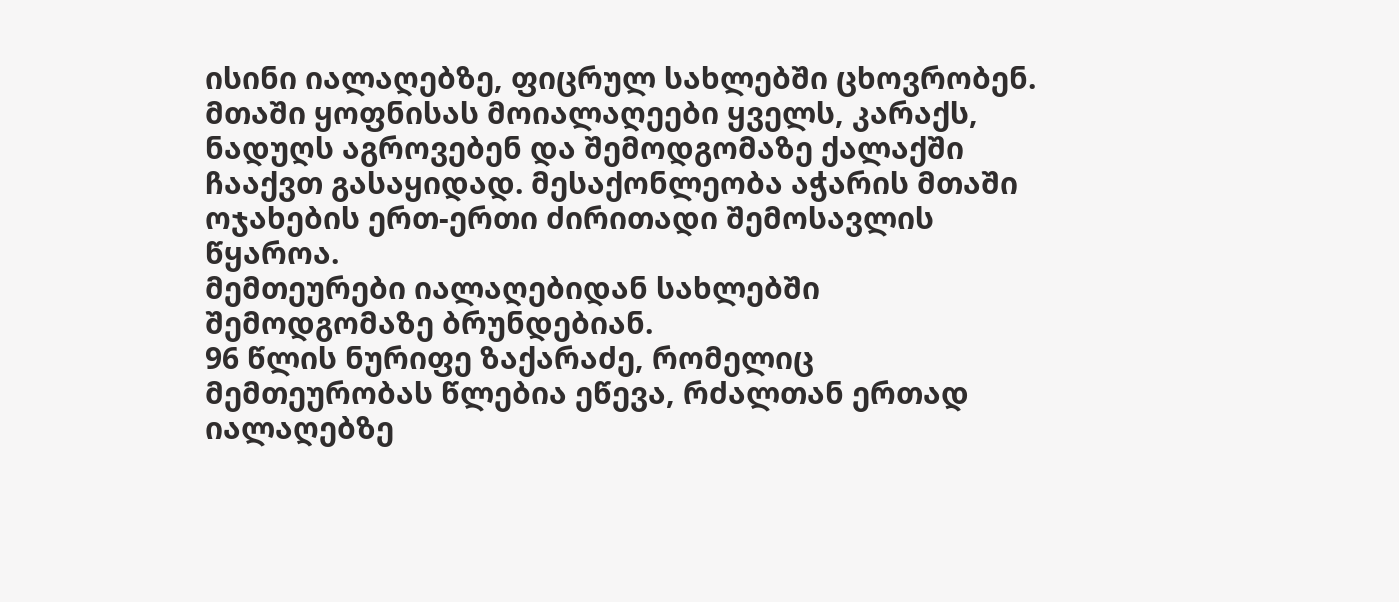ისინი იალაღებზე, ფიცრულ სახლებში ცხოვრობენ.
მთაში ყოფნისას მოიალაღეები ყველს, კარაქს, ნადუღს აგროვებენ და შემოდგომაზე ქალაქში ჩააქვთ გასაყიდად. მესაქონლეობა აჭარის მთაში ოჯახების ერთ-ერთი ძირითადი შემოსავლის წყაროა.
მემთეურები იალაღებიდან სახლებში შემოდგომაზე ბრუნდებიან.
96 წლის ნურიფე ზაქარაძე, რომელიც მემთეურობას წლებია ეწევა, რძალთან ერთად იალაღებზე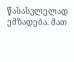წასასვლელად ემზადება. მათ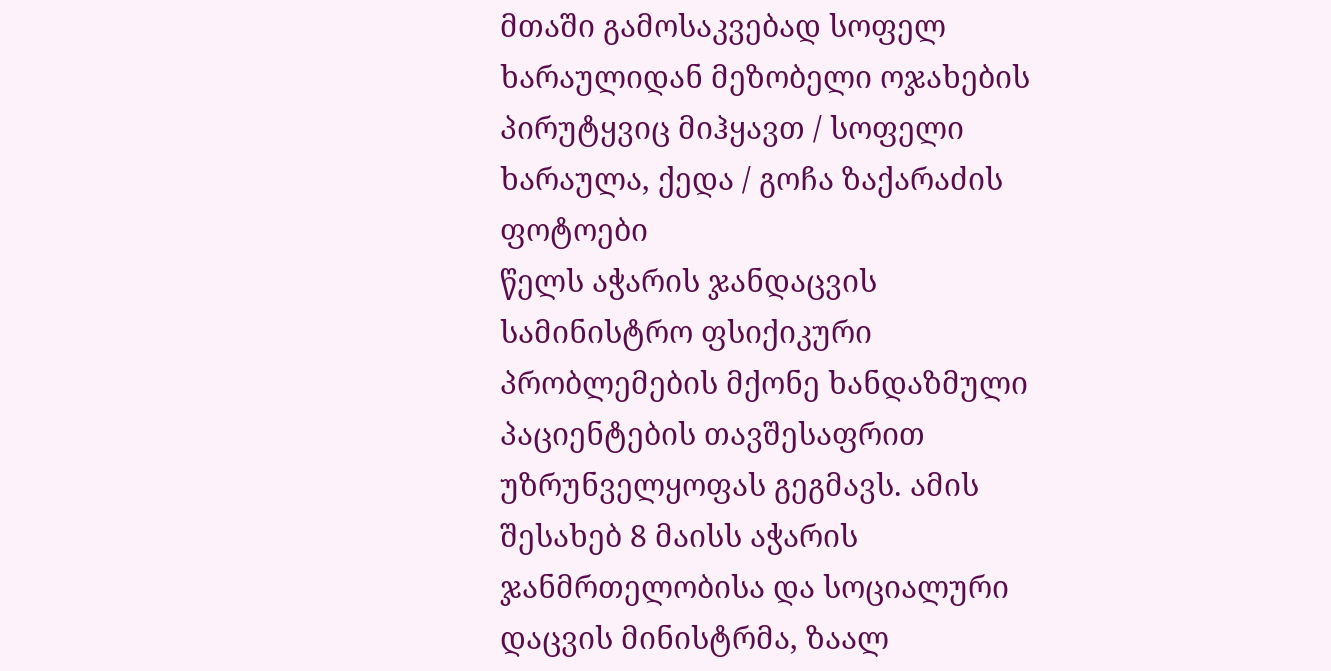მთაში გამოსაკვებად სოფელ ხარაულიდან მეზობელი ოჯახების პირუტყვიც მიჰყავთ / სოფელი ხარაულა, ქედა / გოჩა ზაქარაძის ფოტოები
წელს აჭარის ჯანდაცვის სამინისტრო ფსიქიკური პრობლემების მქონე ხანდაზმული პაციენტების თავშესაფრით უზრუნველყოფას გეგმავს. ამის შესახებ 8 მაისს აჭარის ჯანმრთელობისა და სოციალური დაცვის მინისტრმა, ზაალ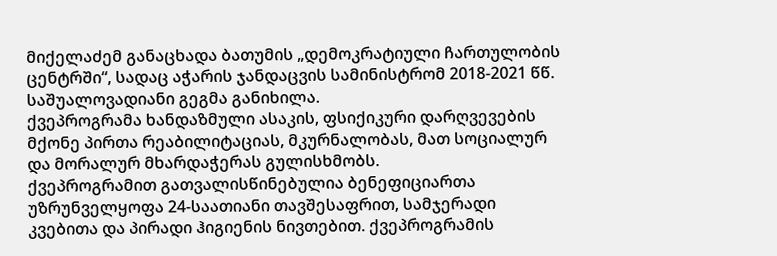მიქელაძემ განაცხადა ბათუმის „დემოკრატიული ჩართულობის ცენტრში“, სადაც აჭარის ჯანდაცვის სამინისტრომ 2018-2021 წწ. საშუალოვადიანი გეგმა განიხილა.
ქვეპროგრამა ხანდაზმული ასაკის, ფსიქიკური დარღვევების მქონე პირთა რეაბილიტაციას, მკურნალობას, მათ სოციალურ და მორალურ მხარდაჭერას გულისხმობს.
ქვეპროგრამით გათვალისწინებულია ბენეფიციართა უზრუნველყოფა 24-საათიანი თავშესაფრით, სამჯერადი კვებითა და პირადი ჰიგიენის ნივთებით. ქვეპროგრამის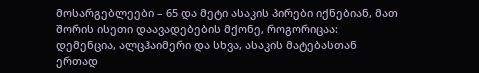მოსარგებლეები – 65 და მეტი ასაკის პირები იქნებიან, მათ შორის ისეთი დაავადებების მქონე, როგორიცაა: დემენცია, ალცჰაიმერი და სხვა, ასაკის მატებასთან ერთად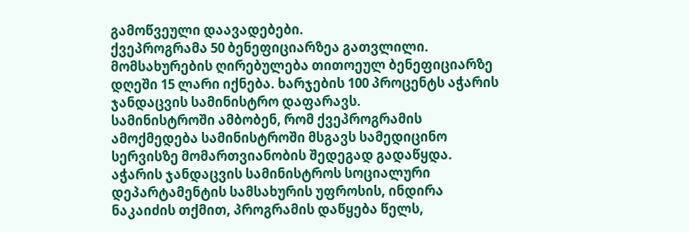გამოწვეული დაავადებები.
ქვეპროგრამა 50 ბენეფიციარზეა გათვლილი. მომსახურების ღირებულება თითოეულ ბენეფიციარზე დღეში 15 ლარი იქნება. ხარჯების 100 პროცენტს აჭარის ჯანდაცვის სამინისტრო დაფარავს.
სამინისტროში ამბობენ, რომ ქვეპროგრამის ამოქმედება სამინისტროში მსგავს სამედიცინო სერვისზე მომართვიანობის შედეგად გადაწყდა.
აჭარის ჯანდაცვის სამინისტროს სოციალური დეპარტამენტის სამსახურის უფროსის, ინდირა ნაკაიძის თქმით, პროგრამის დაწყება წელს,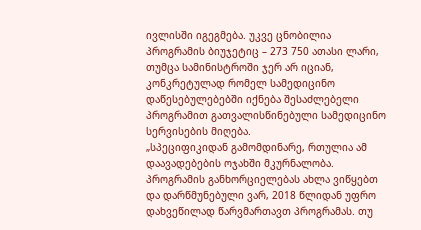ივლისში იგეგმება. უკვე ცნობილია პროგრამის ბიუჯეტიც – 273 750 ათასი ლარი, თუმცა სამინისტროში ჯერ არ იციან, კონკრეტულად რომელ სამედიცინო დაწესებულებებში იქნება შესაძლებელი პროგრამით გათვალისწინებული სამედიცინო სერვისების მიღება.
„სპეციფიკიდან გამომდინარე, რთულია ამ დაავადებების ოჯახში მკურნალობა. პროგრამის განხორციელებას ახლა ვიწყებთ და დარწმუნებული ვარ, 2018 წლიდან უფრო დახვეწილად წარვმართავთ პროგრამას. თუ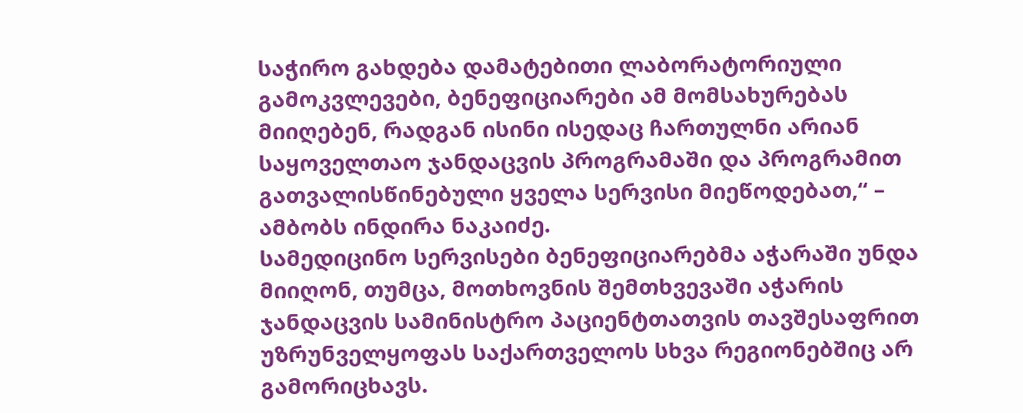საჭირო გახდება დამატებითი ლაბორატორიული გამოკვლევები, ბენეფიციარები ამ მომსახურებას მიიღებენ, რადგან ისინი ისედაც ჩართულნი არიან საყოველთაო ჯანდაცვის პროგრამაში და პროგრამით გათვალისწინებული ყველა სერვისი მიეწოდებათ,“ – ამბობს ინდირა ნაკაიძე.
სამედიცინო სერვისები ბენეფიციარებმა აჭარაში უნდა მიიღონ, თუმცა, მოთხოვნის შემთხვევაში აჭარის ჯანდაცვის სამინისტრო პაციენტთათვის თავშესაფრით უზრუნველყოფას საქართველოს სხვა რეგიონებშიც არ გამორიცხავს.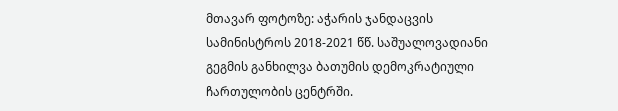მთავარ ფოტოზე: აჭარის ჯანდაცვის სამინისტროს 2018-2021 წწ. საშუალოვადიანი გეგმის განხილვა ბათუმის დემოკრატიული ჩართულობის ცენტრში.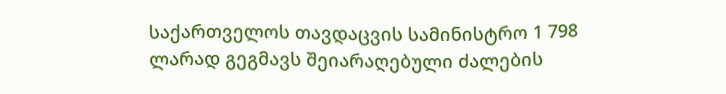საქართველოს თავდაცვის სამინისტრო 1 798 ლარად გეგმავს შეიარაღებული ძალების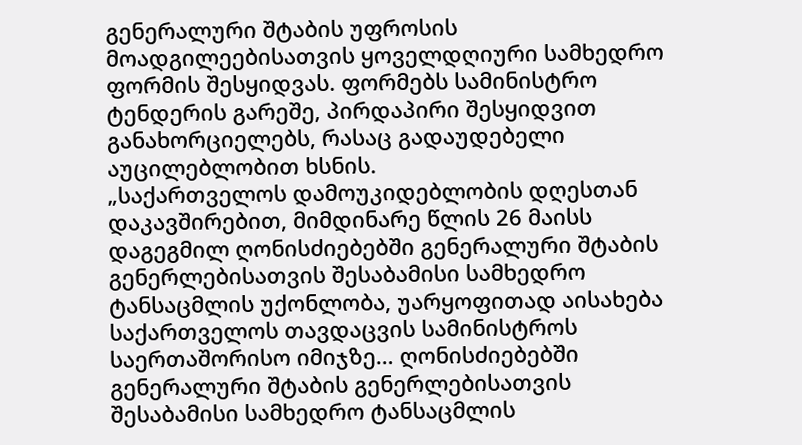გენერალური შტაბის უფროსის მოადგილეებისათვის ყოველდღიური სამხედრო ფორმის შესყიდვას. ფორმებს სამინისტრო ტენდერის გარეშე, პირდაპირი შესყიდვით განახორციელებს, რასაც გადაუდებელი აუცილებლობით ხსნის.
„საქართველოს დამოუკიდებლობის დღესთან დაკავშირებით, მიმდინარე წლის 26 მაისს დაგეგმილ ღონისძიებებში გენერალური შტაბის გენერლებისათვის შესაბამისი სამხედრო ტანსაცმლის უქონლობა, უარყოფითად აისახება საქართველოს თავდაცვის სამინისტროს საერთაშორისო იმიჯზე… ღონისძიებებში გენერალური შტაბის გენერლებისათვის შესაბამისი სამხედრო ტანსაცმლის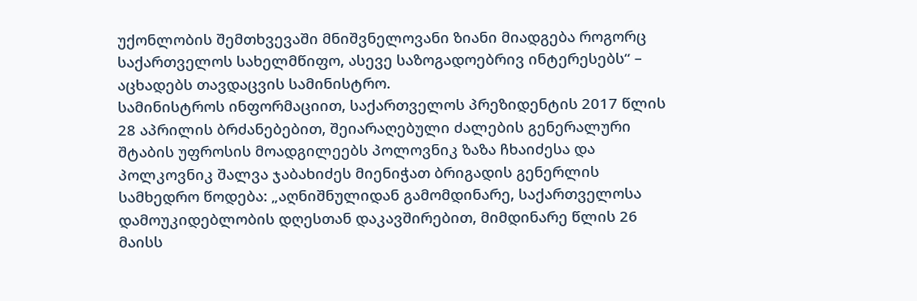უქონლობის შემთხვევაში მნიშვნელოვანი ზიანი მიადგება როგორც საქართველოს სახელმწიფო, ასევე საზოგადოებრივ ინტერესებს“ – აცხადებს თავდაცვის სამინისტრო.
სამინისტროს ინფორმაციით, საქართველოს პრეზიდენტის 2017 წლის 28 აპრილის ბრძანებებით, შეიარაღებული ძალების გენერალური შტაბის უფროსის მოადგილეებს პოლოვნიკ ზაზა ჩხაიძესა და პოლკოვნიკ შალვა ჯაბახიძეს მიენიჭათ ბრიგადის გენერლის სამხედრო წოდება: „აღნიშნულიდან გამომდინარე, საქართველოსა დამოუკიდებლობის დღესთან დაკავშირებით, მიმდინარე წლის 26 მაისს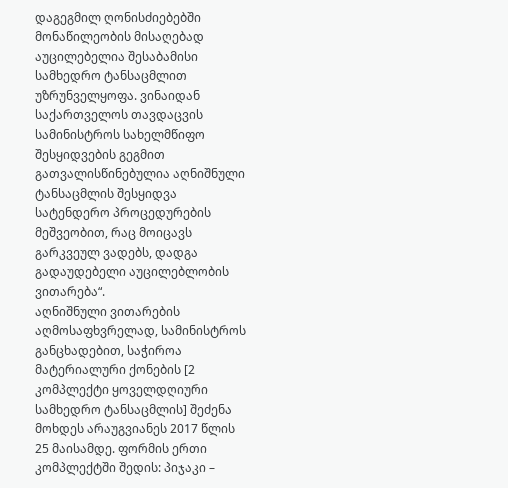დაგეგმილ ღონისძიებებში მონაწილეობის მისაღებად აუცილებელია შესაბამისი სამხედრო ტანსაცმლით უზრუნველყოფა. ვინაიდან საქართველოს თავდაცვის სამინისტროს სახელმწიფო შესყიდვების გეგმით გათვალისწინებულია აღნიშნული ტანსაცმლის შესყიდვა სატენდერო პროცედურების მეშვეობით, რაც მოიცავს გარკვეულ ვადებს, დადგა გადაუდებელი აუცილებლობის ვითარება“.
აღნიშნული ვითარების აღმოსაფხვრელად, სამინისტროს განცხადებით, საჭიროა მატერიალური ქონების [2 კომპლექტი ყოველდღიური სამხედრო ტანსაცმლის] შეძენა მოხდეს არაუგვიანეს 2017 წლის 25 მაისამდე. ფორმის ერთი კომპლექტში შედის: პიჯაკი –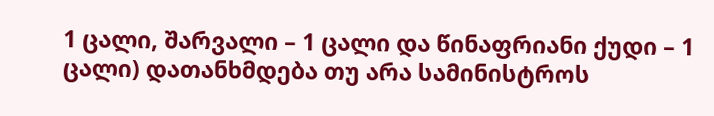1 ცალი, შარვალი – 1 ცალი და წინაფრიანი ქუდი – 1 ცალი) დათანხმდება თუ არა სამინისტროს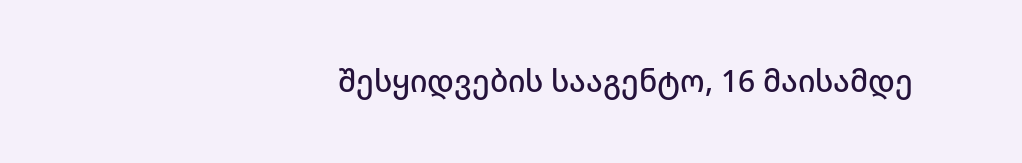შესყიდვების სააგენტო, 16 მაისამდე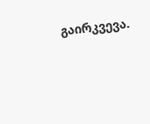გაირკვევა.